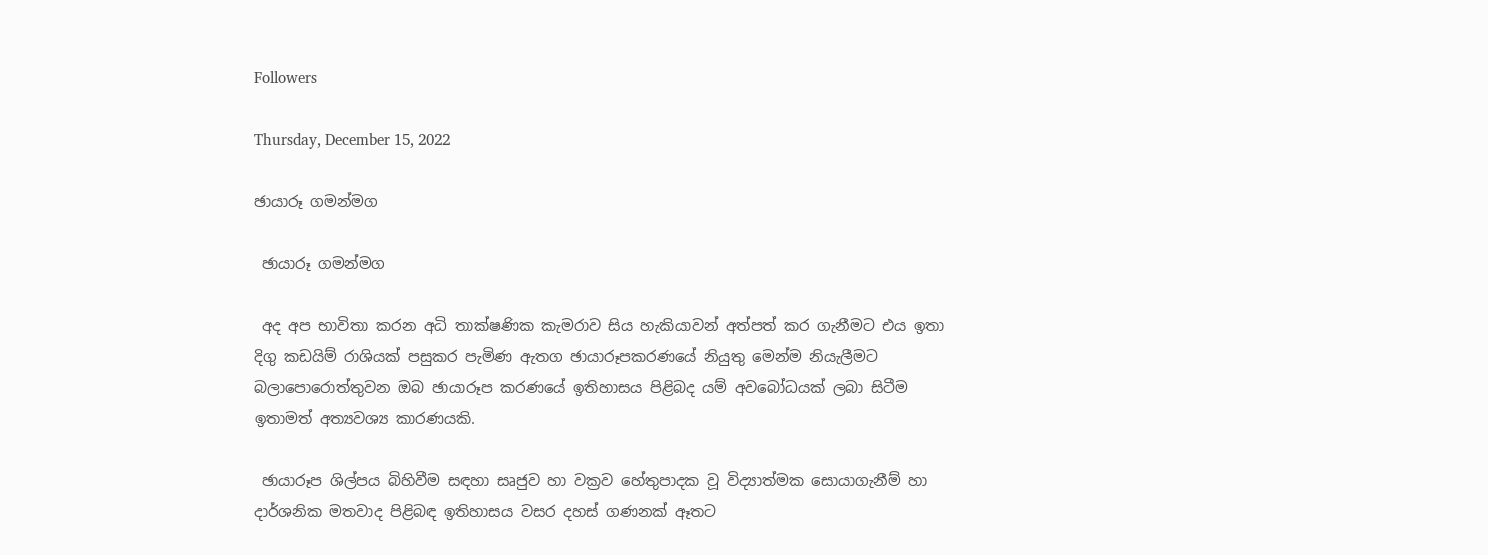Followers

Thursday, December 15, 2022

ඡායාරූ ගමන්මග

 ඡායාරූ ගමන්මග

 අද අප භාවිතා කරන අධි තාක්ෂණික කැමරාව සිය හැකියාවන් අත්පත් කර ගැනීමට එය ඉතා දිගු කඩයිම් රාශියක් පසුකර පැමිණ ඇතග ඡායාරූපකරණයේ නියුතු මෙන්ම නියැලීමට බලාපොරොත්තුවන ඔබ ඡායාරූප කරණයේ ඉතිහාසය පිළිබද යම් අවබෝධයක් ලබා සිටීම ඉතාමත් අත්‍යවශ්‍ය කාරණයකි.

 ඡායාරූප ශිල්පය බිහිවීම සඳහා සෘජුව හා වක්‍රව හේතුපාදක වූ විද්‍යාත්මක සොයාගැනීම් හා දාර්ශනික මතවාද පිළිබඳ ඉතිහාසය වසර දහස් ගණනක් ඈතට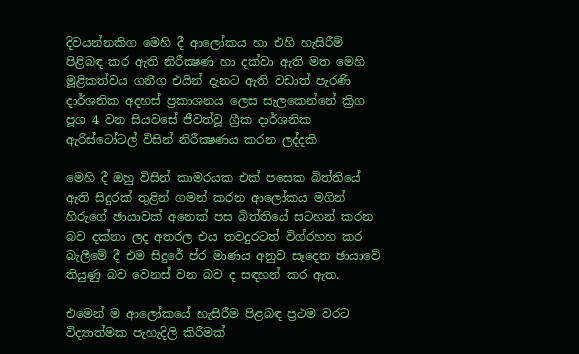දිවයන්නකිග මෙහි දී ආලෝකය හා එහි හැසිරීම් පිළිබඳ කර ඇති නිරීක්‍ෂණ හා දක්වා ඇති මත මෙහි මූළිකත්වය ගනීග එයින් දැනට ඇති වඩාත් පැරණි දාර්ශනික අදහස් ප්‍රකාශනය ලෙස සැලකෙන්නේ ක්‍රිග පූග 4 වන සියවසේ ජීවත්වූ ග්‍රීක දාර්ශනික ඇරිස්ටෝටල් විසින් නිරීක්‍ෂණය කරන ලද්දකි

මෙහි දී ඔහු විසින් කාමරයක එක් පසෙක බිත්තියේ ඇති සිදුරක් තුළින් ගමන් කරන ආලෝකය මගින් හිරුගේ ඡායාවක් අනෙක් පස බිත්තියේ සටහන් කරන බව දක්නා ලද අතරල එය තවදුරටත් විග්රහහ කර බැලීමේ දී එම සිදුරේ ප්ර මාණය අනුව සෑදෙන ඡායාවේ තියුණු බව වෙනස් වන බව ද සඳහන් කර ඇත.

එමෙන් ම ආලෝකයේ හැසිරීම පිළබඳ ප්‍රථම වරට විද්‍යාත්මක පැහැදිලි කිරීමක්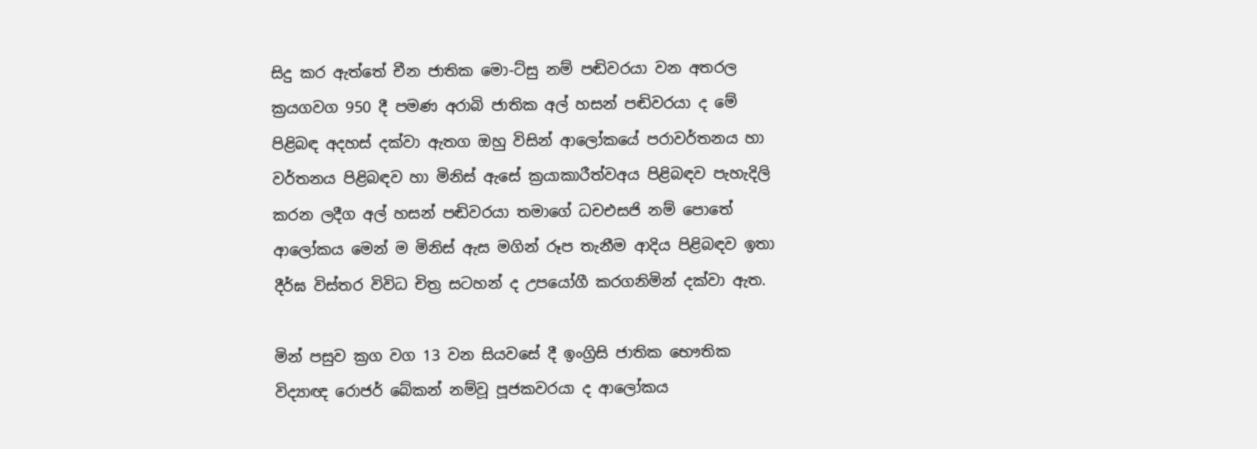සිදු කර ඇත්තේ චීන ජාතික මො-ට්සු නම් පඬිවරයා වන අතරල ක්‍රයගවග 950 දී පමණ අරාබි ජාතික අල් හසන් පඬිවරයා ද මේ පිළිබඳ අදහස් දක්වා ඇතග ඔහු විසින් ආලෝකයේ පරාවර්තනය හා වර්තනය පිළිබඳව හා මිනිස් ඇසේ ක්‍රයාකාරීත්වඅය පිළිබඳව පැහැදිලි කරන ලදීග අල් හසන් පඬිවරයා තමාගේ ධචඑසජි නම් පොතේ ආලෝකය මෙන් ම මිනිස් ඇස මගින් රූප තැනීම ආදිය පිළිබඳව ඉතා දීර්ඝ විස්තර විවිධ චිත්‍ර සටහන් ද උපයෝගී කරගනිමින් දක්වා ඇත.

මින් පසුව ක්‍රග වග 13 වන සියවසේ දී ඉංග්‍රිසි ජාතික භෞතික විද්‍යාඥ රොජර් බේකන් නම්වූ පූජකවරයා ද ආලෝකය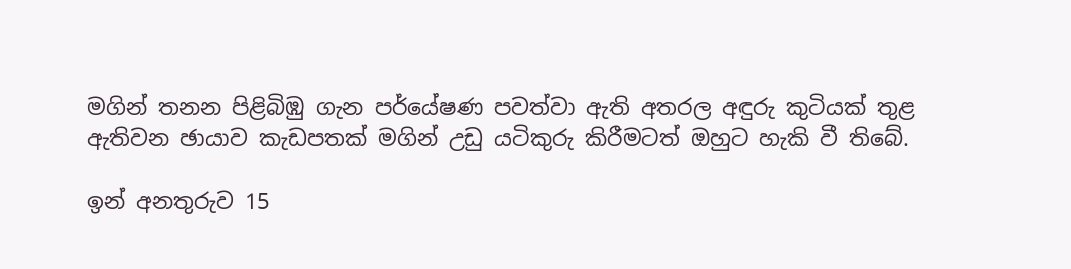මගින් තනන පිළිබිඹු ගැන පර්යේෂණ පවත්වා ඇති අතරල අඳුරු කුටියක් තුළ ඇතිවන ඡායාව කැඩපතක් මගින් උඩු යටිකුරු කිරීමටත් ඔහුට හැකි වී තිබේ.

ඉන් අනතුරුව 15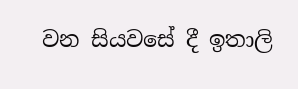වන සියවසේ දී ඉතාලි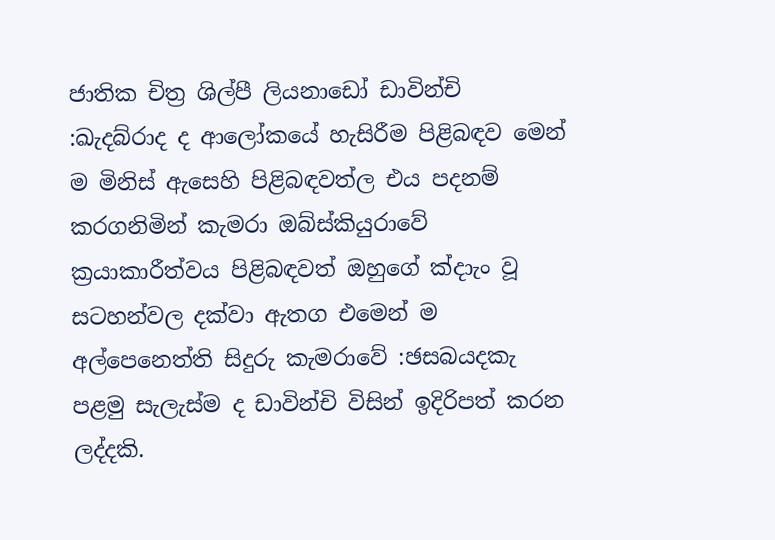ජාතික චිත්‍ර ශිල්පී ලියනාඩෝ ඩාවින්චි :ඛැදබ්රාද ද ආලෝකයේ හැසිරීම පිළිබඳව මෙන් ම මිනිස් ඇසෙහි පිළිබඳවත්ල එය පදනම් කරගනිමින් කැමරා ඔබ්ස්කියුරාවේ ක්‍රයාකාරීත්වය පිළිබඳවත් ඔහුගේ ක්‍දාැං වූ සටහන්වල දක්වා ඇතග එමෙන් ම අල්පෙනෙත්ති සිදුරු කැමරාවේ :ඡසබයදකැ පළමු සැලැස්ම ද ඩාවින්චි විසින් ඉදිරිපත් කරන ලද්දකි.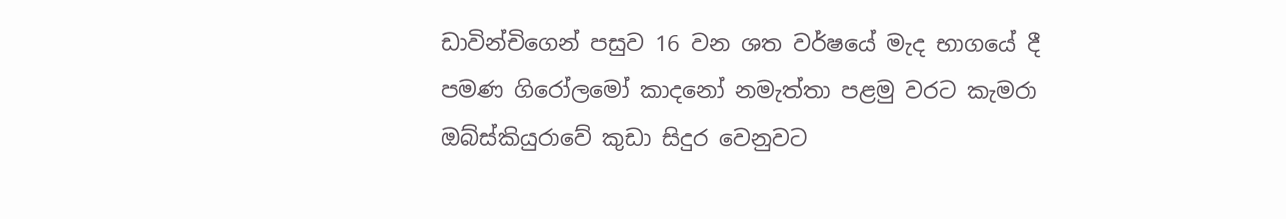ඩාවින්චිගෙන් පසුව 16 වන ශත වර්ෂයේ මැද භාගයේ දී පමණ ගිරෝලමෝ කාදනෝ නමැත්තා පළමු වරට කැමරා ඔබ්ස්කියුරාවේ කුඩා සිදුර වෙනුවට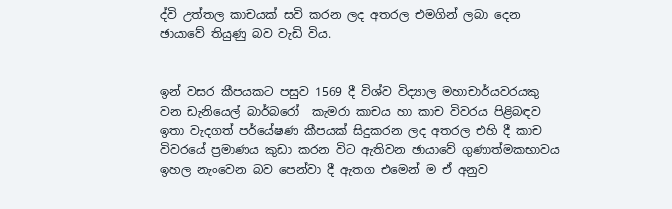ද්වි උත්තල කාචයක් සවි කරන ලද අතරල එමගින් ලබා දෙන ඡායාවේ තියුණු බව වැඩි විය.


ඉන් වසර කීපයකට පසුව 1569 දී විශ්ව විද්‍යාල මහාචාර්යවරයකු වන ඩැනියෙල් බාර්බරෝ  කැමරා කාචය හා කාච විවරය පිළිබඳව ඉතා වැදගත් පර්යේෂණ කීපයක් සිදුකරන ලද අතරල එහි දී කාච විවරයේ ප්‍රමාණය කුඩා කරන විට ඇතිවන ඡායාවේ ගුණාත්මකභාවය ඉහල නැංවෙන බව පෙන්වා දී ඇතග එමෙන් ම ඒ අනුව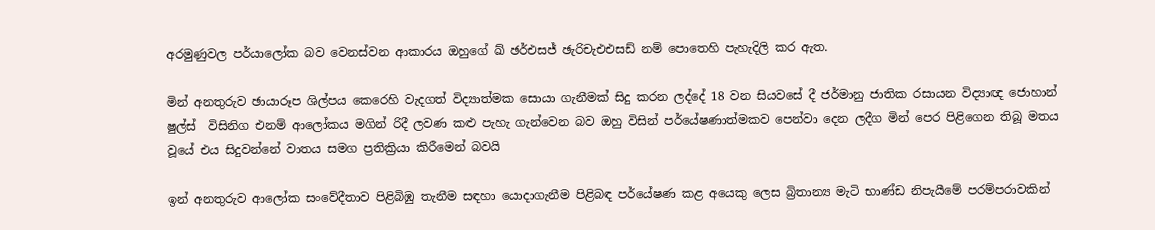අරමුණුවල පර්යාලෝක බව වෙනස්වන ආකාරය ඔහුගේ ඛ් ඡර්එසජ් ඡැරිචැඑඑසඩ් නම් පොතෙහි පැහැදිලි කර ඇත.

මින් අනතුරුව ඡායාරූප ශිල්පය කෙරෙහි වැදගත් විද්‍යාත්මක සොයා ගැනීමක් සිදු කරන ලද්දේ 18 වන සියවසේ දී ජර්මානු ජාතික රසායන විද්‍යාඥ ජොහාන් ෂුල්ස්  විසිනිග එනම් ආලෝකය මගින් රිදී ලවණ කළු පැහැ ගැන්වෙන බව ඔහු විසින් පර්යේෂණාත්මකව පෙන්වා දෙන ලදීග මින් පෙර පිළිගෙන තිබූ මතය වූයේ එය සිදුවන්නේ වාතය සමග ප්‍රතික්‍රියා කිරීමෙන් බවයි

ඉන් අනතුරුව ආලෝක සංවේදීතාව පිළිබිඹු තැනීම සඳහා යොදාගැනීම පිළිබඳ පර්යේෂණ කළ අයෙකු ලෙස බ්‍රිතාන්‍ය මැටි භාණ්ඩ නිපැයීමේ පරම්පරාවකින්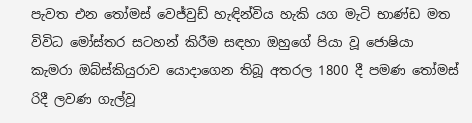පැවත එන තෝමස් වෙජ්වුඩ් හැඳින්විය හැකි යග මැටි භාණ්ඩ මත විවිධ මෝස්තර සටහන් කිරීම සඳහා ඔහුගේ පියා වූ ජොෂියා  කැමරා ඔබ්ස්කියුරාව යොදාගෙන තිබූ අතරල 1800 දී පමණ තෝමස් රිදී ලවණ ගැල්වූ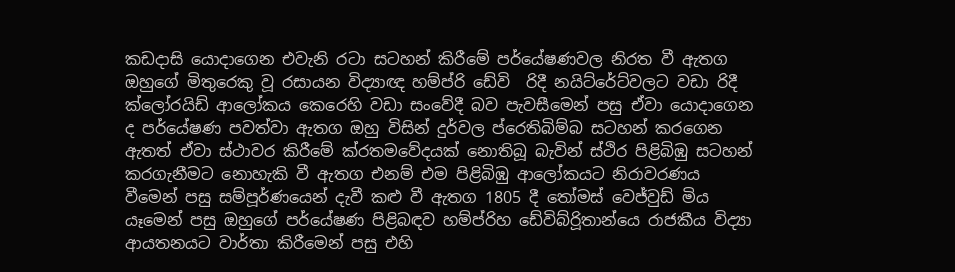කඩදාසි යොදාගෙන එවැනි රටා සටහන් කිරීමේ පර්යේෂණවල නිරත වී ඇතග ඔහුගේ මිතුරෙකු වූ රසායන විද්‍යාඥ හම්ප්රි ඩේවි  රිදී නයිට්රේට්වලට වඩා රිදී ක්ලෝරයිඩ් ආලෝකය කෙරෙහි වඩා සංවේදී බව පැවසීමෙන් පසු ඒවා යොදාගෙන ද පර්යේෂණ පවත්වා ඇතග ඔහු විසින් දුර්වල ප්රෙතිබිම්බ සටහන් කරගෙන ඇතත් ඒවා ස්ථාවර කිරීමේ ක්රතමවේදයක් නොතිබූ බැවින් ස්ථිර පිළිබිඹු සටහන් කරගැනීමට නොහැකි වී ඇතග එනම් එම පිළිබිඹු ආලෝකයට නිරාවරණය වීමෙන් පසු සම්පූර්ණයෙන් දැවී කළු වී ඇතග 1805 දී තෝමස් වෙජ්වුඩ් මිය යෑමෙන් පසු ඔහුගේ පර්යේෂණ පිළිබඳව හම්ප්රිහ ඩේවිබ්රිූතාන්යෙ රාජකීය විද්‍යා ආයතනයට වාර්තා කිරීමෙන් පසු එහි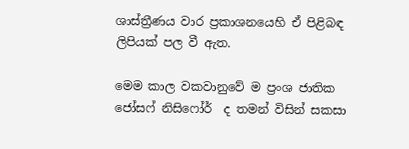ශාස්ත්‍රීණය වාර ප්‍රකාශනයෙහි ඒ පිළිබඳ ලිපියක් පල වී ඇත.

මෙම කාල වකවානුවේ ම ප්‍රංශ ජාතික ජෝසෆ් නිසිෆෝර්  ද තමන් විසින් සකසා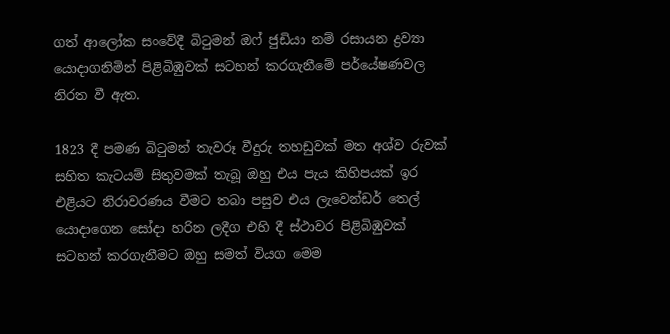ගත් ආලෝක සංවේදී බිටුමන් ඔෆ් ජුඩියා නම් රසායන ද්‍රව්‍යා යොදාගනිමින් පිළිබිඹුවක් සටහන් කරගැනීමේ පර්යේෂණවල නිරත වී ඇත.

1823 දී පමණ බිටුමන් තැවරූ වීදුරු තහඩුවක් මත අශ්ව රුවක් සහිත කැටයම් සිතුවමක් තැබූ ඔහු එය පැය කිහිපයක් ඉර එළියට නිරාවරණය වීමට තබා පසුව එය ලැවෙන්ඩර් තෙල් යොදාගෙන සෝදා හරින ලදීග එහි දී ස්ථාවර පිළිබිඹුවක් සටහන් කරගැනීමට ඔහු සමත් වියග මෙම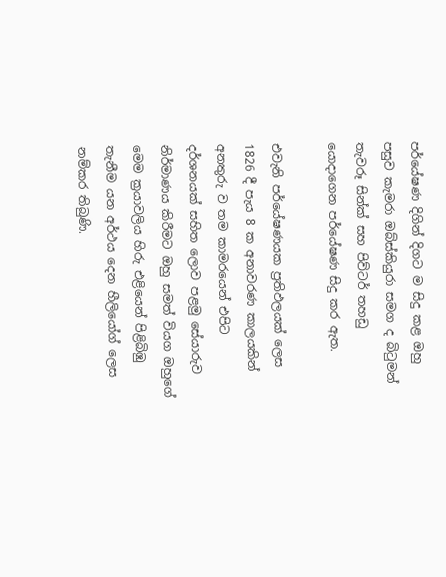පර්යේෂණ දිගින් දිගට ම සිදු කළ ඔහු පසුව කැමරා ඔබ්ස්කියුරා සමග ද බිටුමන් තැවරූ සින්ක් සහ පිව්ටර් තහඩු යොදාගෙන පර්යේෂණ සිදු කර ඇත.

එවැනි පර්යේෂණයක ප්‍රතිඵලයක් ලෙස 1826 දී පැය 8 ක අනාවරණ කාලයකින් අනතුරු ව තම කාමරයෙන් එපිට දර්ශනයක් සහිත ලොව පළමු සේයාරුව නිර්මාණය කිරීමට ඔහු සමත් වියග ඔහුගේ මෙම ක්‍රයාවලිය හිරු එළියෙන් පිළිබිඹු තැනීම යන අර්ථය දෙන හීලියෝග් ලෙස නම්කර තිබුණි.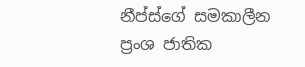නීප්ස්ගේ සමකාලීන ප්‍රංශ ජාතික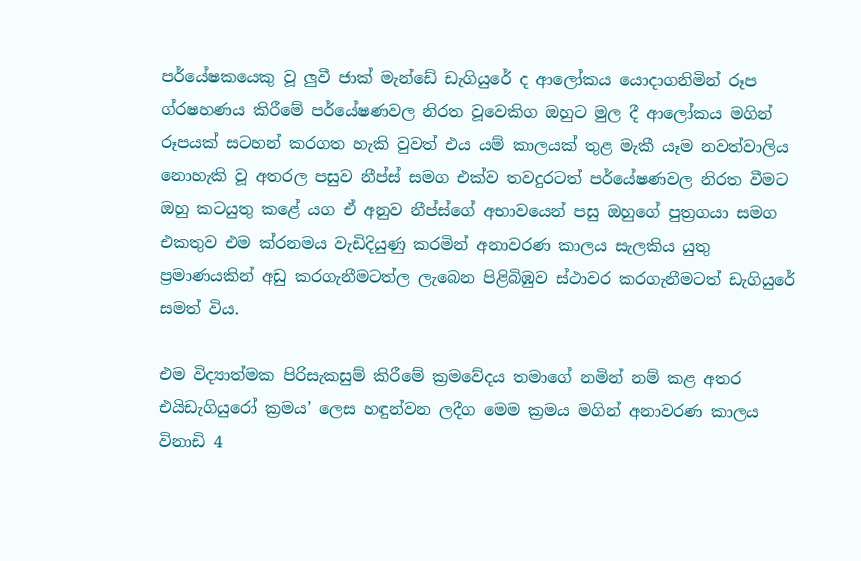පර්යේෂකයෙකු වූ ලුවී ජාක් මැන්ඩේ ඩැගියුරේ ද ආලෝකය යොදාගනිමින් රූප ග්රෂහණය කිරීමේ පර්යේෂණවල නිරත වූවෙකිග ඔහුට මුල දී ආලෝකය මගින් රූපයක් සටහන් කරගත හැකි වුවත් එය යම් කාලයක් තුළ මැකී යෑම නවත්වාලිය නොහැකි වූ අතරල පසුව නීප්ස් සමග එක්ව තවදුරටත් පර්යේෂණවල නිරත වීමට ඔහු කටයුතු කළේ යග ඒ අනුව නීප්ස්ගේ අභාවයෙන් පසු ඔහුගේ පුත්‍රගයා සමග එකතුව එම ක්රනමය වැඩිදියුණු කරමින් අනාවරණ කාලය සැලකිය යුතු ප්‍රමාණයකින් අඩු කරගැනීමටත්ල ලැබෙන පිළිබිඹුව ස්ථාවර කරගැනීමටත් ඩැගියුරේ සමත් විය.

එම විද්‍යාත්මක පිරිසැකසුම් කිරීමේ ක්‍රමවේදය තමාගේ නමින් නම් කළ අතර එයිඩැගියුරෝ ක්‍රමය’ ලෙස හඳුන්වන ලදීග මෙම ක්‍රමය මගින් අනාවරණ කාලය විනාඩි 4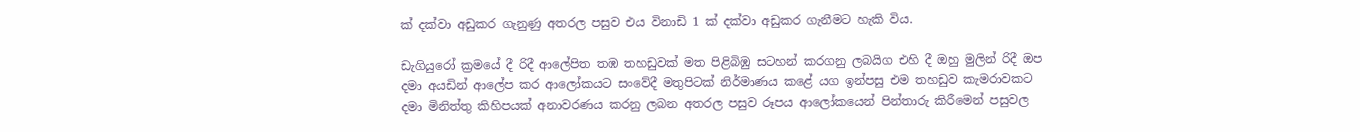ක් දක්වා අඩුකර ගැනුණු අතරල පසුව එය විනාඩි 1 ක් දක්වා අඩුකර ගැනීමට හැකි විය.

ඩැගියුරෝ ක්‍රමයේ දී රිදී ආලේපිත තඹ තහඩුවක් මත පිළිබිඹු සටහන් කරගනු ලබයිග එහි දී ඔහු මුලින් රිදී ඔප දමා අයඩින් ආලේප කර ආලෝකයට සංවේදී මතුපිටක් නිර්මාණය කළේ යග ඉන්පසු එම තහඩුව කැමරාවකට දමා මිනිත්තු කිහිපයක් අනාවරණය කරනු ලබන අතරල පසුව රූපය ආලෝකයෙන් පින්තාරු කිරීමෙන් පසුවල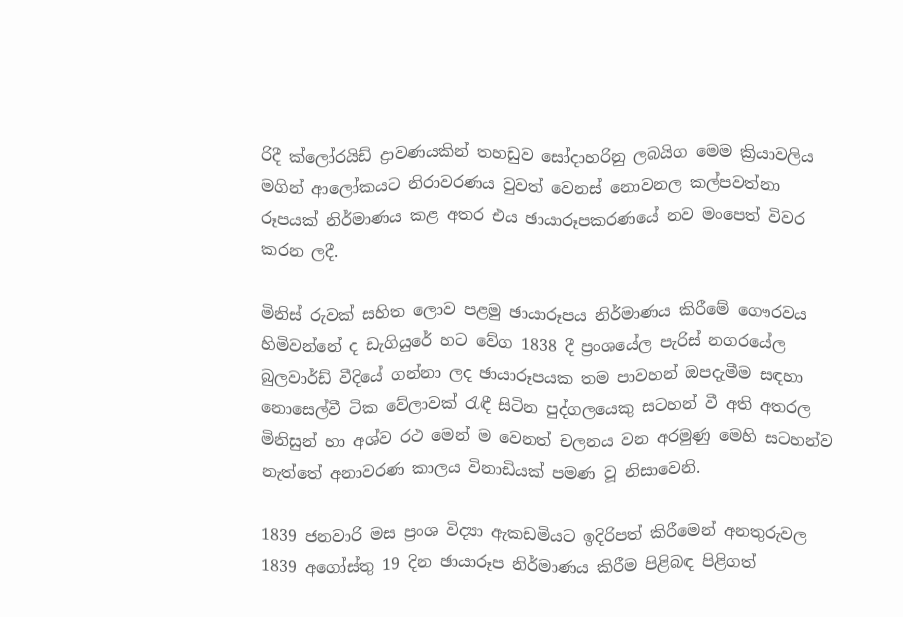රිදී ක්ලෝරයිඩ් ද්‍රාවණයකින් තහඩුව සෝදාහරිනු ලබයිග මෙම ක්‍රියාවලිය මගින් ආලෝකයට නිරාවරණය වුවත් වෙනස් නොවනල කල්පවත්නා රූපයක් නිර්මාණය කළ අතර එය ඡායාරූපකරණයේ නව මංපෙත් විවර කරන ලදී.

මිනිස් රුවක් සහිත ලොව පළමු ඡායාරූපය නිර්මාණය කිරීමේ ගෞරවය හිමිවන්නේ ද ඩැගියුරේ හට වේග 1838 දී ප්‍රංශයේල පැරිස් නගරයේල බුලවාර්ඩ් වීදියේ ගන්නා ලද ඡායාරූපයක තම පාවහන් ඔපදැමීම සඳහා නොසෙල්වී ටික වේලාවක් රැඳී සිටින පුද්ගලයෙකු සටහන් වී අති අතරල මිනිසුන් හා අශ්ව රථ මෙන් ම වෙනත් චලනය වන අරමුණු මෙහි සටහන්ව නැත්තේ අනාවරණ කාලය විනාඩියක් පමණ වූ නිසාවෙනි.

1839 ජනවාරි මස ප්‍රංශ විද්‍යා ඇකඩමියට ඉදිරිපත් කිරීමෙන් අනතුරුවල 1839 අගෝස්තු 19 දින ඡායාරූප නිර්මාණය කිරීම පිළිබඳ පිළිගත්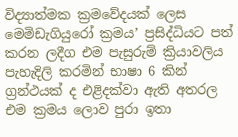විද්‍යාත්මක ක්‍රමවේදයක් ලෙස මෙමිඩැගියුරෝ ක්‍රමය’ ප්‍රසිද්ධියට පත් කරන ලදීග එම පැසුරුම් ක්‍රියාවලිය පැහැදිලි කරමින් භාෂා 6 කින් ග්‍රන්ථයක් ද එළිදක්වා ඇති අතරල එම ක්‍රමය ලොව පුරා ඉතා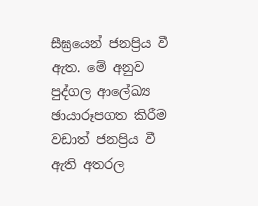සීඝ්‍රයෙන් ජනප්‍රිය වී ඇත. මේ අනුව පුද්ගල ආලේඛ්‍ය ඡායාරූපගත කිරීම වඩාත් ජනප්‍රිය වී ඇති අතරල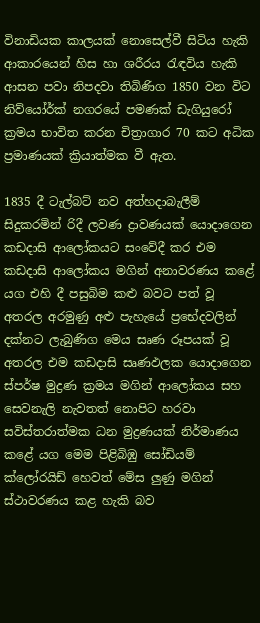විනාඩියක කාලයක් නොසෙල්වී සිටිය හැකි ආකාරයෙන් හිස හා ශරීරය රැඳවිය හැකි ආසන පවා නිපදවා තිබිණිග 1850 වන විට නිව්යෝර්ක් නගරයේ පමණක් ඩැගියුරෝ ක්‍රමය භාවිත කරන චිත්‍රාගාර 70 කට අධික ප්‍රමාණයක් ක්‍රියාත්මක වී ඇත.

1835 දී ටැල්බට් නව අත්හදාබැලීම් සිදුකරමින් රිදී ලවණ ද්‍රාවණයක් යොදාගෙන කඩදාසි ආලෝකයට සංවේදී කර එම කඩදාසි ආලෝකය මගින් අනාවරණය කළේ යග එහි දී පසුබිම කළු බවට පත් වූ අතරල අරමුණු අළු පැහැයේ ප්‍රභේදවලින් දක්නට ලැබුණිග මෙය සෘණ රූපයක් වූ අතරල එම කඩදාසි සෘණඵලක යොදාගෙන ස්පර්ෂ මුද්‍රණ ක්‍රමය මගින් ආලෝකය සහ සෙවනැලි නැවතත් නොපිට හරවා සවිස්තරාත්මක ධන මුද්‍රණයක් නිර්මාණය කළේ යග මෙම පිළිබිඹු සෝඩියම් ක්ලෝරයිඩ් හෙවත් මේස ලුණු මගින් ස්ථාවරණය කළ හැකි බව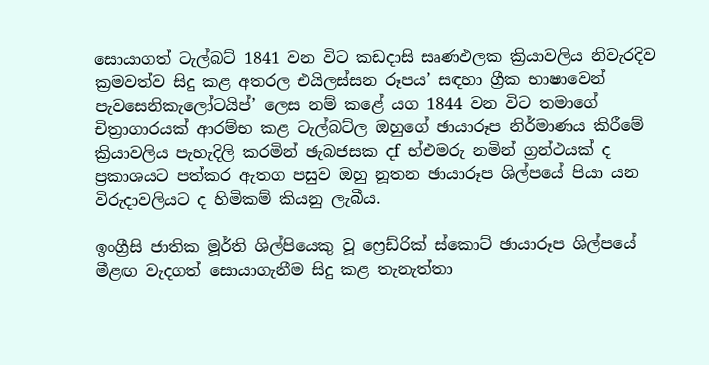සොයාගත් ටැල්බට් 1841 වන විට කඩදාසි සෘණඵලක ක්‍රියාවලිය නිවැරදිව ක්‍රමවත්ව සිදු කළ අතරල එයිලස්සන රූපය’ සඳහා ග්‍රීක භාෂාවෙන් පැවසෙනිකැලෝටයිප්’ ලෙස නම් කළේ යග 1844 වන විට තමාගේ චිත්‍රාගාරයක් ආරම්භ කළ ටැල්බට්ල ඔහුගේ ඡායාරූප නිර්මාණය කිරීමේ ක්‍රියාවලිය පැහැදිලි කරමින් ඡැබජසක දf භ්එමරු නමින් ග්‍රන්ථයක් ද ප්‍රකාශයට පත්කර ඇතග පසුව ඔහු නූතන ඡායාරූප ශිල්පයේ පියා යන විරුදාවලියට ද හිමිකම් කියනු ලැබීය.

ඉංග්‍රීසි ජාතික මූර්ති ශිල්පියෙකු වූ ෆ්‍රෙඩ්රික් ස්කොට් ඡායාරූප ශිල්පයේ මීළඟ වැදගත් සොයාගැනීම සිදු කළ තැනැත්තා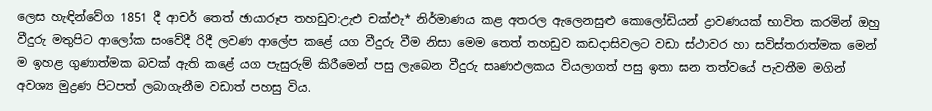ලෙස හැඳින්වේග 1851 දී ආචර් තෙත් ඡායාරූප තහඩුව:උැඑ චක්එැ* නිර්මාණය කළ අතරල ඇලෙනසුළු කොලෝඩියන් ද්‍රාවණයක් භාවිත කරමින් ඔහු වීදුරු මතුපිට ආලෝක සංවේදී රිදී ලවණ ආලේප කළේ යග වීදුරු වීම නිසා මෙම තෙත් තහඩුව කඩදාසිවලට වඩා ස්ථාවර හා සවිස්තරාත්මක මෙන් ම ඉහළ ගුණාත්මක බවක් ඇති කළේ යග පැසුරුම් කිරීමෙන් පසු ලැබෙන වීදුරු සෘණඵලකය වියලාගත් පසු ඉතා ඝන තත්වයේ පැවතීම මගින් අවශ්‍ය මුද්‍රණ පිටපත් ලබාගැනීම වඩාත් පහසු විය.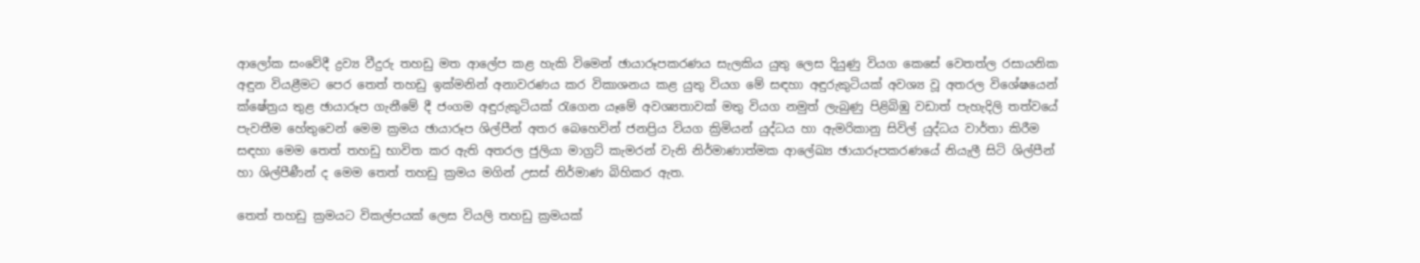ආලෝක සංවේදී ද්‍රව්‍ය වීදුරු තහඩු මත ආලේප කළ හැකි විමෙන් ඡායාරූපකරණය සැලකිය යුතු ලෙස දියුණු වියග කෙසේ වෙතත්ල රසායනික අඳුන වියළීමට පෙර තෙත් තහඩු ඉක්මනින් අනාවරණය කර විකාශනය කළ යුතු වියග මේ සඳහා අඳුරුකුටියක් අවශ්‍ය වූ අතරල විශේෂයෙන් ක්ෂේත්‍රය තුළ ඡායාරූප ගැනීමේ දී ජංගම අඳුරුකුටියක් රැගෙන යෑමේ අවශ්‍යතාවක් මතු වියග නමුත් ලැබුණු පිළිබිඹු වඩාත් පැහැදිලි තත්වයේ පැවතීම හේතුවෙන් මෙම ක්‍රමය ඡායාරූප ශිල්පීන් අතර බෙහෙවින් ජනප්‍රිය වියග ක්‍රිමියන් යුද්ධය හා ඇමරිකානු සිවිල් යුද්ධය වාර්තා කිරීම සඳහා මෙම තෙත් තහඩු භාවිත කර ඇති අතරල ජුලියා මාග්‍රට් කැමරන් වැනි නිර්මාණාත්මක ආලේඛ්‍ය ඡායාරූපකරණයේ නියැලී සිටි ශිල්පීන් හා ශිල්පීණීන් ද මෙම තෙත් තහඩු ක්‍රමය මගින් උසස් නිර්මාණ බිහිකර ඇත.

තෙත් තහඩු ක්‍රමයට විකල්පයක් ලෙස වියලි තහඩු ක්‍රමයක්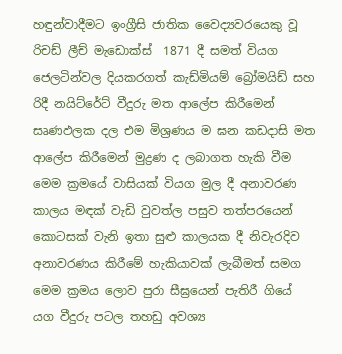හඳුන්වාදීමට ඉංග්‍රීසි ජාතික වෛද්‍යවරයෙකු වූ රිචඩ් ලීච් මැඩොක්ස්  1871 දී සමත් වියග ජෙලටින්වල දියකරගත් කැඩ්මියම් බ්‍රෝමයිඩ් සහ රිදී නයිට්රේට් වීදුරු මත ආලේප කිරීමෙන් සෘණඵලක දල එම මිශ්‍රණය ම ඝන කඩදාසි මත ආලේප කිරීමෙන් මුද්‍රණ ද ලබාගත හැකි වීම මෙම ක්‍රමයේ වාසියක් වියග මුල දී අනාවරණ කාලය මඳක් වැඩි වුවත්ල පසුව තත්පරයෙන් කොටසක් වැනි ඉතා සුළු කාලයක දී නිවැරදිව අනාවරණය කිරීමේ හැකියාවක් ලැබීමත් සමග මෙම ක්‍රමය ලොව පුරා සීඝ්‍රයෙන් පැතිරී ගියේ යග වීදුරු පටල තහඩු අවශ්‍ය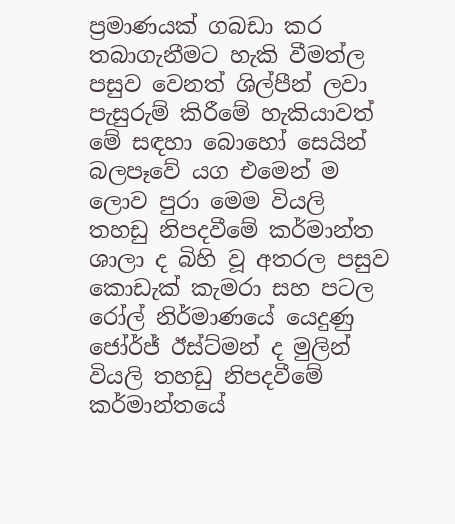ප්‍රමාණයක් ගබඩා කර තබාගැනීමට හැකි වීමත්ල පසුව වෙනත් ශිල්පීන් ලවා පැසුරුම් කිරීමේ හැකියාවත් මේ සඳහා බොහෝ සෙයින් බලපෑවේ යග එමෙන් ම ලොව පුරා මෙම වියලි තහඩු නිපදවීමේ කර්මාන්ත ශාලා ද බිහි වූ අතරල පසුව කොඩැක් කැමරා සහ පටල රෝල් නිර්මාණයේ යෙදුණු ජෝර්ජ් ඊස්ට්මන් ද මුලින් වියලි තහඩු නිපදවීමේ කර්මාන්තයේ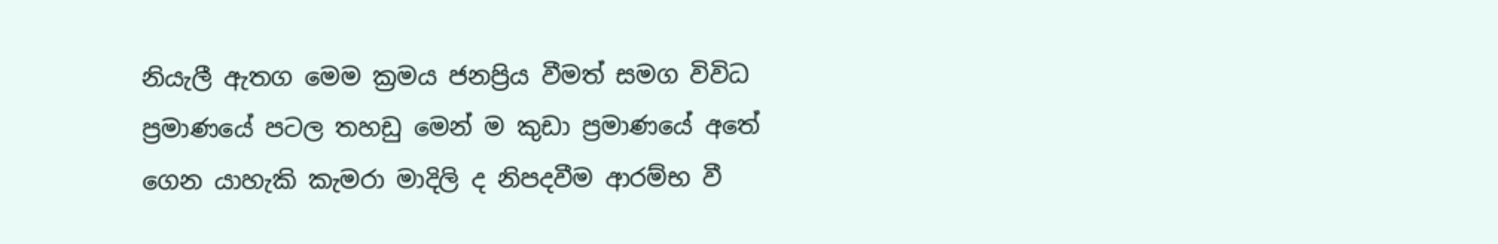නියැලී ඇතග මෙම ක්‍රමය ජනප්‍රිය වීමත් සමග විවිධ ප්‍රමාණයේ පටල තහඩු මෙන් ම කුඩා ප්‍රමාණයේ අතේ ගෙන යාහැකි කැමරා මාදිලි ද නිපදවීම ආරම්භ වී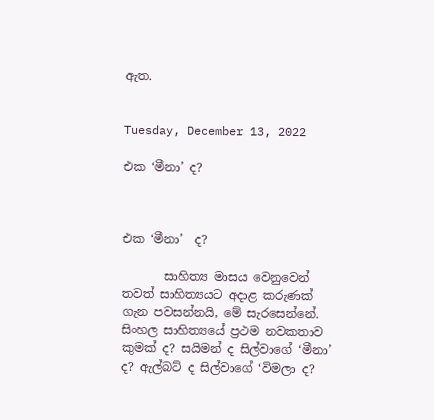ඇත.


Tuesday, December 13, 2022

එක ‘මීනා’ ද?



එක ‘මීනා’  ද?

       සාහිත්‍ය මාසය වෙනුවෙන් තවත් සාහිත්‍යයට අදාළ කරුණක් ගැන පවසන්නයි, මේ සැරසෙන්නේ. සිංහල සාහිත්‍යයේ ප්‍රථම නවකතාව කුමක් ද? සයිමන් ද සිල්වාගේ ‘මීනා’ ද? ඇල්බට් ද සිල්වාගේ ‘විමලා ද?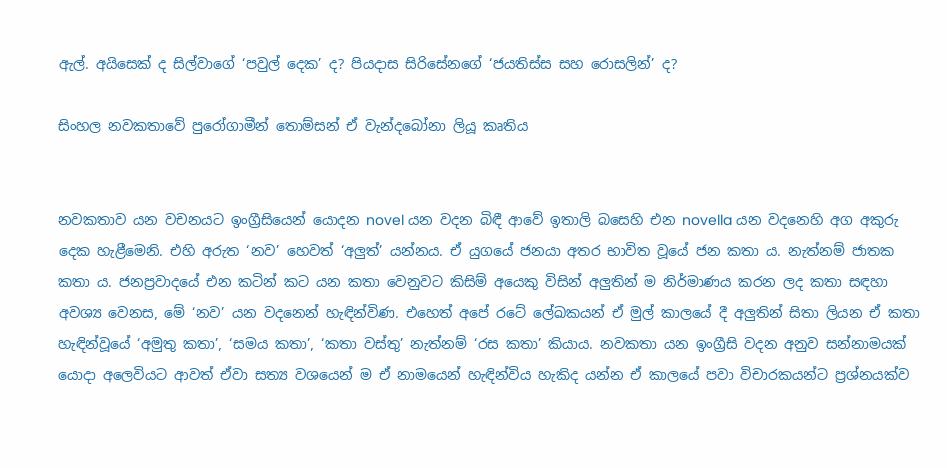ඇල්. අයිසෙක් ද සිල්වාගේ ‘පවුල් දෙක’ ද? පියදාස සිරිසේනගේ ‘ජයතිස්ස සහ රොසලින්’ ද?

සිංහල නවකතාවේ පුරෝගාමීන් තොම්සන් ඒ වැන්දබෝනා ලියූ කෘතිය


නවකතාව යන වචනයට ඉංග්‍රීසියෙන් යොදන novel යන වදන බිඳී ආවේ ඉතාලි බසෙහි එන novella යන වදනෙහි අග අකුරු දෙක හැළීමෙනි. එහි අරුත ‘නව’ හෙවත් ‘අලුත්’ යන්නය. ඒ යුගයේ ජනයා අතර භාවිත වූයේ ජන කතා ය. නැත්නම් ජාතක කතා ය. ජනප්‍රවාදයේ එන කටින් කට යන කතා වෙනුවට කිසිම් අයෙකු විසින් අලුතින් ම නිර්මාණය කරන ලද කතා සඳහා අවශ්‍ය වෙනස, මේ ‘නව’ යන වදනෙන් හැඳින්විණ. එහෙත් අපේ රටේ ලේඛකයන් ඒ මුල් කාලයේ දී අලුතින් සිතා ලියන ඒ කතා හැඳින්වූයේ ‘අමුතු කතා’, ‘සමය කතා’, ‘කතා වස්තු’ නැත්නම් ‘රස කතා’ කියාය. නවකතා යන ඉංග්‍රීසි වදන අනුව සන්නාමයක් යොදා අලෙ‍‍වියට ආවත් ඒවා සත්‍ය වශයෙන් ම ඒ නාමයෙන් හැඳින්විය හැකිද යන්න ඒ කාලයේ පවා විචාරකයන්ට ප්‍රශ්නයක්ව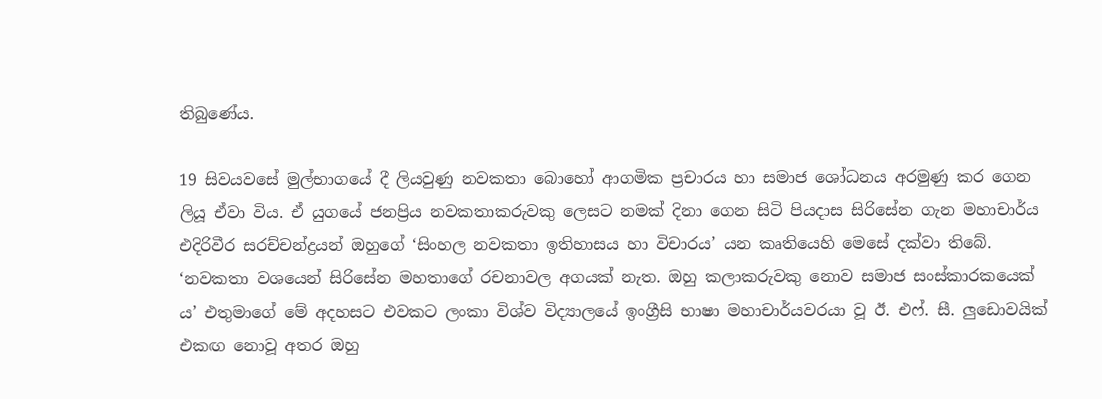තිබුණේය.

19 සිවයවසේ මුල්භාගයේ දී ලියවුණු නවකතා බොහෝ ආගමික ප්‍රචාරය හා සමාජ ශෝධනය අරමුණු කර ගෙන ලියූ ඒවා විය. ඒ යුගයේ ජනප්‍රිය නවකතාකරුවකු ලෙසට නමක් දිනා ගෙන සිටි පියදාස සිරිසේන ගැන මහාචාර්ය එදිරිවීර සරච්චන්ද්‍රයන් ඔහුගේ ‘සිංහල නවකතා ඉතිහාසය හා විචාරය’ යන කෘතියෙහි මෙසේ දක්වා තිබේ. ‘නවකතා වශයෙන් සිරිසේන මහතාගේ රචනාවල අගයක් නැත. ඔහු කලාකරුවකු නොව සමාජ සංස්කාරකයෙක් ය’ එතුමාගේ මේ අදහසට එවකට ලංකා විශ්ව විද්‍යාලයේ ඉංග්‍රීසි භාෂා මහාචාර්යවරයා වූ ඊ. එෆ්. සී. ලුඩොවයික් එකඟ නොවූ අතර ඔහු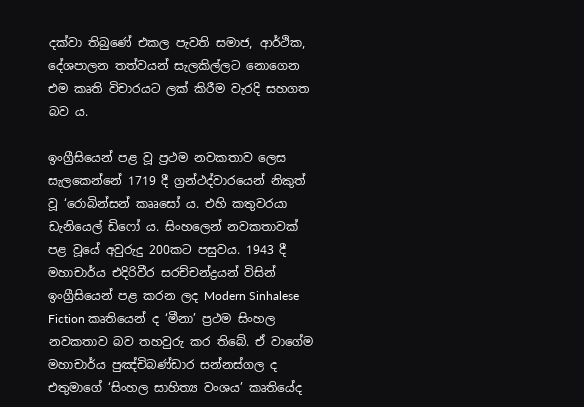දක්වා තිබුණේ එකල පැවති සමාජ, ආර්ථික, දේශපාලන තත්වයන් සැලකිල්ලට නොගෙන එම කෘති විචාරයට ලක් කිරීම වැරදි සහගත බව ය.

ඉංග්‍රීසියෙන් පළ වූ ප්‍රථම නවකතාව ලෙස සැලකෙන්නේ 1719 දී ග්‍රන්ථද්වාරයෙන් නිකුත් වූ ‘රොබින්සන් කෲසෝ ය. එහි කතුවරයා ඩැනියෙල් ඩිෆෝ ය. සිංහලෙන් නවකතාවක් පළ වූයේ අවුරුදු 200කට පසුවය. 1943 දී මහාචාර්ය එදිරිවීර සරච්චන්ද්‍රයන් විසින් ඉංග්‍රීසියෙන් පළ කරන ලද Modern Sinhalese Fiction කෘතියෙන් ද ‘මීනා’ ප්‍රථම සිංහල නවකතාව බව තහවුරු කර තිබේ. ඒ වාගේම මහාචාර්ය පුඤ්චිබණ්ඩාර සන්නස්ගල ද එතුමාගේ ‘සිංහල සාහිත්‍ය වංශය’ කෘතියේද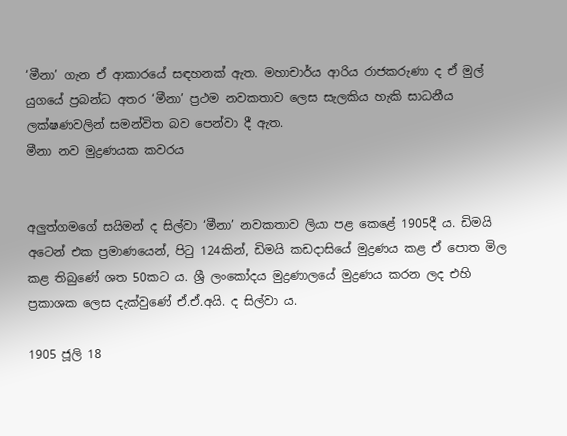‘මීනා’ ගැන ඒ ආකාරයේ සඳහනක් ඇත. මහාචාර්ය ආරිය රාජකරුණා ද ඒ මුල් යුගයේ ප්‍රබන්ධ අතර ‘මීනා’ ප්‍රථම නවකතාව ලෙස සැලකිය හැකි සාධනීය ලක්ෂණවලින් සමන්විත බව පෙන්වා දී ඇත.
මීනා නව මුද්‍රණයක කවරය


අලුත්ගමගේ සයිමන් ද සිල්වා ‘මීනා’ නවකතාව ලියා පළ කෙළේ 1905දී ය. ඩිමයි අටෙන් එක ප්‍රමාණයෙන්, පිටු 124කින්, ඩිමයි කඩදාසියේ මුද්‍රණය කළ ඒ පොත මිල කළ තිබුණේ ශත 50කට ය. ශ්‍රී ලංකෝදය මුද්‍රණාලයේ මුද්‍රණය කරන ලද එහි ප්‍රකාශක ලෙස දැක්වුණේ ඒ.ඒ.අයි. ද සිල්වා ය.

1905 ජූලි 18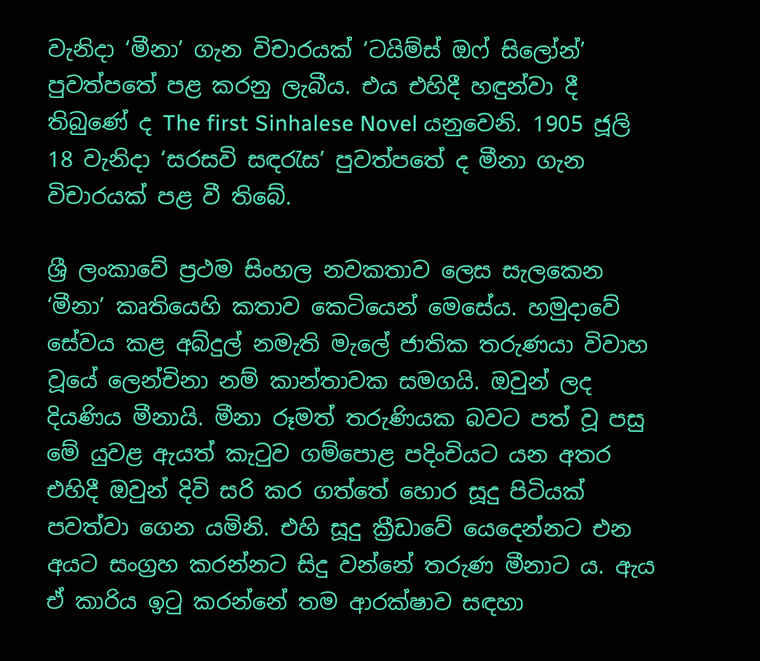වැනිදා ‘මීනා’ ගැන විචාරයක් ‘ටයිම්ස් ඔෆ් සිලෝන්’ පුවත්පතේ පළ කරනු ලැබීය. එය එහිදී හඳුන්වා දී තිබුණේ ද The first Sinhalese Novel යනුවෙනි. 1905 ජූලි 18 වැනිදා ‘සරසවි සඳරැස’ පුවත්‍පතේ ද මීනා ගැන විචාරයක් පළ වී තිබේ.

ශ්‍රී ලංකාවේ ප්‍රථම සිංහල නවකතාව ලෙස සැලකෙන ‘මීනා’ කෘතියෙහි කතාව කෙටියෙන් මෙසේය. හමුදාවේ සේවය කළ අබ්දුල් නමැති මැලේ ජාතික තරුණයා විවාහ වූයේ ලෙන්චිනා නම් කාන්තාවක සමගයි. ඔවුන් ලද දියණිය මීනායි. මීනා රූමත් තරුණියක බවට පත් වූ පසු මේ යුවළ ඇයත් කැටුව ගම්පොළ පදිංචියට යන අතර එහිදී ඔවුන් දිවි සරි කර ගත්තේ හොර සූදු පිටියක් පවත්වා ගෙන යමිනි. එහි සූදු ක්‍රීඩාවේ යෙදෙන්නට එන අයට සංග්‍රහ කරන්නට සිදු වන්නේ තරුණ මීනාට ය. ඇය ඒ කාරිය ඉටු කරන්නේ තම ආරක්ෂාව සඳහා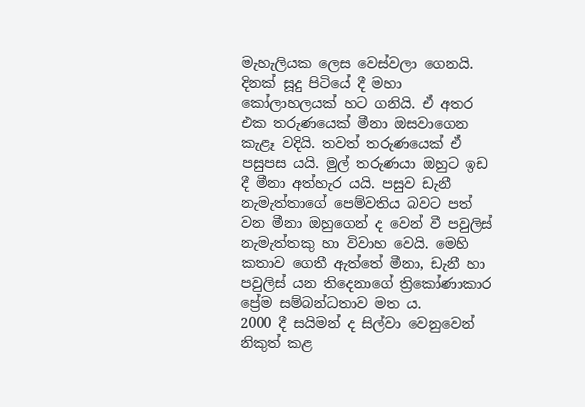මැහැලියක ලෙස වෙස්වලා ගෙනයි. දිනක් සූදු පිටියේ දී මහා කෝලාහලයක් හට ගනියි. ඒ අතර එක තරුණයෙක් මීනා ඔසවාගෙන කැළෑ වදියි. තවත් තරුණයෙක් ඒ පසුපස යයි. මුල් තරුණයා ඔහුට ඉඩ දී මීනා අත්හැර යයි. පසුව ඩැනී නැමැත්තාගේ පෙම්වතිය බවට පත් වන මීනා ඔහුගෙන් ද වෙන් වී පවුලිස් නැමැත්තකු හා විවාහ වෙයි. මෙහි කතාව ගෙතී ඇත්තේ මීනා, ඩැනී හා පවුලිස් යන තිදෙනාගේ ත්‍රිකෝණාකාර ප්‍රේම සම්බන්ධතාව මත ය.
2000 දී සයිමන් ද සිල්වා වෙනුවෙන් නිකුත් කළ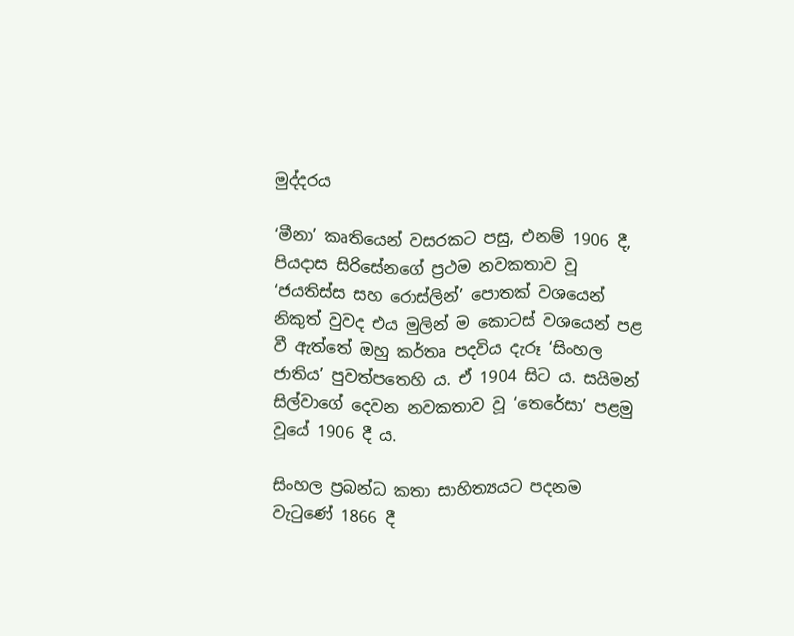මුද්දරය

‘මීනා’ කෘතියෙන් වසරකට පසු, එනම් 1906 දී, පියදාස සිරිසේනගේ ප්‍රථම නවකතාව වූ ‘ජයතිස්ස සහ රොස්ලින්’ පොතක් වශයෙන් නිකුත් වුවද එය මුලින් ම කොටස් වශයෙන් පළ වී ඇත්තේ ඔහු කර්තෘ පදවිය දැරූ ‘සිංහල ජාතිය’ පුවත්පතෙහි ය. ඒ 1904 සිට ය. සයිමන් සිල්වාගේ දෙවන නවකතාව වූ ‘තෙරේසා’ පළමු වූයේ 1906 දී ය.

සිංහල ප්‍රබන්ධ කතා සාහිත්‍යයට පදනම වැටුණේ 1866 දී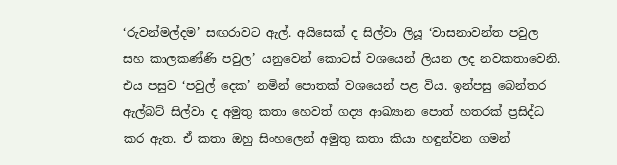‘රුවන්මල්දම’ සඟරාවට ඇල්. අයිසෙක් ද සිල්වා ලියූ ‘වාසනාවන්ත පවුල සහ කාලකණ්ණි පවුල’ යනුවෙන් කොටස් වශයෙන් ලියන ලද නවකතාවෙනි. එය පසුව ‘පවුල් දෙක’ නමින් පොතක් වශයෙන් පළ විය. ඉන්පසු බෙන්තර ඇල්බට් සිල්වා ද අමුතු කතා හෙවත් ගද්‍ය ආඛ්‍යාන පොත් හතරක් ප්‍රසිද්ධ කර ඇත. ඒ කතා ඔහු සිංහලෙන් අමුතු කතා කියා හඳුන්වන ගමන්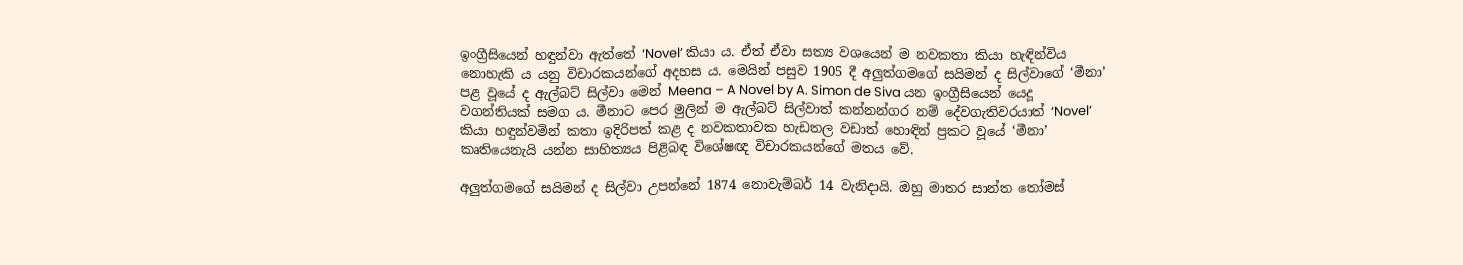ඉංග්‍රීසියෙන් හඳුන්වා ඇත්තේ ‘Novel’ කියා ය. ඒත් ඒවා සත්‍ය වශයෙන් ම නවකතා කියා හැඳින්විය නොහැකි ය යනු විචාරකයන්ගේ අදහස ය. මෙයින් පසුව 1905 දී අලුත්ගමගේ සයිමන් ද සිල්වාගේ ‘මීනා’ පළ වූයේ ද ඇල්බට් සිල්වා මෙන් Meena – A Novel by A. Simon de Siva යන ඉංග්‍රීසියෙන් යෙදූ වගන්තියක් සමග ය. මීනාට පෙර මුලින් ම ඇල්බට් සිල්වාත් කන්නන්ගර නම් දේවගැතිවරයාත් ‘Novel’ කියා හඳුන්වමින් කතා ඉදිරිපත් කළ ද නවකතාවක හැඩතල වඩාත් හොඳින් ප්‍රකට වූයේ ‘මීනා’ කෘතියෙනැයි යන්න සාහිත්‍යය පිළිබඳ විශේෂඥ විචාරකයන්ගේ මතය වේ.

අලුත්ගමගේ සයිමන් ද සිල්වා උපන්නේ 1874 නොවැම්බර් 14 වැනිදායි. ඔහු මාතර සාන්ත තෝමස්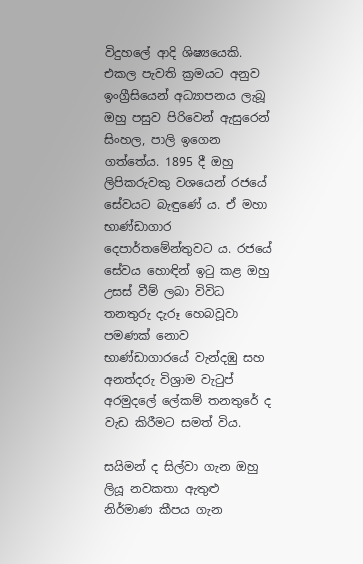විදුහලේ අ‍ාදි ශිෂ්‍යයෙකි. එකල පැවති ක්‍රමයට අනුව ඉංග්‍රීසියෙන් අධ්‍යාපනය ලැබූ ඔහු පසුව පිරිවෙන් ඇසුරෙන් සිංහල, පාලි ඉගෙන ගත්තේය. 1895 දී ඔහු ලිපිකරුවකු වශයෙන් රජයේ සේවයට බැඳුණේ ය. ඒ මහා භාණ්ඩාගාර දෙපාර්තමේන්තුවට ය. රජයේ සේවය හොඳින් ඉටු කළ ඔහු උසස් වීම් ලබා විවිධ තනතුරු දැරූ හෙබවූවා පමණක් නොව භාණ්ඩාගාරයේ වැන්දඹු සහ අනත්දරු විශ්‍රාම වැටුප් අරමුදලේ ලේකම් තනතුරේ ද වැඩ කිරීමට සමත් විය.

සයිමන් ද සිල්වා ගැන ඔහු ලියූ නවකතා ඇතුළු නිර්මාණ කීපය ගැන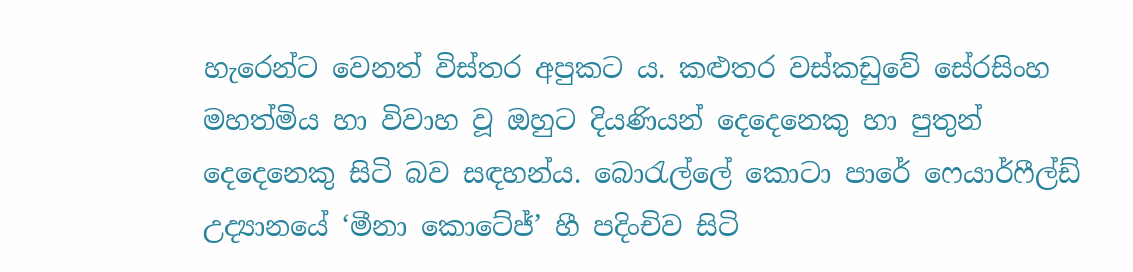හැරෙන්ට වෙනත් විස්තර අපුකට ය. කළුතර වස්කඩුවේ සේරසිංහ මහත්මිය හා විවාහ වූ ඔහුට දියණියන් දෙදෙනෙකු හා පුතුන් දෙදෙනෙකු සිටි බව සඳහන්ය. බොරැල්ලේ කොටා පාරේ ෆෙයාර්ෆීල්ඩ් උද්‍යානයේ ‘මීනා කොටේජ්’ හී පදිංචිව සිටි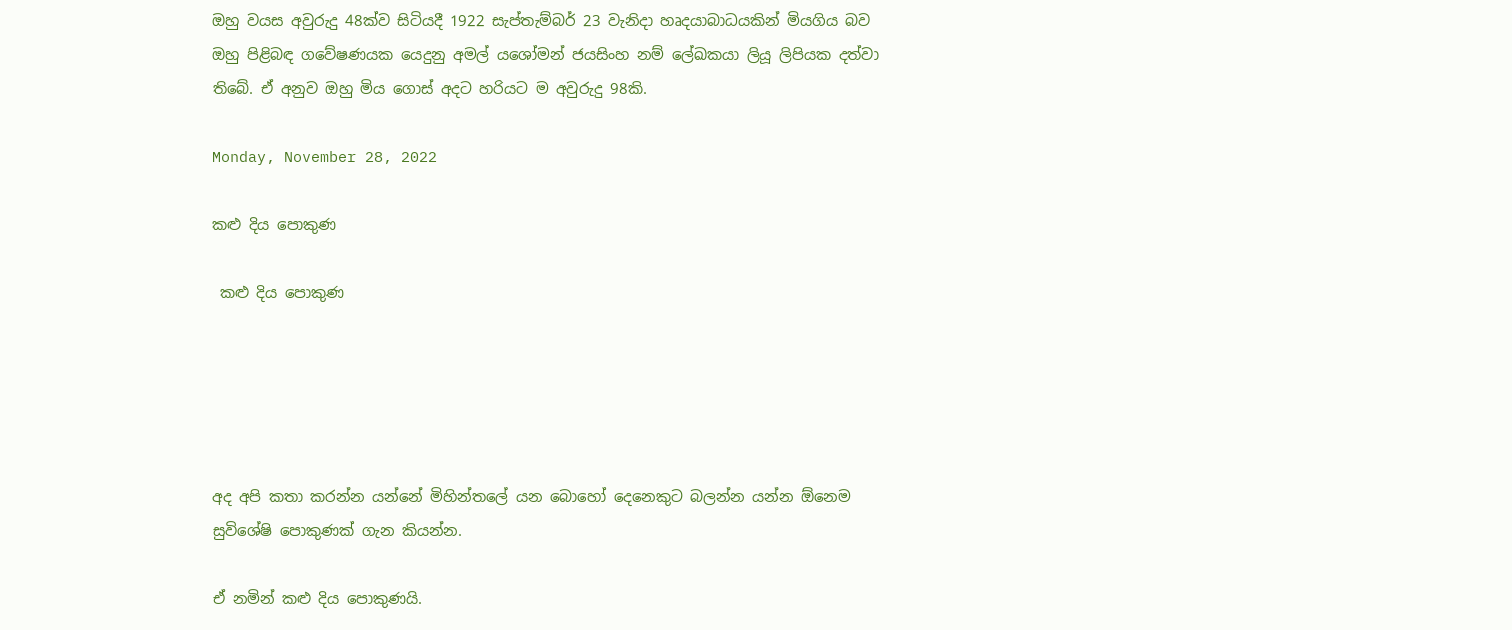ඔහු වයස අවුරුදු 48ක්ව සිටියදී 1922 සැප්තැම්බර් 23 වැනිදා හෘදයාබාධයකින් මියගිය බව ඔහු පිළිබඳ ගවේෂණයක යෙදුනු අමල් යශෝමන් ජයසිංහ නම් ලේඛකයා ලියූ ලිපියක දත්වා තිබේ. ඒ අනුව ඔහු මිය ගොස් අදට හරියට ම අවුරුදු 98කි.

Monday, November 28, 2022

කළු දිය පොකුණ

 කළු දිය පොකුණ





අද අපි කතා කරන්න යන්නේ මිහින්තලේ යන බොහෝ දෙනෙකුට බලන්න යන්න ඕනෙම සුවිශේෂි පොකුණක් ගැන කියන්න.

ඒ නමින් කළු දිය පොකුණයි.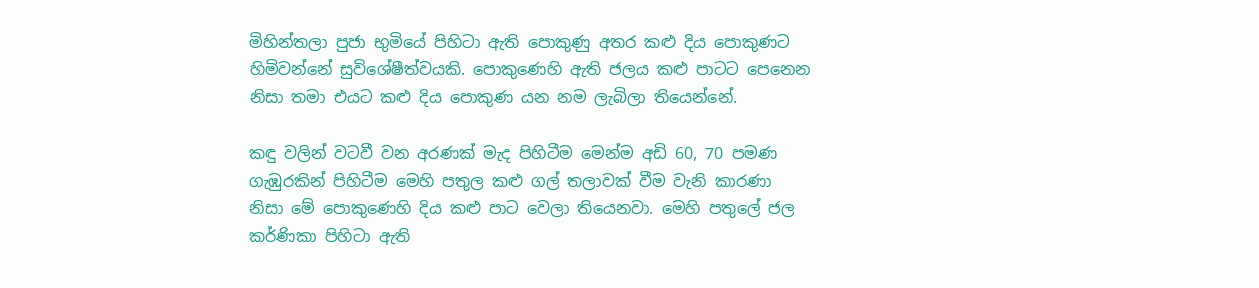මිහින්තලා පුජා භුමියේ පිහිටා ඇති පොකුණු අතර කළු දිය පොකුණට හිමිවන්නේ සුවිශේෂීත්වයකි. පොකුණෙහි ඇති ජලය කළු පාටට පෙනෙන නිසා තමා එයට කළු දිය පොකුණ යන නම ලැබිලා තියෙන්නේ.

කඳු වලින් වටවී වන අරණක් මැද පිහිටීම මෙන්ම අඩි 60, 70 පමණ ගැඹුරකින් පිහිටීම මෙහි පතුල කළු ගල් තලාවක් වීම වැනි කාරණා නිසා මේ පොකුණෙහි දිය කළු පාට වෙලා තියෙනවා. මෙහි පතුලේ ජල කර්ණිකා පිහිටා ඇති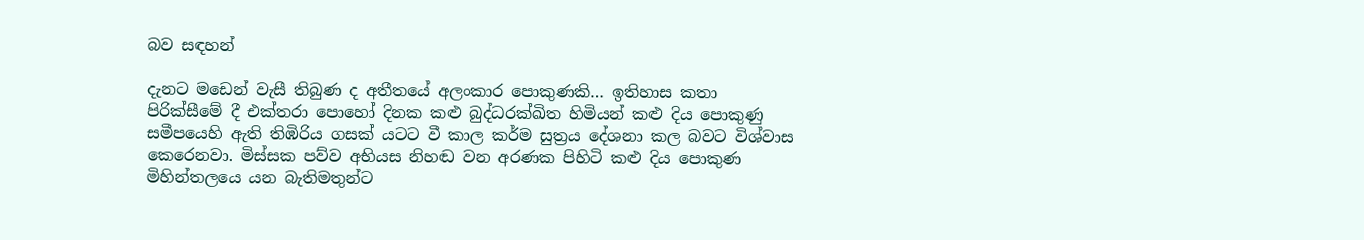බව සඳහන්

දැනට මඩෙන් වැසී තිබුණ ද අතීතයේ අලංකාර පොකුණකි… ඉතිහාස කතා පිරික්සීමේ දී එක්තරා පොහෝ දිනක කළු බුද්ධරක්ඛිත හිමියන් කළු දිය පොකුණු සමීපයෙහි ඇති තිඹිරිය ගසක් යටට වී කාල කර්ම සුත්‍රය දේශනා කල බවට විශ්වාස කෙරෙනවා. මිස්සක පව්ව අභියස නිහඬ වන අරණක පිහිටි කළු දිය පොකුණ මිහින්තලයෙ යන බැතිමතුන්ට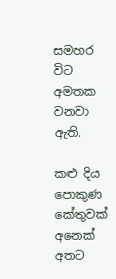සමහර විට අමතක වනවා ඇති.

කළු දිය පොකුණ කේතුවක් අනෙක් අතට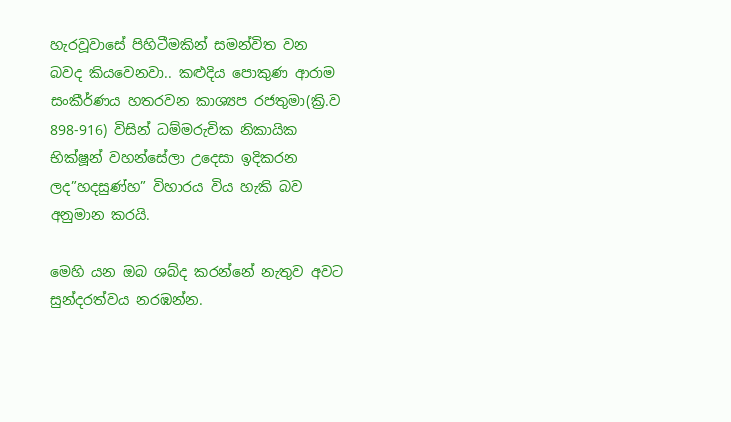හැරවූවාසේ පිහිටීමකින් සමන්විත වන බවද කියවෙනවා.. කළුදිය පොකුණ ආරාම සංකීර්ණය හතරවන කාශ්‍යප රජතුමා(ක්‍රි.ව 898-916) විසින් ධම්මරුචික නිකායික භික්ෂූන් වහන්සේලා උදෙසා ඉදිකරන ලද”හදසුණ්හ” විහාරය විය හැකි බව අනුමාන කරයි.

මෙහි යන ඔබ ශබ්ද කරන්නේ නැතුව අවට සුන්දරත්වය නරඹන්න.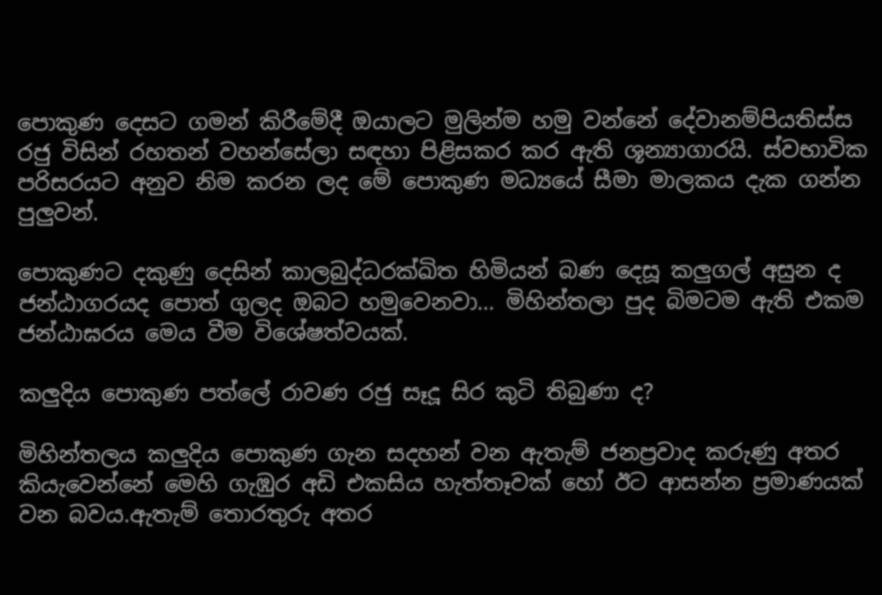පොකුණ දෙසට ගමන් කිරීමේදී ඔයාලට මුලින්ම හමු වන්නේ දේවානම්පියතිස්ස රජු විසින් රහතන් වහන්සේලා සඳහා පිළිසකර කර ඇති ශූන්‍යාගාරයි. ස්වභාවික පරිසරයට අනුව නිම කරන ලද මේ පොකුණ මධ්‍යයේ සීමා මාලකය දැක ගන්න පුලුවන්.

පොකුණට දකුණු දෙසින් කාලබුද්ධරක්ඛිත හිමියන් බණ දෙසූ කලුගල් අසුන ද ජන්ඨාගරයද පොත් ගුලද ඔබට හමුවෙනවා… මිහින්තලා පුද බිමටම ඇති එකම ජන්ඨාඝරය මෙය වීම විශේෂත්වයක්.

කලුදිය පොකුණ පත්ලේ රාවණ රජු සෑදූ සිර කුටි තිබුණා ද?

මිහින්තලය කලුදිය පොකුණ ගැන සදහන් වන ඇතැම් ජනප්‍රවාද කරුණු අතර කියැවෙන්නේ මෙහි ගැඹුර අඩි එකසිය හැත්තෑවක් හෝ ඊට ආසන්න ප්‍රමාණයක් වන බවය.ඇතැම් තොරතුරු අතර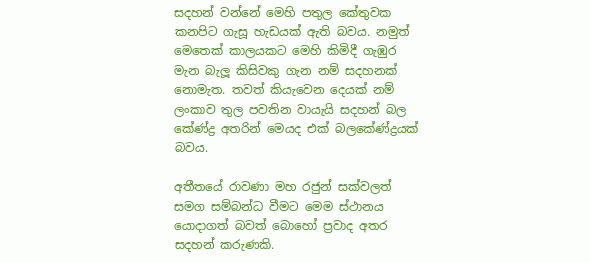සදහන් වන්නේ මෙහි පතුල කේතුවක කනපිට ගැසූ හැඩයක් ඇති බවය. නමුත් මෙතෙක් කාලයකට මෙහි කිමිදී ගැඹුර මැන බැලූ කිසිවකු ගැන නම් සදහනක් නොමැත. තවත් කියැවෙන දෙයක් නම් ලංකාව තුල පවතින වායැයි සදහන් බල කේණ්ද්‍ර අතරින් මෙයද එක් බලකේණ්ද්‍රයක් බවය.

අතීතයේ රාවණා මහ රජුන් සක්වලත් සමග සම්බන්ධ වීමට මෙම ස්ථානය යොදාගත් බවත් බොහෝ ප්‍රවාද අතර සදහන් කරුණකි.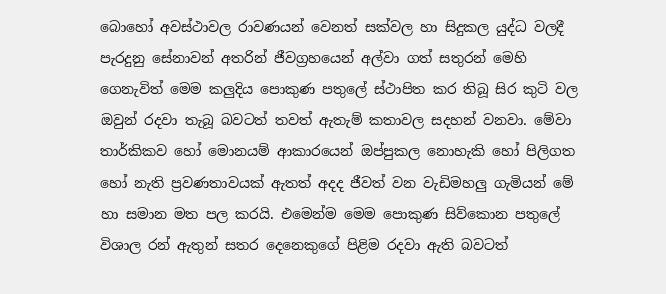බොහෝ අවස්ථාවල රාවණයන් වෙනත් සක්වල හා සිදුකල යුද්ධ වලදී පැරදුනු සේනාවන් අතරින් ජීවග්‍රහයෙන් අල්වා ගත් සතුරන් මෙහි ගෙනැවිත් මෙම කලුදිය පොකුණ පතුලේ ස්ථාපිත කර තිබූ සිර කුටි වල ඔවුන් රදවා තැබූ බවටත් තවත් ඇතැම් කතාවල සදහන් වනවා. මේවා තාර්කිකව හෝ මොනයම් ආකාරයෙන් ඔප්පුකල නොහැකි හෝ පිලිගත හෝ නැති ප්‍රවණතාවයක් ඇතත් අදද ජීවත් වන වැඩිමහලු ගැමියන් මේ හා සමාන මත පල කරයි. එමෙන්ම මෙම පොකුණ සිව්කොන පතුලේ විශාල රන් ඇතුන් සතර දෙනෙකුගේ පිළිම රදවා ඇති බවටත්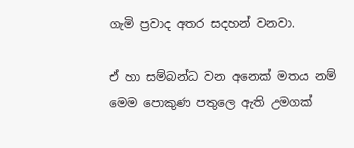ගැමි ප්‍රවාද අතර සදහන් වනවා.

ඒ හා සම්බන්ධ වන අනෙක් මතය නම් මෙම පොකුණ පතුලෙ ඇති උමගක්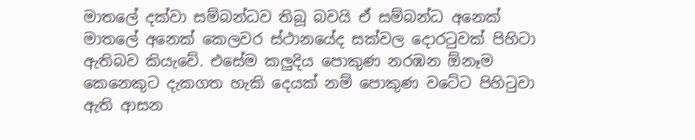මාතලේ දක්වා සම්බන්ධව තිබූ බවයි ඒ සම්බන්ධ අනෙක් මාතලේ අනෙක් කෙලවර ස්ථානයේද සක්වල දොරටුවක් පිහිටා ඇතිබව කියැවේ. එසේම කලුදිය පොකුණ නරඹන ඕනෑම කෙනෙකුට දැකගත හැකි දෙයක් නම් පොකුණ වටේට පිහිටුවා ඇති ආසන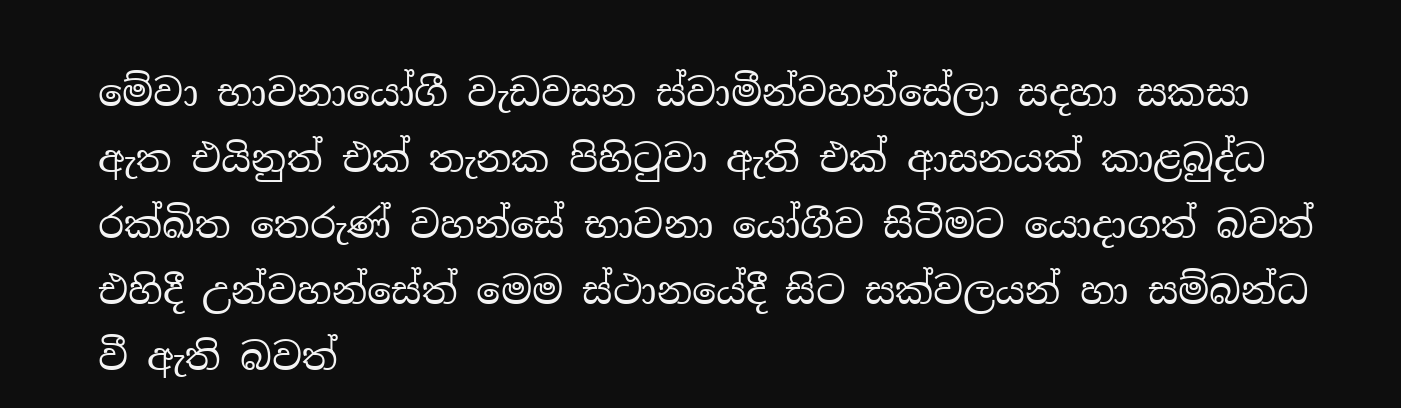මේවා භාවනායෝගී වැඩවසන ස්වාමීන්වහන්සේලා සදහා සකසා ඇත එයිනුත් එක් තැනක පිහිටුවා ඇති එක් ආසනයක් කාළබුද්ධ රක්ඛිත තෙරුණ් වහන්සේ භාවනා යෝගීව සිටීමට යොදාගත් බවත් එහිදී උන්වහන්සේත් මෙම ස්ථානයේදී සිට සක්වලයන් හා සම්බන්ධ වී ඇති බවත්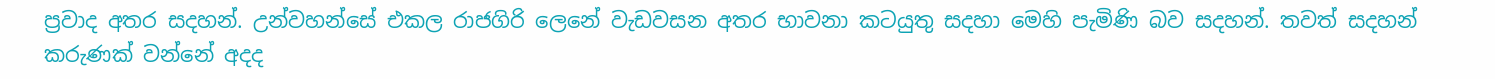ප්‍රවාද අතර සදහන්. උන්වහන්සේ එකල රාජගිරි ලෙනේ වැඩවසන අතර භාවනා කටයුතු සදහා මෙහි පැමිණි බව සදහන්. තවත් සදහන් කරුණක් වන්නේ අදද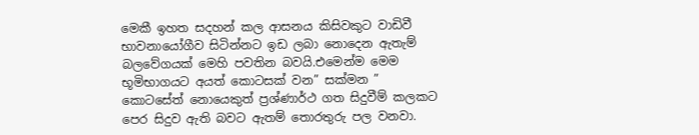මෙකී ඉහත සදහන් කල ආසනය කිසිවකුට වාඩිවී භාවනායෝගීව සිටින්නට ඉඩ ලබා නොදෙන ඇතැම් බලවේගයක් මෙහි පවතින බවයි.එමෙන්ම මෙම භූමිභාගයට අයත් කොටසක් වන” සක්මන ” කොටසේත් නොයෙකුත් ප්‍රශ්ණාර්ථ ගත සිදුවීම් කලකට පෙර සිදුව ඇති බවට ඇතම් තොරතුරු පල වනවා.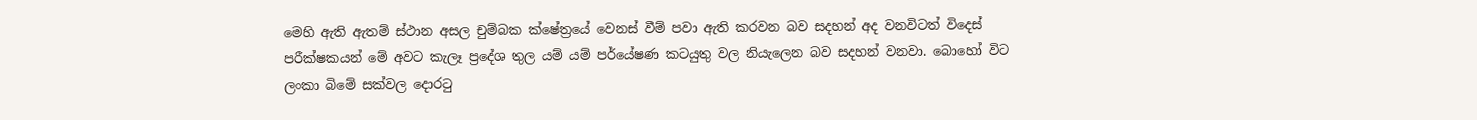මෙහි ඇති ඇතම් ස්ථාන අසල චුම්බක ක්ෂේත්‍රයේ වෙනස් වීම් පවා ඇති කරවන බව සදහන් අද වනවිටත් විදෙස් පරීක්ෂකයන් මේ අවට කැලෑ ප්‍රදේශ තුල යම් යම් පර්යේෂණ කටයුතු වල නියැලෙන බව සදහන් වනවා. බොහෝ විට ලංකා බිමේ සක්වල දොරටු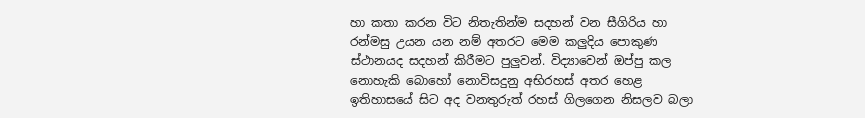හා කතා කරන විට නිතැතින්ම සදහන් වන සීගිරිය හා රන්මසු උයන යන නම් අතරට මෙම කලුදිය පොකුණ ස්ථානයද සදහන් කිරීමට පුලුවන්. විද්‍යාවෙන් ඔප්පු කල නොහැකි බොහෝ නොවිසදුනු අභිරහස් අතර හෙළ ඉතිහාසයේ සිට අද වනතුරුත් රහස් ගිලගෙන නිසලව බලා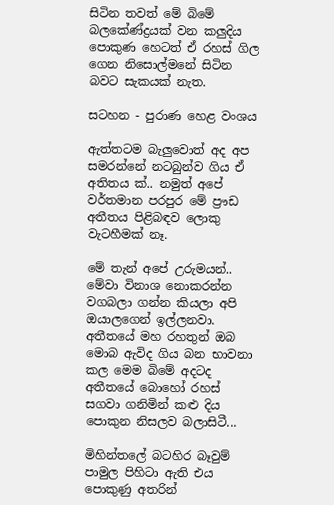සිටින තවත් මේ බිමේ බලකේණ්ද්‍රයක් වන කලුදිය පොකුණ හෙටත් ඒ රහස් ගිල ගෙන නිසොල්මනේ සිටින බවට සැකයක් නැත.

සටහන - පුරාණ හෙළ වංශය

ඇත්තටම බැලුවොත් අද අප සමරන්නේ නටබුන්ව ගිය ඒ අතිතය ක්.. නමුත් අපේ වර්තමාන පරපුර මේ ප්‍රෟඩ අතීතය පිළිබඳව ලොකු වැටහීමක් නෑ.

මේ තැන් අපේ උරුමයන්.. මේවා විනාශ නොකරන්න වගබලා ගන්න කියලා අපි ඔයාලගෙන් ඉල්ලනවා. අතීතයේ මහ රහතුන් ඔබ මොබ ඇවිද ගිය බන භාවනා කල මෙම බිමේ අදටද අතීතයේ බොහෝ රහස් සගවා ගනිමින් කළු දිය පොකුන නිසලව බලාසිටී...

මිහින්තලේ බටහිර බෑවුම් පාමුල පිහිටා ඇති එය පොකුණු අතරින්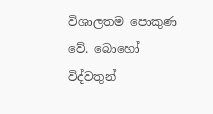විශාලතම පොකුණ වේ. බොහෝ විද්වතුන්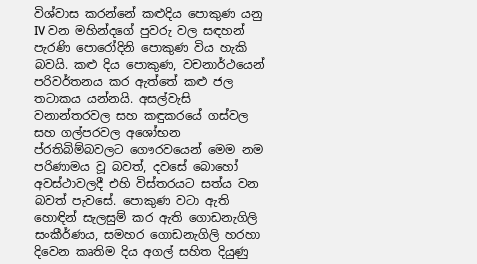විශ්වාස කරන්නේ කළුදිය පොකුණ යනු IV වන මහින්දගේ පුවරු වල සඳහන් පැරණි පොරෝදිනි පොකුණ විය හැකි බවයි. කළු දිය පොකුණ, වචනාර්ථයෙන් පරිවර්තනය කර ඇත්තේ කළු ජල තටාකය යන්නයි. අසල්වැසි වනාන්තරවල සහ කඳුකරයේ ගස්වල සහ ගල්පරවල අශෝභන ප්රතිබිම්බවලට ගෞරවයෙන් මෙම නම පරිණාමය වූ බවත්, දවසේ බොහෝ අවස්ථාවලදී එහි විස්තරයට සත්ය වන බවත් පැවසේ. පොකුණ වටා ඇති හොඳින් සැලසුම් කර ඇති ගොඩනැගිලි සංකීර්ණය, සමහර ගොඩනැගිලි හරහා දිවෙන කෘතිම දිය අගල් සහිත දියුණු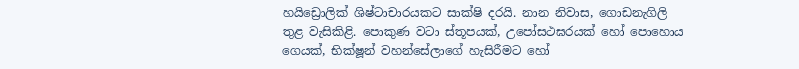හයිඩ්‍රොලික් ශිෂ්ටාචාරයකට සාක්ෂි දරයි. නාන නිවාස, ගොඩනැගිලි තුළ වැසිකිළි. පොකුණ වටා ස්තූපයක්, උපෝසථඝරයක් හෝ පොහොය ගෙයක්, භික්ෂූන් වහන්සේලාගේ හැසිරීමට හෝ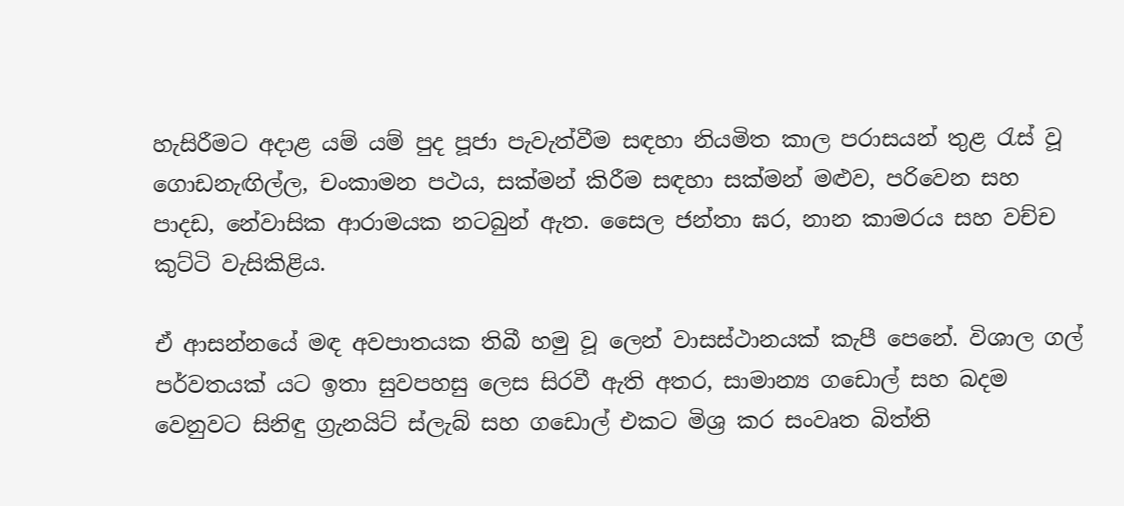හැසිරීමට අදාළ යම් යම් පුද පූජා පැවැත්වීම සඳහා නියමිත කාල පරාසයන් තුළ රැස් වූ ගොඩනැඟිල්ල, චංකාමන පථය, සක්මන් කිරීම සඳහා සක්මන් මළුව, පරිවෙන සහ පාදඩ, නේවාසික ආරාමයක නටබුන් ඇත. සෛල ජන්තා ඝර, නාන කාමරය සහ වච්ච කුට්ටි වැසිකිළිය.

ඒ ආසන්නයේ මඳ අවපාතයක තිබී හමු වූ ලෙන් වාසස්ථානයක් කැපී පෙනේ. විශාල ගල් පර්වතයක් යට ඉතා සුවපහසු ලෙස සිරවී ඇති අතර, සාමාන්‍ය ගඩොල් සහ බදම වෙනුවට සිනිඳු ග්‍රැනයිට් ස්ලැබ් සහ ගඩොල් එකට මිශ්‍ර කර සංවෘත බිත්ති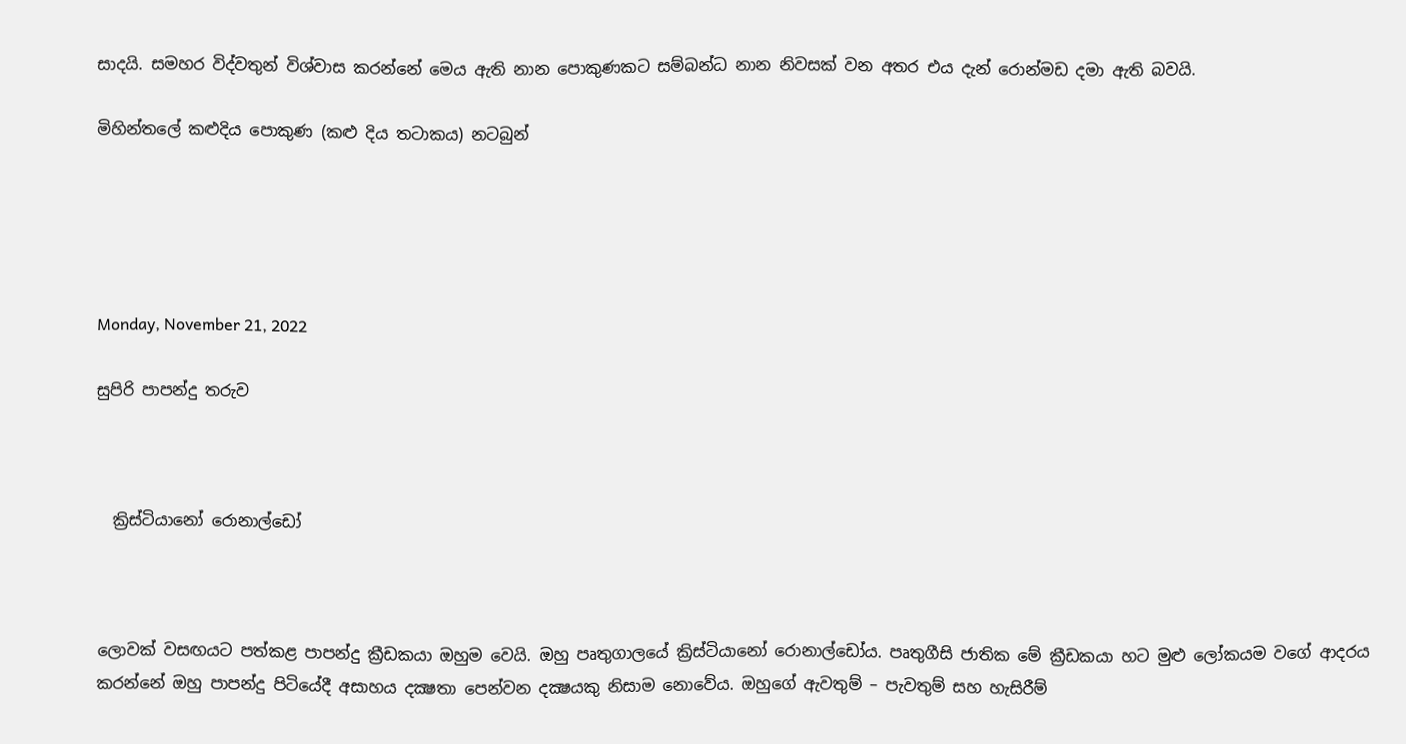සාදයි. සමහර විද්වතුන් විශ්වාස කරන්නේ මෙය ඇති නාන පොකුණකට සම්බන්ධ නාන නිවසක් වන අතර එය දැන් රොන්මඩ දමා ඇති බවයි.

මිහින්තලේ කළුදිය පොකුණ (කළු දිය තටාකය) නටබුන්





Monday, November 21, 2022

සුපිරි පාපන්දු තරුව



  ක්‍රිස්ටියානෝ රොනාල්ඩෝ



ලොවක් වසඟයට පත්කළ පාපන්දු ක්‍රීඩකයා ඔහුම වෙයි. ඔහු පෘතුගාලයේ ක්‍රිස්ටියානෝ රොනාල්ඩෝය. පෘතුගීසි ජාතික මේ ක්‍රීඩකයා හට මුළු ලෝකයම වගේ ආදරය කරන්නේ ඔහු පාපන්දු පිටියේදී අසාහය දක්‍ෂතා පෙන්වන දක්‍ෂයකු නිසාම නොවේය. ඔහුගේ ඇවතුම් – පැවතුම් සහ හැසිරීම්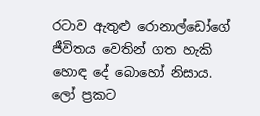රටාව ඇතුළු රොනාල්ඩෝගේ ජීවිතය වෙතින් ගත හැකි හොඳ දේ බොහෝ නිසාය. ලෝ ප්‍රකට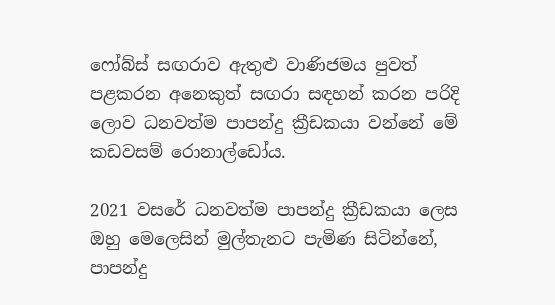ෆෝබ්ස් සඟරාව ඇතුළු වාණිජමය පුවත් පළකරන අනෙකුත් සඟරා සඳහන් කරන පරිදි ලොව ධනවත්ම පාපන්දු ක්‍රීඩකයා වන්නේ මේ කඩවසම් රොනාල්ඩෝය.

2021 වසරේ ධනවත්ම පාපන්දු ක්‍රීඩකයා ලෙස ඔහු මෙලෙසින් මුල්තැනට පැමිණ සිටින්නේ, පාපන්දු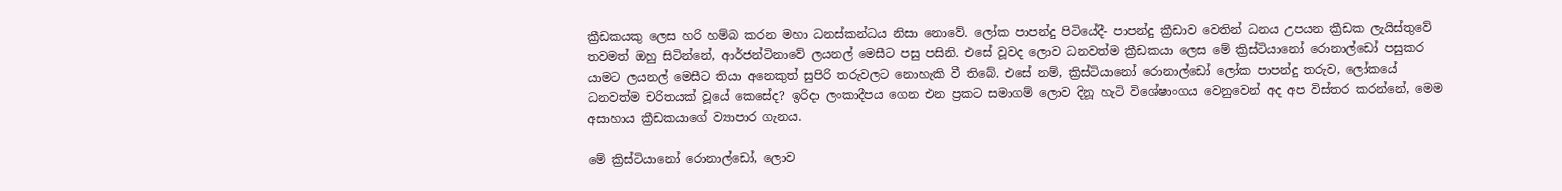ක්‍රීඩකයකු ලෙස හරි හම්බ කරන මහා ධනස්කන්ධය නිසා නොවේ. ලෝක පාපන්දු පිටියේදී- පාපන්දු ක්‍රීඩාව වෙතින් ධනය උපයන ක්‍රීඩක ලැයිස්තුවේ තවමත් ඔහු සිටින්නේ, ආර්ජන්ටිනාවේ ලයනල් මෙසීට පසු පසිනි. එසේ වූවද ලොව ධනවත්ම ක්‍රීඩකයා ලෙස මේ ක්‍රිස්ටියානෝ රොනාල්ඩෝ පසුකර යාමට ලයනල් මෙසීට තියා අනෙකුත් සුපිරි තරුවලට නොහැකි වී තිබේ. එසේ නම්, ක්‍රිස්ටියානෝ රොනාල්ඩෝ ලෝක පාපන්දු තරුව, ලෝකයේ ධනවත්ම චරිතයක් වූයේ කෙසේද? ඉරිදා ලංකාදීපය ගෙන එන ප්‍රකට සමාගම් ලොව දිනූ හැටි විශේෂාංගය වෙනුවෙන් අද අප විස්තර කරන්නේ, මෙම අසාහාය ක්‍රීඩකයාගේ ව්‍යාපාර ගැනය.

මේ ක්‍රිස්ටියානෝ රොනාල්ඩෝ, ලොව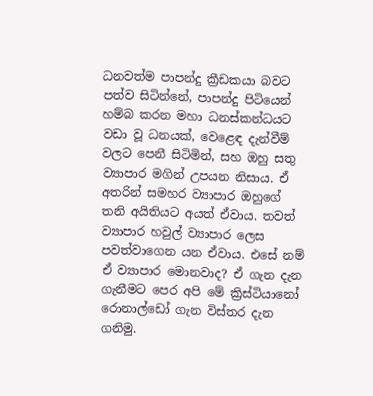ධනවත්ම පාපන්දු ක්‍රීඩකයා බවට පත්ව සිටින්නේ, පාපන්දු පිටියෙන් හම්බ කරන මහා ධනස්කන්ධයට වඩා වූ ධනයක්, වෙළෙඳ දැන්වීම් වලට පෙනී සිටිමින්, සහ ඔහු සතු ව්‍යාපාර මගින් උපයන නිසාය. ඒ අතරින් සමහර ව්‍යාපාර ඔහුගේ තනි අයිතියට අයත් ඒවාය. තවත් ව්‍යාපාර හවුල් ව්‍යාපාර ලෙස පවත්වාගෙන යන ඒවාය. එසේ නම් ඒ ව්‍යාපාර මොනවාද? ඒ ගැන දැන ගැනීමට පෙර අපි මේ ක්‍රිස්ටියානෝ රොනාල්ඩෝ ගැන විස්තර දැන ගනිමු.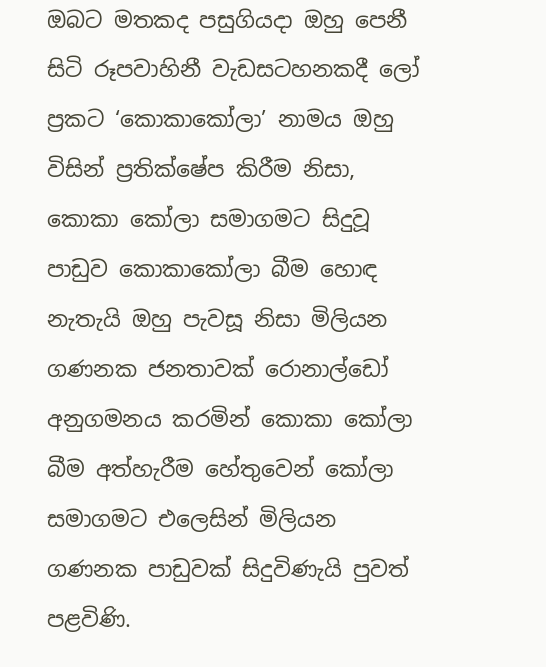ඔබට මතකද පසුගියදා ඔහු පෙනී සිටි රූපවාහිනී වැඩසටහනකදී ලෝ ප්‍රකට ‘කොකාකෝලා’ නාමය ඔහු විසින් ප්‍රතික්ෂේප කිරීම නිසා, කොකා කෝලා සමාගමට සිදුවූ පාඩුව කොකාකෝලා බීම හොඳ නැතැයි ඔහු පැවසූ නිසා මිලියන ගණනක ජනතාවක් රොනාල්ඩෝ අනුගමනය කරමින් කොකා කෝලා බීම අත්හැරීම හේතුවෙන් කෝලා සමාගමට එලෙසින් මිලියන ගණනක පාඩුවක් සිදුවිණැයි පුවත් පළවිණි.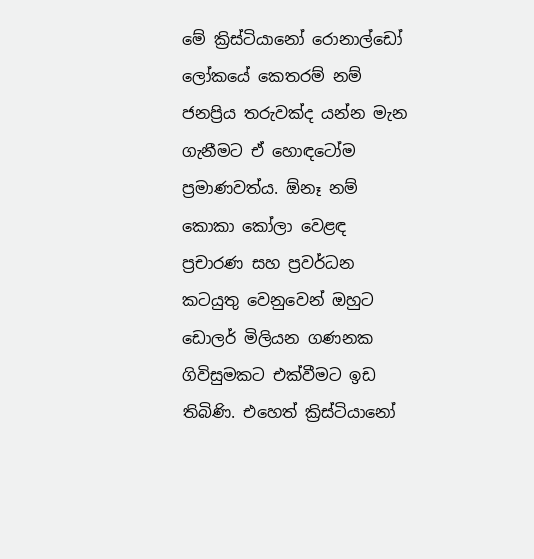මේ ක්‍රිස්ටියානෝ රොනාල්ඩෝ ලෝකයේ කෙතරම් නම් ජනප්‍රිය තරුවක්ද යන්න මැන ගැනීමට ඒ හොඳටෝම ප්‍රමාණවත්ය. ඕනෑ නම් කොකා කෝලා වෙළඳ ප්‍රචාරණ සහ ප්‍රවර්ධන කටයුතු වෙනුවෙන් ඔහුට ඩොලර් මිලියන ගණනක ගිවිසුමකට එක්වීමට ඉඩ තිබිණි. එහෙත් ක්‍රිස්ටියානෝ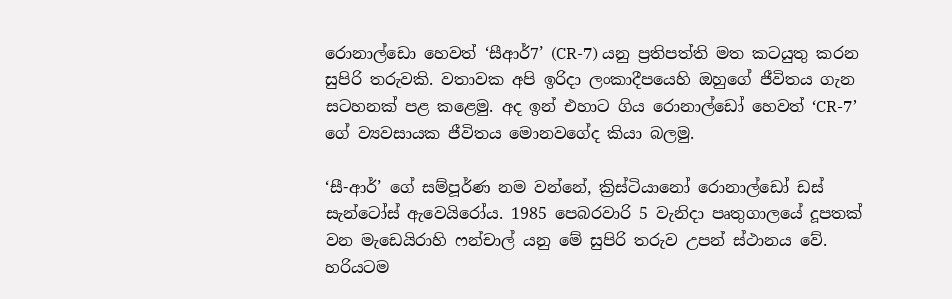රොනාල්ඩො හෙවත් ‘සීආර්7’ (CR-7) යනු ප්‍රතිපත්ති මත කටයුතු කරන සුපිරි තරුවකි. වතාවක අපි ඉරිදා ලංකාදීපයෙහි ඔහුගේ ජීවිතය ගැන සටහනක් පළ කළෙමු. අද ඉන් එහාට ගිය රොනාල්ඩෝ හෙවත් ‘CR-7’ ගේ ව්‍යවසායක ජීවිතය මොනවගේද කියා බලමු.

‘සී-ආර්’ ගේ සම්පූර්ණ නම වන්නේ, ක්‍රිස්ටියානෝ රොනාල්ඩෝ ඩස් සැන්ටෝස් ඇවෙයිරෝය. 1985 පෙබරවාරි 5 වැනිදා පෘතුගාලයේ දූපතක් වන මැඩෙයිරාහි ෆන්චාල් යනු මේ සුපිරි තරුව උපන් ස්ථානය වේ. හරියටම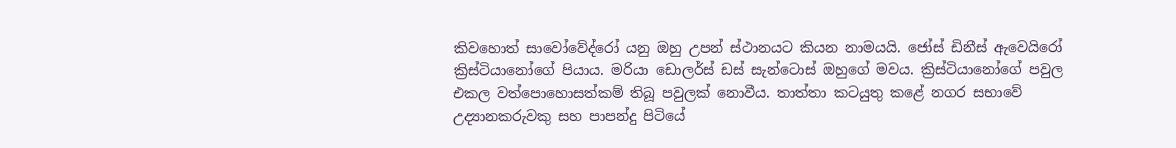කිවහොත් සාවෝවේද්රෝ යනු ඔහු උපන් ස්ථානයට කියන නාමයයි. ජෝස් ඩිනීස් ඇවෙයිරෝ ක්‍රිස්ටියානෝගේ පියාය. මරියා ඩොලර්ස් ඩස් සැන්ටොස් ඔහුගේ මවය. ක්‍රිස්ටියානෝගේ පවුල එකල වත්පොහොසත්කම් තිබූ පවුලක් නොවීය. තාත්තා කටයුතු කළේ නගර සභාවේ උද්‍යානකරුවකු සහ පාපන්දු පිටියේ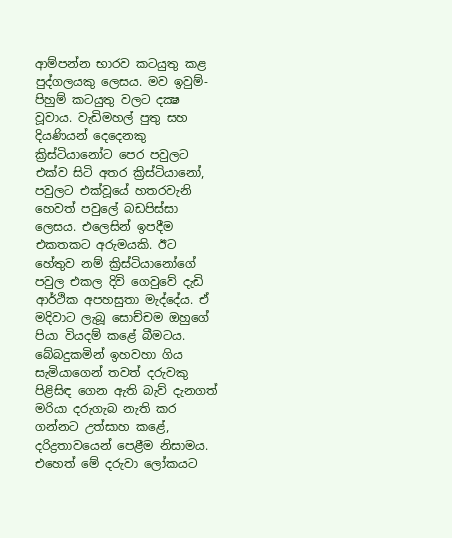ආම්පන්න භාරව කටයුතු කළ පුද්ගලයකු ලෙසය. මව ඉවුම්- පිහුම් කටයුතු වලට දක්‍ෂ වූවාය. වැඩිමහල් පුතු සහ දියණියන් දෙදෙනකු ක්‍රිස්ටියානෝට පෙර පවුලට එක්ව සිටි අතර ක්‍රිස්ටියානෝ, පවුලට එක්වූයේ හතරවැනි හෙවත් පවුලේ බඩපිස්සා ලෙසය. එලෙසින් ඉපදීම එකතකට අරුමයකි. ඊට හේතුව නම් ක්‍රිස්ටියානෝගේ පවුල එකල දිවි ගෙවුවේ දැඩි ආර්ථික අපහසුතා මැද්දේය. ඒ මදිවාට ලැබූ සොච්චම ඔහුගේ පියා වියදම් කළේ බීමටය. බේබදුකමින් ඉහවහා ගිය සැමියාගෙන් තවත් දරුවකු පිළිසිඳ ගෙන ඇති බැව් දැනගත් මරියා දරුගැබ නැති කර ගන්නට උත්සාහ කළේ, දරිද්‍රතාවයෙන් පෙළීම නිසාමය. එහෙත් මේ දරුවා ලෝකයට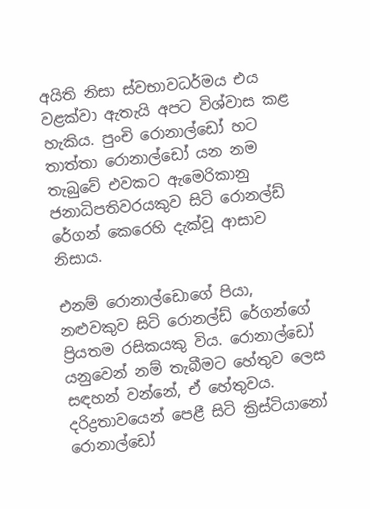අයිති නිසා ස්වභාවධර්මය එය වළක්වා ඇතැයි අපට විශ්වාස කළ හැකිය. පුංචි රොනාල්ඩෝ හට තාත්තා රොනාල්ඩෝ යන නම තැබුවේ එවකට ඇමෙරිකානු ජනාධිපතිවරයකුව සිටි රොනල්ඩ් රේගන් කෙරෙහි දැක්වූ ආසාව නිසාය.

එනම් රොනාල්ඩොගේ පියා, නළුවකුව සිටි රොනල්ඩ් රේගන්ගේ ප්‍රියතම රසිකයකු විය. රොනාල්ඩෝ යනුවෙන් නම් තැබීමට හේතුව ලෙස සඳහන් වන්නේ, ඒ හේතුවය. දරිද්‍රතාවයෙන් පෙළී සිටි ක්‍රිස්ටියානෝ රොනාල්ඩෝ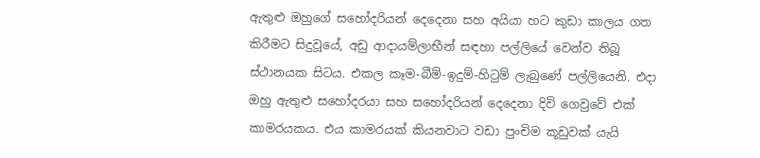ඇතුළු ඔහුගේ සහෝදරියන් දෙදෙනා සහ අයියා හට කුඩා කාලය ගත කිරීමට සිදුවූයේ, අඩු ආදායම්ලාභීන් සඳහා පල්ලියේ වෙන්ව තිබූ ස්ථානයක සිටය. එකල කෑම-බීම්-ඉදුම්-හිටුම් ලැබුණේ පල්ලියෙනි. එදා ඔහු ඇතුළු සහෝදරයා සහ සහෝදරියන් දෙදෙනා දිවි ගෙවුවේ එක් කාමරයකය. එය කාමරයක් කියනවාට වඩා පුංචිම කූඩුවක් යැයි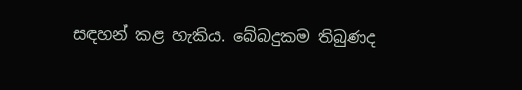සඳහන් කළ හැකිය. බේබදුකම තිබුණද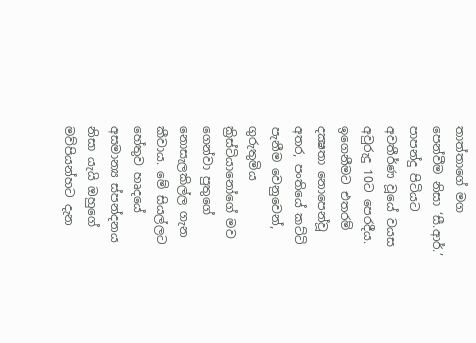තාත්තාගේ මග පෙන්වීම නිසා ‘සී.ආර්.’ පාපන්දු පිටියට අවතීර්ණ වූයේ වයස අවුරුදු 10ට පෙරදීය. ඉගෙනීමට එතරම් දක්‍ෂතා නොපෙන්වූ අතර, පංතියේ කට්ටි පැනීම වෙනුවෙන්, ගුරුතුමිය ක්‍රිස්ටියානෝගේ මව ගෙන්වා පුතුගේ නොසැලකිල්ල ගැන කීවාය. මේ සියල්ලට හේතුව හෘදයේ අසමාන්‍ය ස්පන්දනය නිසා යැයි ඔහුගේ මව්පියන්හට දැන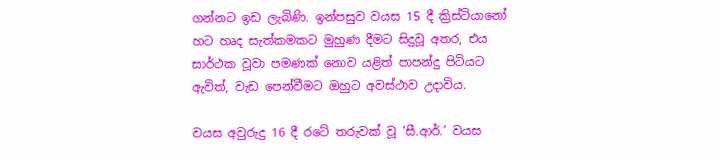ගන්නට ඉඩ ලැබිණි. ඉන්පසුව වයස 15 දී ක්‍රිස්ටියානෝ හට හෘද සැත්කමකට මුහුණ දීමට සිදුවූ අතර, එය සාර්ථක වූවා පමණක් නොව යළිත් පාපන්දු පිටියට ඇවිත්, වැඩ පෙන්වීමට ඔහුට අවස්ථාව උදාවිය.

වයස අවුරුදු 16 දී රටේ තරුවක් වූ ‘සී.ආර්.’ වයස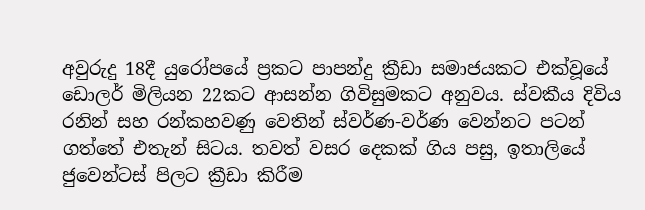අවුරුදු 18දී යුරෝපයේ ප්‍රකට පාපන්දු ක්‍රීඩා සමාජයකට එක්වූයේ ඩොලර් මිලියන 22කට ආසන්න ගිවිසුමකට අනුවය. ස්වකීය දිවිය රනින් සහ රන්කහවණු වෙතින් ස්වර්ණ-වර්ණ වෙන්නට පටන් ගත්තේ එතැන් සිටය. තවත් වසර දෙකක් ගිය පසු, ඉතාලියේ ජුවෙන්ටස් පිලට ක්‍රීඩා කිරීම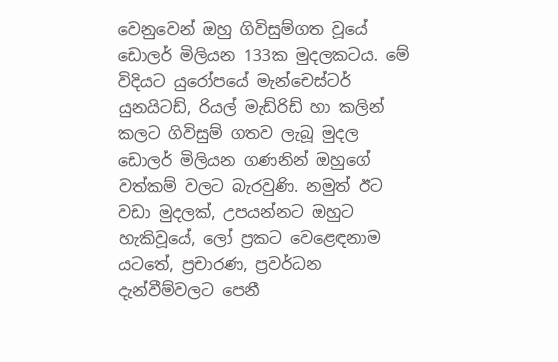වෙනුවෙන් ඔහු ගිවිසුම්ගත වූයේ ඩොලර් මිලියන 133ක මුදලකටය. මේ විදියට යුරෝපයේ මැන්චෙස්ටර් යුනයිටඩ්, රියල් මැඩ්රිඩ් හා කලින් කලට ගිවිසුම් ගතව ලැබූ මුදල ඩොලර් මිලියන ගණනින් ඔහුගේ වත්කම් වලට බැරවුණි. නමුත් ඊට වඩා මුදලක්, උපයන්නට ඔහුට හැකිවූයේ, ලෝ ප්‍රකට වෙළෙඳනාම යටතේ, ප්‍රචාරණ, ප්‍රවර්ධන දැන්වීම්වලට පෙනී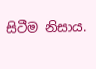සිටීම නිසාය.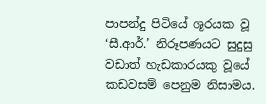පාපන්දු පිටියේ ශූරයක වූ ‘සී.ආර්.’ නිරූපණයට සුදුසු වඩාත් හැඩකාරයකු වූයේ කඩවසම් පෙනුම නිසාමය.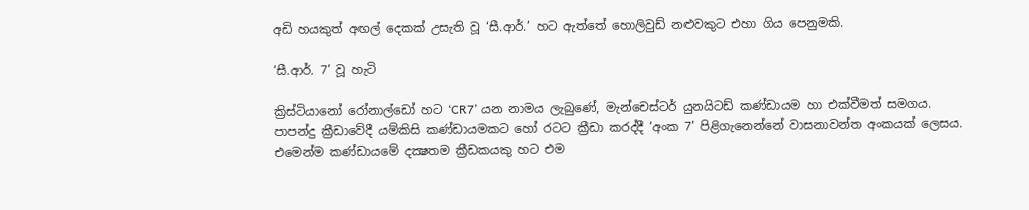අඩි හයකුත් අඟල් දෙකක් උසැති වූ ‘සී.ආර්.’ හට ඇත්තේ හොලිවුඩ් නළුවකුට එහා ගිය පෙනුමකි.

‘සී.ආර්. 7’ වූ හැටි

ක්‍රිස්ටියානෝ රෝනාල්ඩෝ හට ‘CR7’ යන නාමය ලැබුණේ, මැන්චෙස්ටර් යුනයිටඩ් කණ්ඩායම හා එක්වීමත් සමගය. පාපන්දු ක්‍රීඩාවේදී යම්කිසි කණ්ඩායමකට හෝ රටට ක්‍රීඩා කරද්දී ‘අංක 7’ පිළිගැනෙන්නේ වාසනාවන්ත අංකයක් ලෙසය. එමෙන්ම කණ්ඩායමේ දක්‍ෂතම ක්‍රීඩකයකු හට එම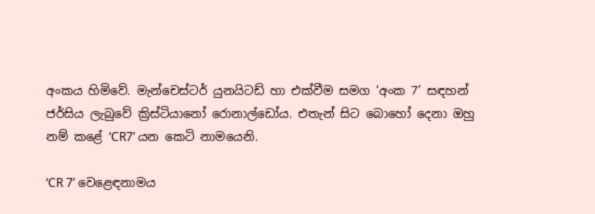අංකය හිමිවේ. මැන්චෙස්ටර් යුනයිටඩ් හා එක්වීම සමග ‘අංක 7’ සඳහන් ජර්සිය ලැබුවේ ක්‍රිස්ටියානෝ රොනාල්ඩෝය. එතැන් සිට බොහෝ දෙනා ඔහු නම් කළේ ‘CR7’ යන කෙටි නාමයෙනි.

‘CR 7’ වෙළෙඳනාමය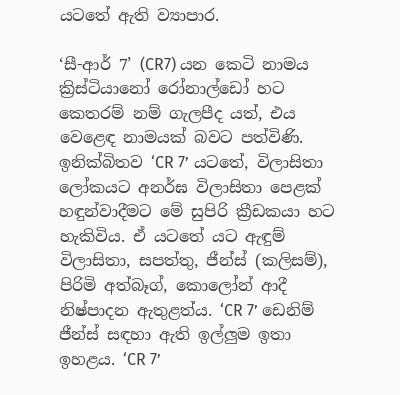යටතේ ඇති ව්‍යාපාර.

‘සී-ආර් 7’ (CR7) යන කෙටි නාමය ක්‍රිස්ටියානෝ රෝනාල්ඩෝ හට කෙතරම් නම් ගැලපීද යත්, එය වෙළෙඳ නාමයක් බවට පත්විණි. ඉනික්බිතව ‘CR 7’ යටතේ, විලාසිතා ලෝකයට අනර්ඝ විලාසිතා පෙළක් හඳුන්වාදීමට මේ සුපිරි ක්‍රීඩකයා හට හැකිවිය. ඒ යටතේ යට ඇඳුම් විලාසිතා, සපත්තු, ජීන්ස් (කලිසම්), පිරිමි අත්බෑග්, කොලෝන් ආදී නිෂ්පාදන ඇතුළත්ය. ‘CR 7’ ඩෙනිම් ජීන්ස් සඳහා ඇති ඉල්ලුම ඉතා ඉහළය. ‘CR 7’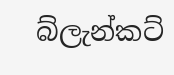බ්ලැන්කට්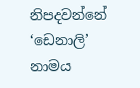නිපදවන්නේ ‘ඩෙනාලි’ නාමය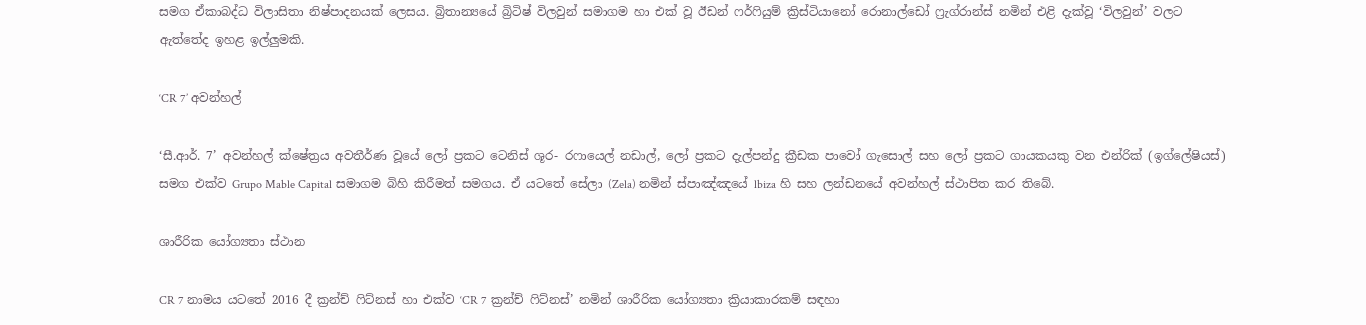සමග ඒකාබද්ධ විලාසිතා නිෂ්පාදනයක් ලෙසය. බ්‍රිතාන්‍යයේ බ්‍රිටිෂ් විලවුන් සමාගම හා එක් වූ ඊඩන් ෆර්ෆියුම් ක්‍රිස්ටියානෝ රොනාල්ඩෝ ෆ්‍රැග්රාන්ස් නමින් එළි දැක්වූ ‘විලවුන්’ වලට ඇත්තේද ඉහළ ඉල්ලුමකි.

‘CR 7’ අවන්හල්

‘සී.ආර්. 7’ අවන්හල් ක්ෂේත්‍රය අවතීර්ණ වූයේ ලෝ ප්‍රකට ටෙනිස් ශූර- රෆායෙල් නඩාල්, ලෝ ප්‍රකට දැල්පන්දු ක්‍රීඩක පාවෝ ගැසොල් සහ ලෝ ප්‍රකට ගායකයකු වන එන්රික් (ඉග්ලේෂියස්) සමග එක්ව Grupo Mable Capital සමාගම බිහි කිරීමත් සමගය. ඒ යටතේ සේලා (Zela) නමින් ස්පාඤ්ඤයේ lbiza හි සහ ලන්ඩනයේ අවන්හල් ස්ථාපිත කර තිබේ.

ශාරීරික යෝග්‍යතා ස්ථාන

CR 7 නාමය යටතේ 2016 දී ක්‍රන්ච් ෆිට්නස් හා එක්ව ‘CR 7 ක්‍රන්ච් ෆිට්නස්’ නමින් ශාරීරික යෝග්‍යතා ක්‍රියාකාරකම් සඳහා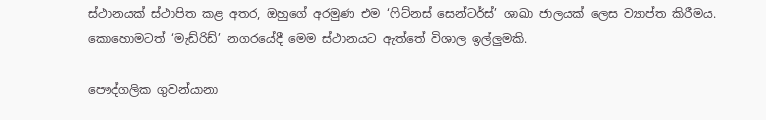ස්ථානයක් ස්ථාපිත කළ අතර, ඔහුගේ අරමුණ එම ‘ෆිට්නස් සෙන්ටර්ස්’ ශාඛා ජාලයක් ලෙස ව්‍යාප්ත කිරීමය. කොහොමටත් ‘මැඩ්රිඩ්’ නගරයේදී මෙම ස්ථානයට ඇත්තේ විශාල ඉල්ලුමකි.

පෞද්ගලික ගුවන්යානා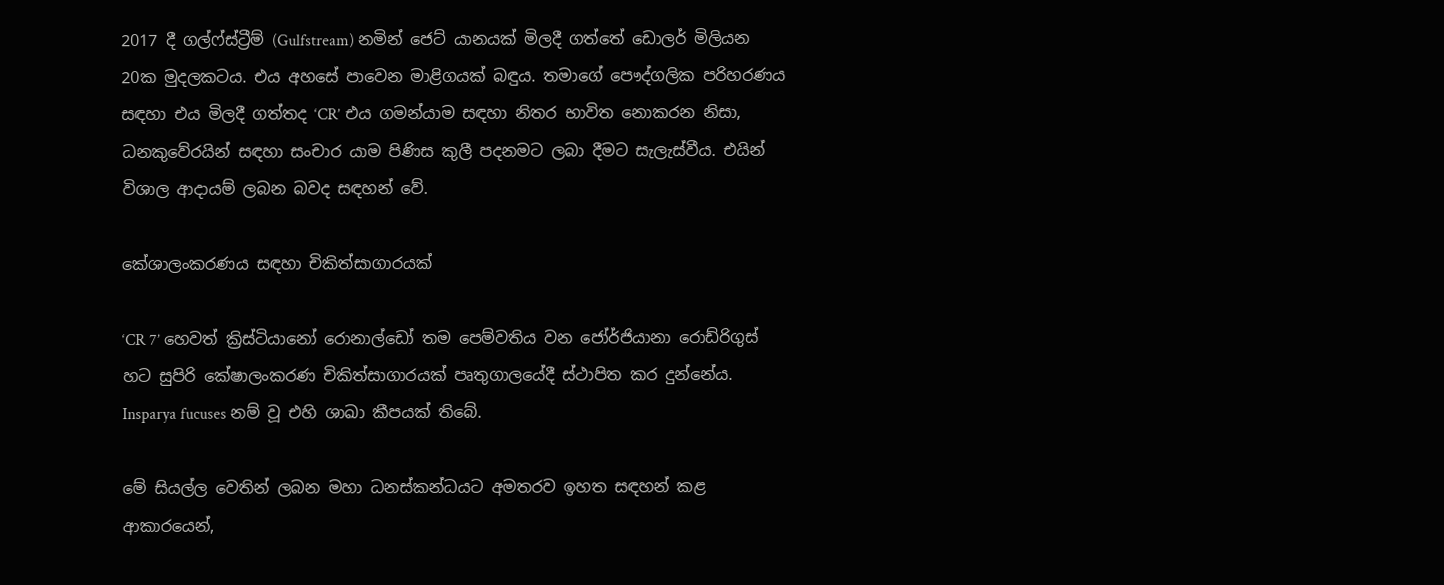2017 දී ගල්ෆ්ස්ට්‍රීම් (Gulfstream) නමින් ජෙට් යානයක් මිලදී ගත්තේ ඩොලර් මිලියන 20ක මුදලකටය. එය අහසේ පාවෙන මාළිගයක් බඳුය. තමාගේ පෞද්ගලික පරිහරණය සඳහා එය මිලදී ගත්තද ‘CR’ එය ගමන්යාම සඳහා නිතර භාවිත නොකරන නිසා, ධනකුවේරයින් සඳහා සංචාර යාම පිණිස කුලී පදනමට ලබා දීමට සැලැස්වීය. එයින් විශාල ආදායම් ලබන බවද සඳහන් වේ.

කේශාලංකරණය සඳහා චිකිත්සාගාරයක්

‘CR 7’ හෙවත් ක්‍රිස්ටියානෝ රොනාල්ඩෝ තම පෙම්වතිය වන ජෝර්ජියානා රොඩ්රිගුස් හට සුපිරි කේෂාලංකරණ චිකිත්සාගාරයක් පෘතුගාලයේදී ස්ථාපිත කර දුන්නේය. Insparya fucuses නම් වූ එහි ශාඛා කීපයක් තිබේ.

මේ සියල්ල වෙතින් ලබන මහා ධනස්කන්ධයට අමතරව ඉහත සඳහන් කළ ආකාරයෙන්,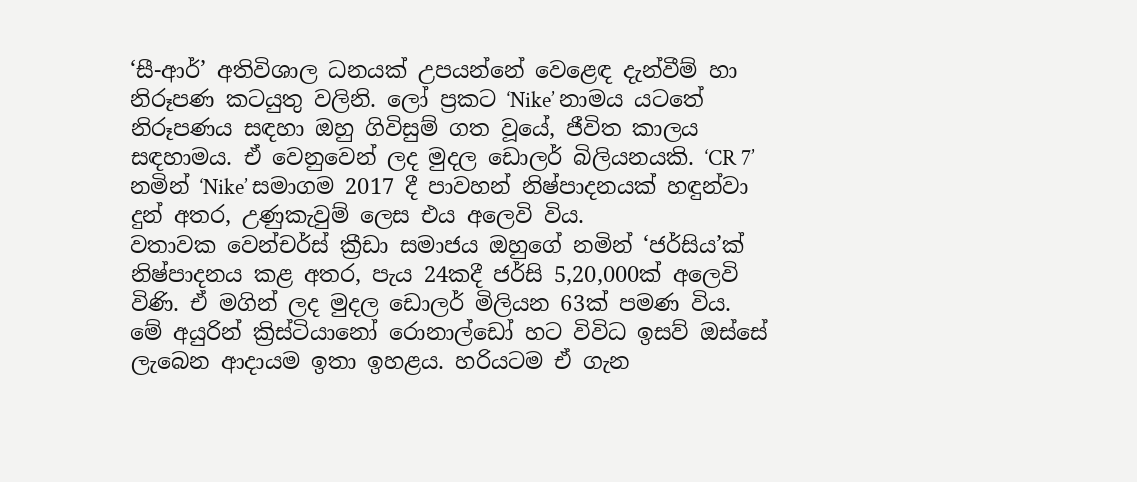‘සී-ආර්’ අතිවිශාල ධනයක් උපයන්නේ වෙළෙඳ දැන්වීම් හා නිරූපණ කටයුතු වලිනි. ලෝ ප්‍රකට ‘Nike’ නාමය යටතේ නිරූපණය සඳහා ඔහු ගිවිසුම් ගත වූයේ, ජීවිත කාලය සඳහාමය. ඒ වෙනුවෙන් ලද මුදල ඩොලර් බිලියනයකි. ‘CR 7’ නමින් ‘Nike’ සමාගම 2017 දී පාවහන් නිෂ්පාදනයක් හඳුන්වා දුන් අතර, උණුකැවුම් ලෙස එය අලෙවි විය.
වතාවක වෙන්චර්ස් ක්‍රීඩා සමාජය ඔහුගේ නමින් ‘ජර්සිය’ක් නිෂ්පාදනය කළ අතර, පැය 24කදී ජර්සි 5,20,000ක් අලෙවි විණි. ඒ මගින් ලද මුදල ඩොලර් මිලියන 63ක් පමණ විය. මේ අයුරින් ක්‍රිස්ටියානෝ රොනාල්ඩෝ හට විවිධ ඉසව් ඔස්සේ ලැබෙන ආදායම ඉතා ඉහළය. හරියටම ඒ ගැන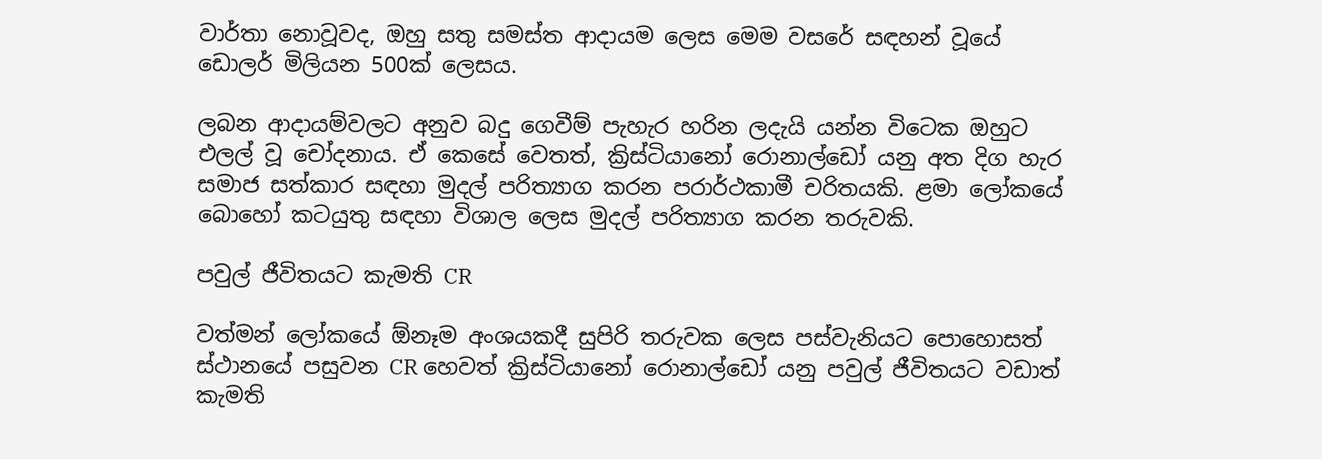වාර්තා නොවූවද, ඔහු සතු සමස්ත ආදායම ලෙස මෙම වසරේ සඳහන් වූයේ ඩොලර් මිලියන 500ක් ලෙසය.

ලබන ආදායම්වලට අනුව බදු ගෙවීම් පැහැර හරින ලදැයි යන්න විටෙක ඔහුට එලල් වූ චෝදනාය. ඒ කෙසේ වෙතත්, ක්‍රිස්ටියානෝ රොනාල්ඩෝ යනු අත දිග හැර සමාජ සත්කාර සඳහා මුදල් පරිත්‍යාග කරන පරාර්ථකාමී චරිතයකි. ළමා ලෝකයේ බොහෝ කටයුතු සඳහා විශාල ලෙස මුදල් පරිත්‍යාග කරන තරුවකි.

පවුල් ජීවිතයට කැමති CR

වත්මන් ලෝකයේ ඕනෑම අංශයකදී සුපිරි තරුවක ලෙස පස්වැනියට පොහොසත් ස්ථානයේ පසුවන CR හෙවත් ක්‍රිස්ටියානෝ රොනාල්ඩෝ යනු පවුල් ජීවිතයට වඩාත් කැමති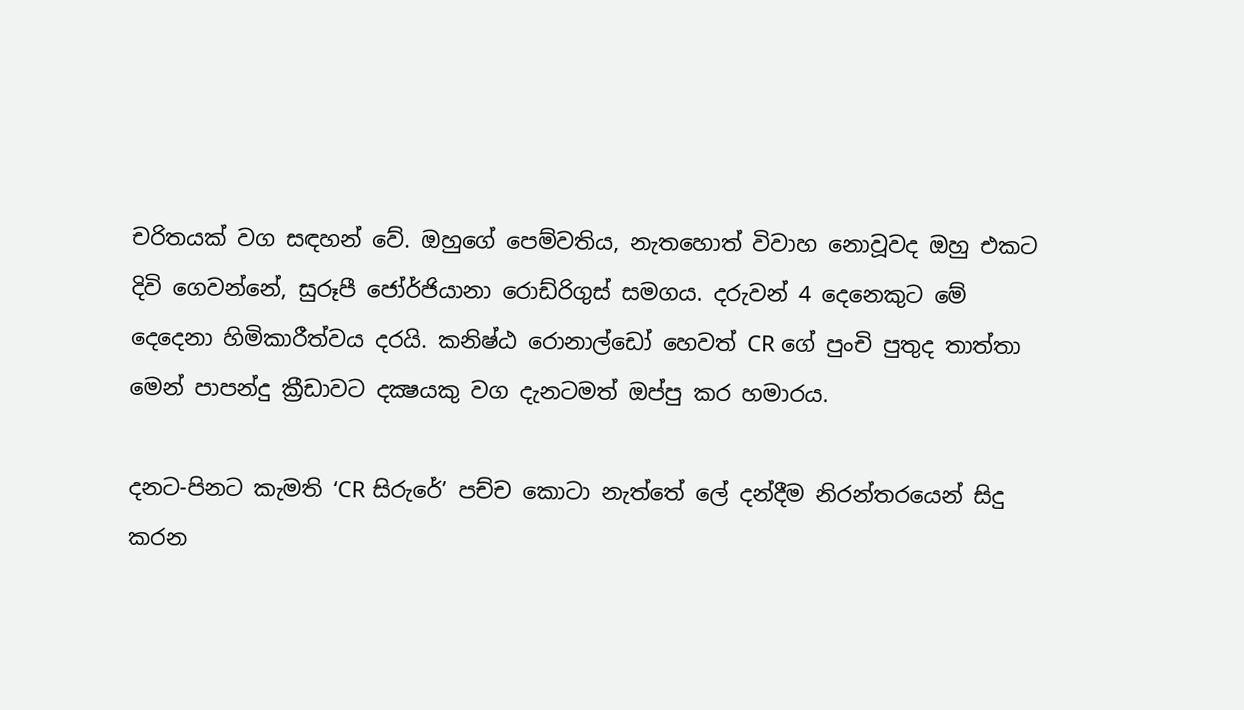චරිතයක් වග සඳහන් වේ. ඔහුගේ පෙම්වතිය, නැතහොත් විවාහ නොවූවද ඔහු එකට දිවි ගෙවන්නේ, සුරූපී ජෝර්ජියානා රොඩ්රිගුස් සමගය. දරුවන් 4 දෙනෙකුට මේ දෙදෙනා හිමිකාරීත්වය දරයි. කනිෂ්ඨ රොනාල්ඩෝ හෙවත් CR ගේ පුංචි පුතුද තාත්තා මෙන් පාපන්දු ක්‍රීඩාවට දක්‍ෂයකු වග දැනටමත් ඔප්පු කර හමාරය.

දනට-පිනට කැමති ‘CR සිරුරේ’ පච්ච කොටා නැත්තේ ලේ දන්දීම නිරන්තරයෙන් සිදු කරන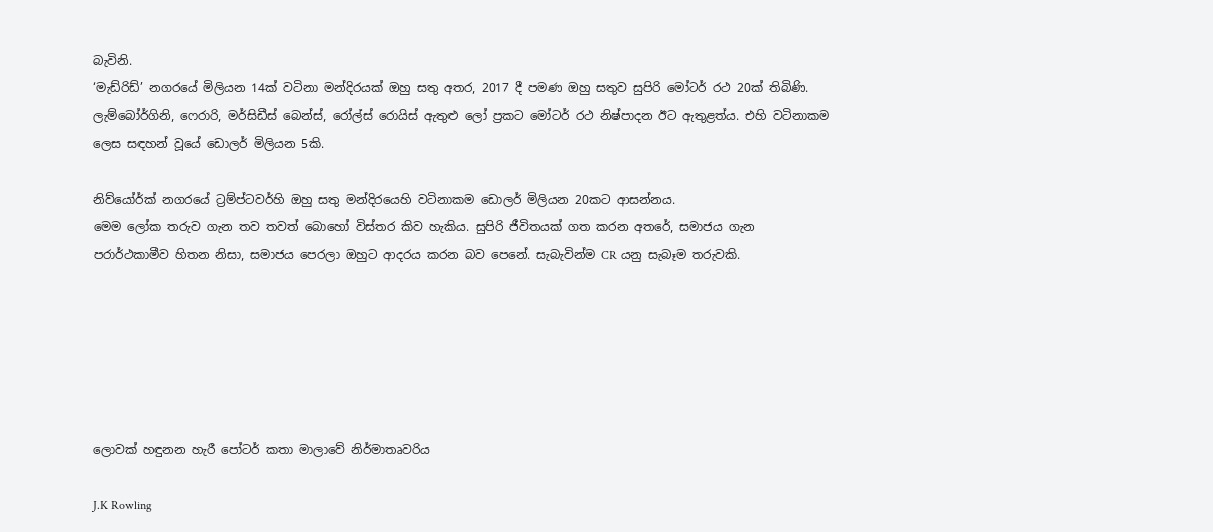බැවිනි.
‘මැඩ්රිඩ්’ නගරයේ මිලියන 14ක් වටිනා මන්දිරයක් ඔහු සතු අතර, 2017 දී පමණ ඔහු සතුව සුපිරි මෝටර් රථ 20ක් තිබිණි. ලැම්බෝර්ගිනි, ෆෙරාරි, මර්සිඩීස් බෙන්ස්, රෝල්ස් රොයිස් ඇතුළු ලෝ ප්‍රකට මෝටර් රථ නිෂ්පාදන ඊට ඇතුළත්ය. එහි වටිනාකම ලෙස සඳහන් වූයේ ඩොලර් මිලියන 5කි.

නිව්යෝර්ක් නගරයේ ට්‍රම්ප්ටවර්හි ඔහු සතු මන්දිරයෙහි වටිනාකම ඩොලර් මිලියන 20කට ආසන්නය.
මෙම ලෝක තරුව ගැන තව තවත් බොහෝ විස්තර කිව හැකිය. සුපිරි ජීවිතයක් ගත කරන අතරේ, සමාජය ගැන පරාර්ථකාමීව හිතන නිසා, සමාජය පෙරලා ඔහුට ආදරය කරන බව පෙනේ. සැබැවින්ම CR යනු සැබෑම තරුවකි.






ලොවක් හඳුනන හැරී පෝටර් කතා මාලාවේ නිර්මාතෘවරිය

J.K Rowling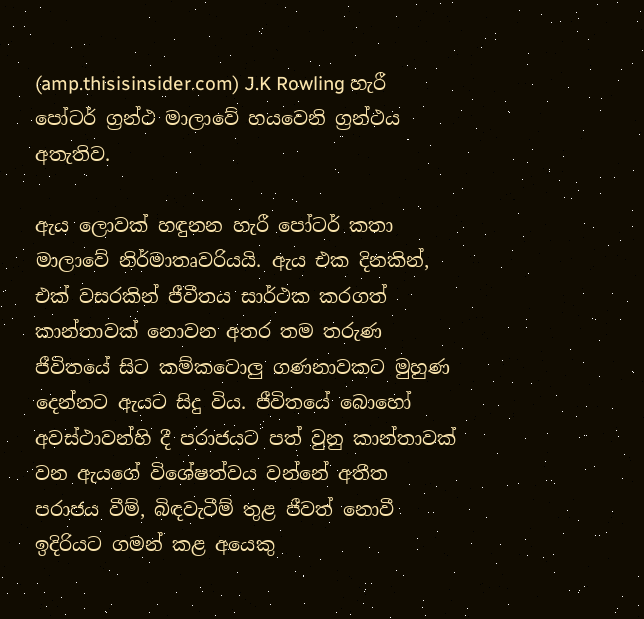(amp.thisisinsider.com) J.K Rowling හැරී පෝටර් ග්‍රන්ථ මාලාවේ හයවෙනි ග්‍රන්ථය අතැතිව.

ඇය ලොවක් හඳුනන හැරී පෝටර් කතා මාලාවේ නිර්මාතෘවරියයි. ඇය එක දිනකින්, එක් වසරකින් ජීවීතය සාර්ථක කරගත් කාන්තාවක් නොවන අතර තම තරුණ ජීවිතයේ සිට කම්කටොලු ගණනාවකට මුහුණ දෙන්නට ඇයට සිදු විය. ජීවිතයේ බොහෝ අවස්ථාවන්හි දී පරාජයට පත් වුනු කාන්තාවක් වන ඇයගේ විශේෂත්වය වන්නේ අතීත පරාජය වීම්, බිඳවැටීම් තුළ ජීවත් නොවී ඉදිරියට ගමන් කළ අයෙකු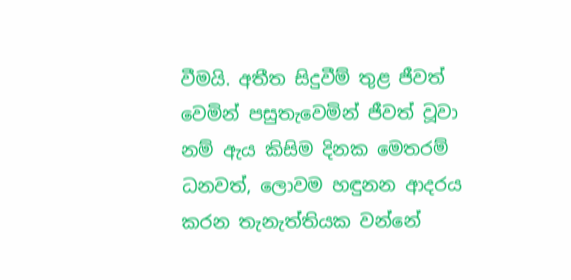වීමයි. අතීත සිදුවීම් තුළ ජීවත් වෙමින් පසුතැවෙමින් ජීවත් වූවා නම් ඇය කිසිම දිනක මෙතරම් ධනවත්, ලොවම හඳුනන ආදරය කරන තැනැත්තියක වන්නේ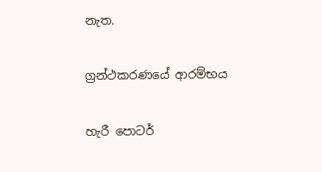නැත.

ග්‍රන්ථකරණයේ ආරම්භය

හැරී පොටර්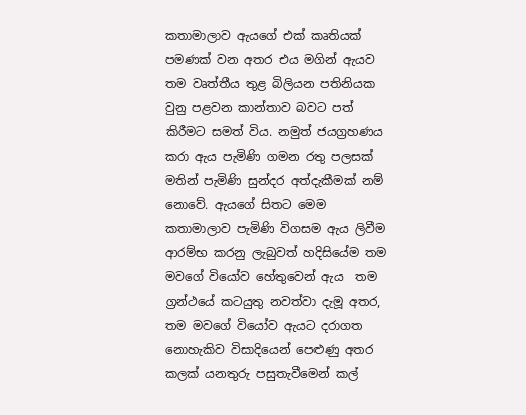කතාමාලාව ඇයගේ එක් කෘතියක් පමණක් වන අතර එය මගින් ඇයව තම වෘත්තීය තුළ බිලියන පතිනියක වුනු පළවන කාන්තාව බවට පත් කිරීමට සමත් විය. නමුත් ජයග්‍රහණය කරා ඇය පැමිණි ගමන රතු පලසක් මතින් පැමිණි සුන්දර අත්දැකීමක් නම් නොවේ. ඇයගේ සිතට මෙම කතාමාලාව පැමිණි විගසම ඇය ලිවීම ආරම්භ කරනු ලැබුවත් හදිසියේම තම මවගේ වියෝව හේතුවෙන් ඇය  තම ග්‍රන්ථයේ කටයුතු නවත්වා දැමූ අතර, තම මවගේ වියෝව ඇයට දරාගත නොහැකිව විසාදියෙන් පෙළුණු අතර කලක් යනතුරු පසුතැවීමෙන් කල්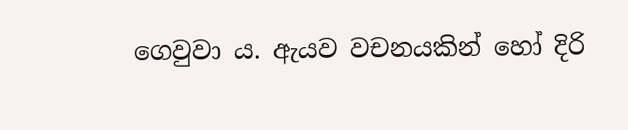ගෙවුවා ය. ඇයව වචනයකින් හෝ දිරි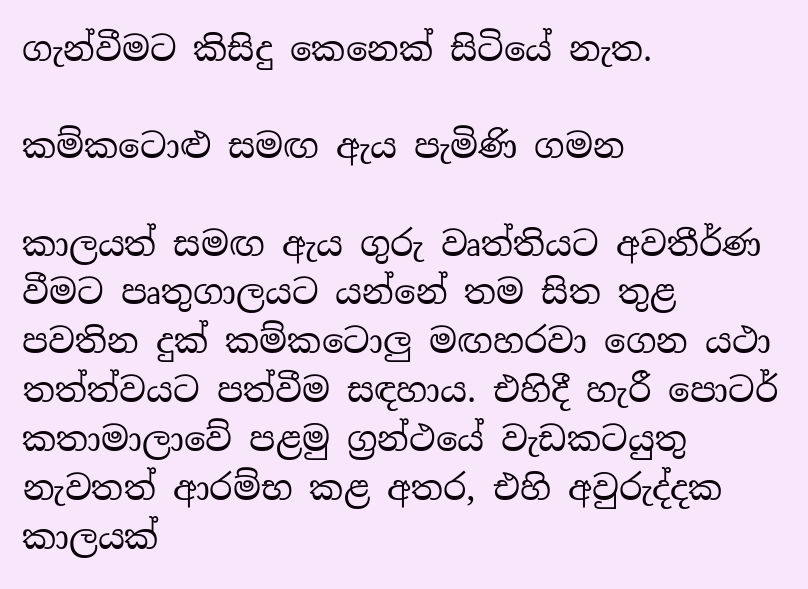ගැන්වීමට කිසිදු කෙනෙක් සිටියේ නැත.

කම්කටොළු සමඟ ඇය පැමිණි ගමන

කාලයත් සමඟ ඇය ගුරු වෘත්තියට අවතීර්ණ වීමට පෘතුගාලයට යන්නේ තම සිත තුළ පවතින දුක් කම්කටොලු මඟහරවා ගෙන යථා තත්ත්වයට පත්වීම සඳහාය. එහිදී හැරී පොටර් කතාමාලාවේ පළමු ග්‍රන්ථයේ වැඩකටයුතු නැවතත් ආරම්භ කළ අතර, එහි අවුරුද්දක කාලයක්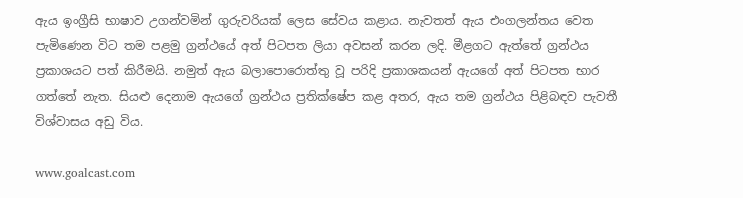ඇය ඉංග්‍රීසි භාෂාව උගන්වමින් ගුරුවරියක් ලෙස සේවය කළාය. නැවතත් ඇය එංගලන්තය වෙත පැමිණෙන විට තම පළමු ග්‍රන්ථයේ අත් පිටපත ලියා අවසන් කරන ලදි. මීළගට ඇත්තේ ග්‍රන්ථය ප්‍රකාශයට පත් කිරීමයි. නමුත් ඇය බලාපොරොත්තු වූ පරිදි ප්‍රකාශකයන් ඇයගේ අත් පිටපත භාර ගත්තේ නැත. සියළු දෙනාම ඇයගේ ග්‍රන්ථය ප්‍රතික්ෂේප කළ අතර, ඇය තම ග්‍රන්ථය පිළිබඳව පැවතී විශ්වාසය අඩු විය.

www.goalcast.com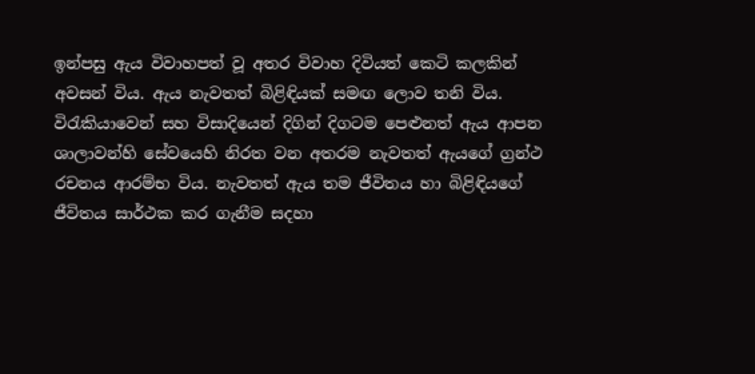ඉන්පසු ඇය විවාහපත් වූ අතර විවාහ දිවියත් කෙටි කලකින් අවසන් විය. ඇය නැවතත් බිළිඳියක් සමඟ ලොව තනි විය. විරැකියාවෙන් සහ විසාදියෙන් දිගින් දිගටම පෙළුනත් ඇය ආපන ශාලාවන්හි සේවයෙහි නිරත වන අතරම නැවතත් ඇයගේ ග්‍රන්ථ රචනය ආරම්භ විය. නැවතත් ඇය තම ජීවිතය හා බිළිඳියගේ ජීවිතය සාර්ථක කර ගැනීම සදහා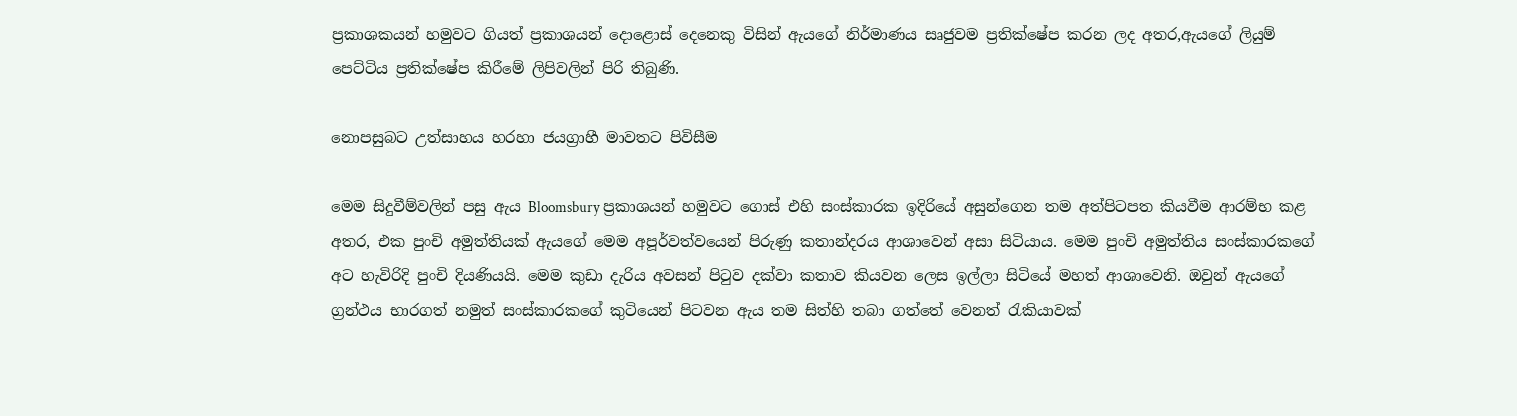ප්‍රකාශකයන් හමුවට ගියත් ප්‍රකාශයන් දොළොස් දෙනෙකු විසින් ඇයගේ නිර්මාණය සෘජුවම ප්‍රතික්ෂේප කරන ලද අතර,ඇයගේ ලියුම් පෙට්ටිය ප්‍රතික්ෂේප කිරීමේ ලිපිවලින් පිරි තිබුණි.

නොපසුබට උත්සාහය හරහා ජයග්‍රාහී මාවතට පිවිසීම

මෙම සිදුවීම්වලින් පසු ඇය Bloomsbury ප්‍රකාශයන් හමුවට ගොස් එහි සංස්කාරක ඉදිරියේ අසුන්ගෙන තම අත්පිටපත කියවීම ආරම්භ කළ අතර, එක පුංචි අමුත්තියක් ඇයගේ මෙම අපූර්වත්වයෙන් පිරුණු කතාන්දරය ආශාවෙන් අසා සිටියාය. මෙම පුංචි අමුත්තිය සංස්කාරකගේ අට හැවිරිදි පුංචි දියණියයි. මෙම කුඩා දැරිය අවසන් පිටුව දක්වා කතාව කියවන ලෙස ඉල්ලා සිටියේ මහත් ආශාවෙනි. ඔවුන් ඇයගේ ග්‍රන්ථය භාරගත් නමුත් සංස්කාරකගේ කුටියෙන් පිටවන ඇය තම සිත්හි තබා ගත්තේ වෙනත් රැකියාවක්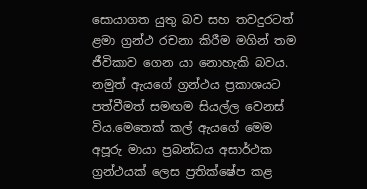සොයාගත යුතු බව සහ තවදුරටත් ළමා ග්‍රන්ථ රචනා කිරීම මගින් තම ජීවිකාව ගෙන යා නොහැකි බවය. නමුත් ඇයගේ ග්‍රන්ථය ප්‍රකාශයට පත්වීමත් සමඟම සියල්ල වෙනස් විය.මෙතෙක් කල් ඇයගේ මෙම අපූරු මායා ප්‍රබන්ධය අසාර්ථක ග්‍රන්ථයක් ලෙස ප්‍රතික්ෂේප කළ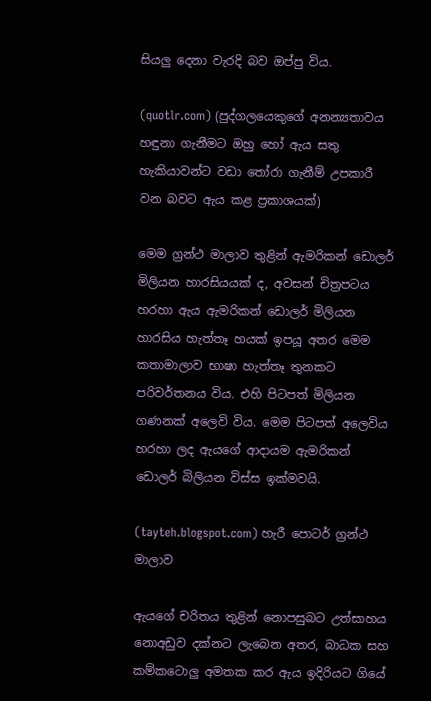සියලු දෙනා වැරදි බව ඔප්පු විය.

(quotlr.com) (පුද්ගලයෙකුගේ අනන්‍යතාවය හඳුනා ගැනීමට ඔහු හෝ ඇය සතු හැකියාවන්ට වඩා තෝරා ගැනීම් උපකාරී වන බවට ඇය කළ ප්‍රකාශයක්)

මෙම ග්‍රන්ථ මාලාව තුළින් ඇමරිකන් ඩොලර් මිලියන හාරසියයක් ද, අවසන් චිත්‍රපටය හරහා ඇය ඇමරිකන් ඩොලර් මිලියන හාරසිය හැත්තෑ හයක් ඉපයූ අතර මෙම කතාමාලාව භාෂා හැත්තෑ තුනකට පරිවර්තනය විය. එහි පිටපත් මිලියන ගණනක් අලෙවි විය. මෙම පිටපත් අලෙවිය හරහා ලද ඇයගේ ආදායම ඇමරිකන් ඩොලර් බිලියන විස්ස ඉක්මවයි.

(tayteh.blogspot.com) හැරී පොටර් ග්‍රන්ථ මාලාව

ඇයගේ චරිතය තුළින් නොපසුබට උත්සාහය නොඅඩුව දක්නට ලැබෙන අතර, බාධක සහ කම්කටොලු අමතක කර ඇය ඉදිරියට ගියේ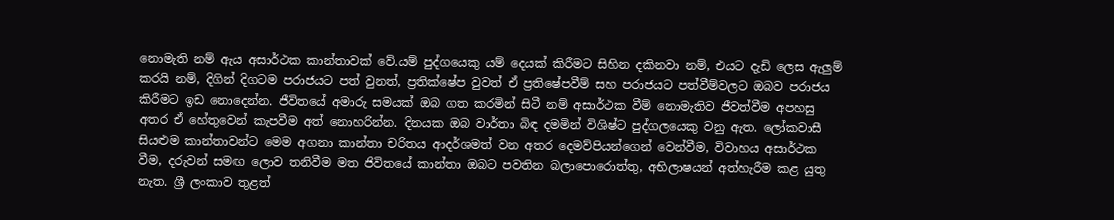නොමැති නම් ඇය අසාර්ථක කාන්තාවක් වේ.යම් පුද්ගයෙකු යම් දෙයක් කිරීමට සිහින දකිනවා නම්, එයට දැඩි ලෙස ඇලුම් කරයි නම්, දිගින් දිගටම පරාජයට පත් වුනත්, ප්‍රතික්ෂේප වුවත් ඒ ප්‍රතිෂේපවීම් සහ පරාජයට පත්වීම්වලට ඔබව පරාජය කිරීමට ඉඩ නොදෙන්න. ජීවිතයේ අමාරු සමයක් ඔබ ගත කරමින් සිටී නම් අසාර්ථක වීම් නොමැතිව ජීවත්වීම අපහසු අතර ඒ හේතුවෙන් කැපවීම අත් නොහරින්න. දිනයක ඔබ වාර්තා බිඳ දමමින් විශිෂ්ට පුද්ගලයෙකු වනු ඇත. ලෝකවාසී සියළුම කාන්තාවන්ට මෙම අගනා කාන්තා චරිතය ආදර්ශමත් වන අතර දෙමව්පියන්ගෙන් වෙන්වීම, විවාහය අසාර්ථක වීම, දරුවන් සමඟ ලොව තනිවීම මත ජිවිතයේ කාන්තා ඔබට පවතින බලාපොරොත්තු, අභිලාෂයන් අත්හැරීම කළ යුතු නැත. ශ්‍රී ලංකාව තුළත්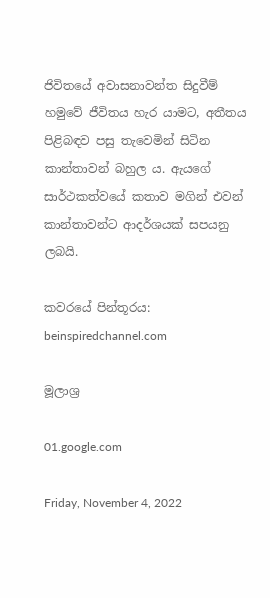ජිවිතයේ අවාසනාවන්ත සිදුවීම් හමුවේ ජීවිතය හැර යාමට, අතීතය පිළිබඳව පසු තැවෙමින් සිටින කාන්තාවන් බහුල ය. ඇයගේ සාර්ථකත්වයේ කතාව මගින් එවන් කාන්තාවන්ට ආදර්ශයක් සපයනු ලබයි.

කවරයේ පින්තූරය: beinspiredchannel.com

මූලාශ්‍ර

01.google.com

Friday, November 4, 2022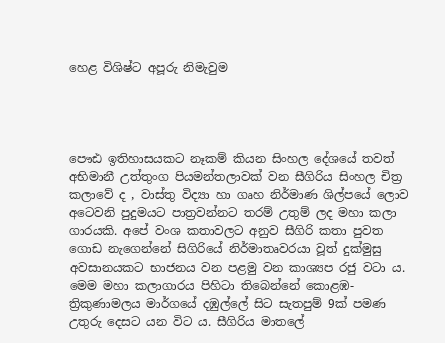හෙළ විශිෂ්ට අපූරු නිමැවුම




පෞඪ ඉතිහාසයකට නෑකම් කියන සිංහල දේශයේ තවත් අභිමානී උත්තුංග පියමන්තලාවක් වන සීගිරිය සිංහල චිත්‍ර කලාවේ ද , වාස්තු විද්‍යා හා ගෘහ නිර්මාණ ශිල්පයේ ලොව අටෙවනි පුදුමයට පාත්‍රවන්නට තරම් උතුම් ලද මහා කලා ගාරයකි. අපේ වංශ කතාවලට අනුව සීගිරි කතා පුවත ගොඩ නැගෙන්නේ සිගිරියේ නිර්මාතෘවරයා වූත් දුක්මුසු අවසානයකට භාජනය වන පළමු වන කාශ්‍යප රජු වටා ය. මෙම මහා කලාගාරය පිහිටා තිබෙන්නේ කොළඹ- ත්‍රිකුණාමලය මාර්ගයේ දඹුල්ලේ සිට සැතපුම් 9ක් පමණ උතුරු දෙසට යන විට ය. සීගිරිය මාතලේ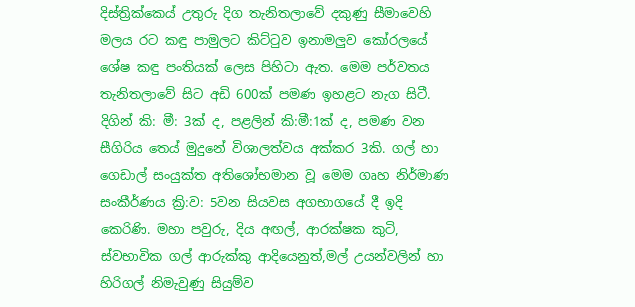දිස්ත්‍රික්කෙය් උතුරු දිග තැනිතලාවේ දකුණු සීමාවෙහි මලය රට කඳු පාමුලට කිට්ටුව ඉනාමලුව කෝරලයේ ශේෂ කඳු පංතියක් ලෙස පිහිටා ඇත. මෙම පර්වතය තැනිතලාවේ සිට අඩි 600ක් පමණ ඉහළට නැග සිටී. දිගින් කි: මී: 3ක් ද, පළලින් කි:මී:1ක් ද, පමණ වන සීගිරිය තෙය් මුදුනේ විශාලත්වය අක්කර 3කි. ගල් හා ගෙඩාල් සංයුක්ත අතිශෝභමාන වූ මෙම ගෘහ නිර්මාණ සංකීර්ණය ක්‍රි:ව: 5වන සියවස අගභාගයේ දී ඉදි කෙරිණි. මහා පවුරු, දිය අඟල්, ආරක්ෂක කුටි, ස්වභාවික ගල් ආරුක්කු ආදියෙනුත්,මල් උයන්වලින් හා හිරිගල් නිමැවුණු සියුම්ව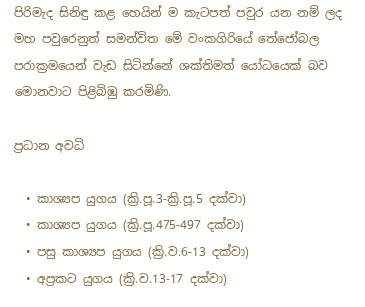පිරිමැද සිනිඳු කළ හෙයින් ම කැටපත් පවුර යන නම් ලද මහ පවුරෙනුත් සමන්විත මේ වංකගිරියේ තේජෝබල පරාක්‍රමයෙන් වැඩ සිටින්නේ ශක්තිමත් යෝධයෙක් බව මොනවාට පිළිබිඹු කරමිණි.

ප්‍රධාන අවධි

  • කාශ්‍යප යුගය (ක්‍රි.පූ.3-ක්‍රි.පූ.5 දක්වා)
  • කාශ්‍යප යුගය (ක්‍රි.පූ.475-497 දක්වා)
  • පසු කාශ්‍යප යුගය (ක්‍රි.ව.6-13 දක්වා)
  • අප්‍රකට යුගය (ක්‍රි.ව.13-17 දක්වා)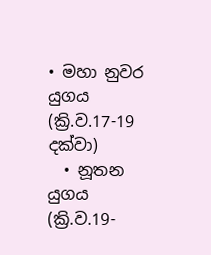• මහා නුවර යුගය (ක්‍රි.ව.17-19 දක්වා)
  • නූතන යුගය (ක්‍රි.ව.19-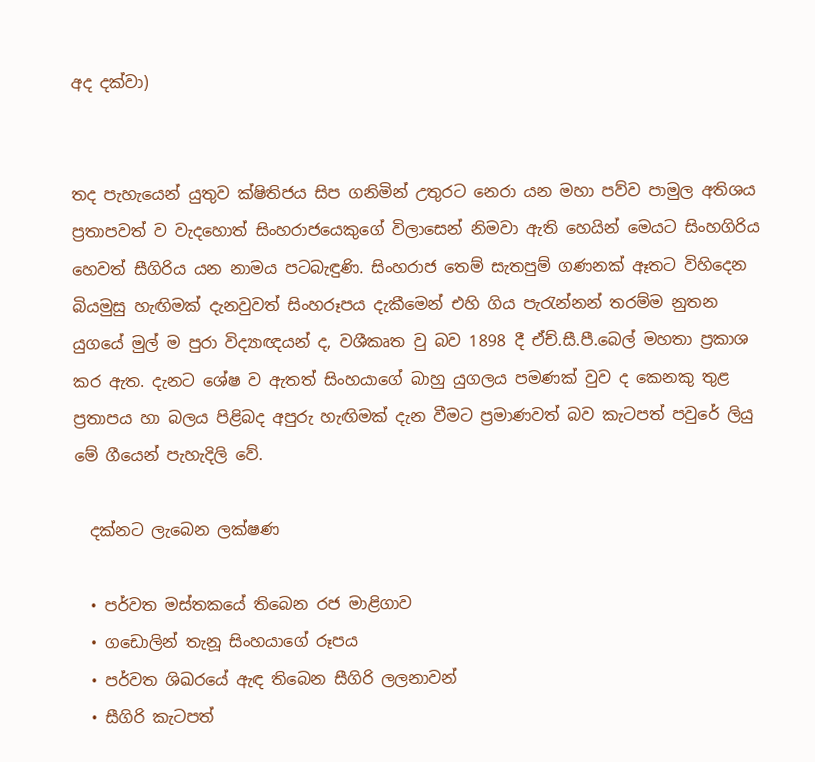අද දක්වා)


තද පැහැයෙන් යුතුව ක්ෂිතිජය සිප ගනිමින් උතුරට නෙරා යන මහා පව්ව පාමුල අතිශය ප්‍රතාපවත් ව වැදහොත් සිංහරාජයෙකුගේ විලාසෙන් නිමවා ඇති හෙයින් මෙයට සිංහගිරිය හෙවත් සීගිරිය යන නාමය පටබැඳුණි. සිංහරාජ තෙම් සැතපුම් ගණනක් ඈතට විහිදෙන බියමුසු හැඟිමක් දැනවුවත් සිංහරූපය දැකීමෙන් එහි ගිය පැරැන්නන් තරම්ම නුතන යුගයේ මුල් ම පුරා විද්‍යාඥයන් ද, වශීකෘත වු බව 1898 දී ඒච්.සී.පී.බෙල් මහතා ප්‍රකාශ කර ඇත. දැනට ශේෂ ව ඇතත් සිංහයාගේ බාහු යුගලය පමණක් වුව ද කෙනකු තුළ ප්‍රතාපය හා බලය පිළිබද අපුරු හැඟිමක් දැන වීමට ප්‍රමාණවත් බව කැටපත් පවුරේ ලියු මේ ගීයෙන් පැහැදිලි වේ.

  දක්නට ලැබෙන ලක්ෂණ

  • පර්වත මස්තකයේ තිබෙන රජ මාළිගාව
  • ගඩොලින් තැනූ සිංහයාගේ රූපය
  • පර්වත ශිඛරයේ ඇඳ තිබෙන සීගිරි ලලනාවන්
  • සීගිරි කැටපත්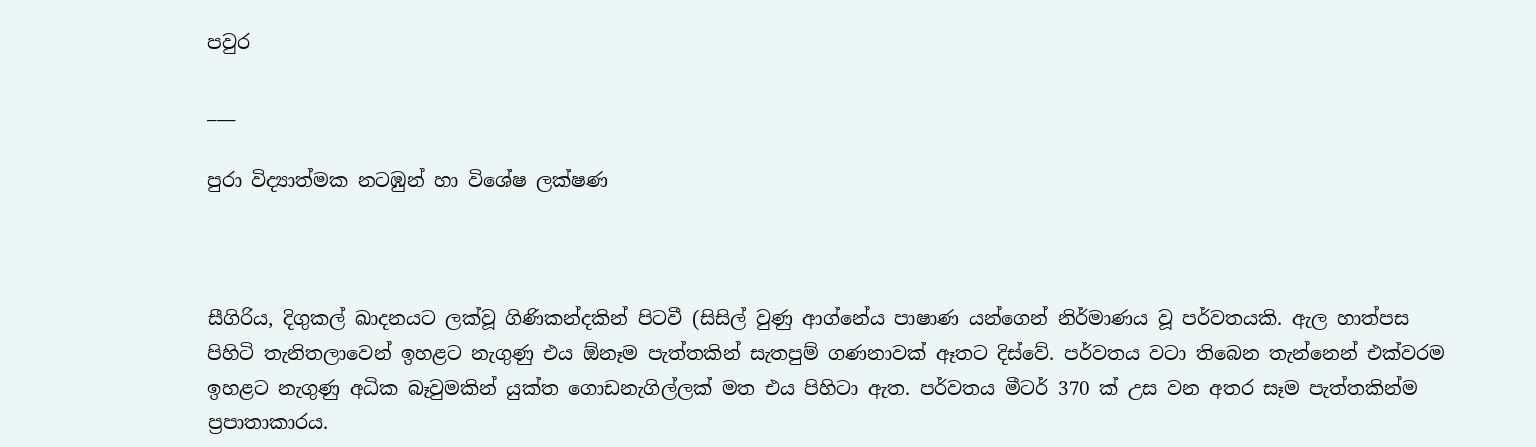පවුර

___

පුරා විද්‍යාත්මක නටඹුන් හා විශේෂ ලක්ෂණ



සීගිරිය, දිගුකල් ඛාදනයට ලක්වූ ගිණිකන්දකින් පිටවී (සිසිල් වුණු ආග්නේය පාෂාණ යන්ගෙන් නිර්මාණය වූ පර්වතයකි. ඇල හාත්පස පිහිටි තැනිතලාවෙන් ඉහළට නැගුණු එය ඕනෑම පැත්තකින් සැතපුම් ගණනාවක් ඈතට දිස්වේ. පර්වතය වටා තිබෙන තැන්නෙන් එක්වරම ඉහළට නැගුණු අධික බෑවුමකින් යුක්ත ගොඩනැගිල්ලක් මත එය පිහිටා ඇත. පර්වතය මීටර් 370 ක් උස වන අතර සෑම පැත්තකින්ම ප්‍රපාතාකාරය.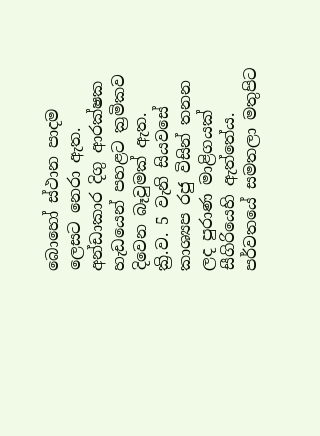බොහෝ ස්ථාන පාදම ලෙසට නෙරා ඇත. අන්ඩාකාර දිගු ආරක්ෂක හැඩයෙන් පහළට ක්‍රමිකව දිවෙන බෑවුමක් ඇත.
ක්‍රි.ව. 5 වැනි සියවසේ කාශ්‍යප රජු විසින් තනන ලද පුරාණ මාළිගයක් සීගිරියෙහි ඇත්තේය. පර්වතයේ සමතලා මතුපිට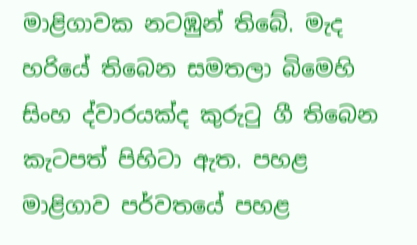මාළිගාවක නටඹුන් තිබේ. මැද හරියේ තිබෙන සමතලා බිමෙහි සිංහ ද්වාරයක්ද කුරුටු ගී තිබෙන කැටපත් පිහිටා ඇත. පහළ මාළිගාව පර්වතයේ පහළ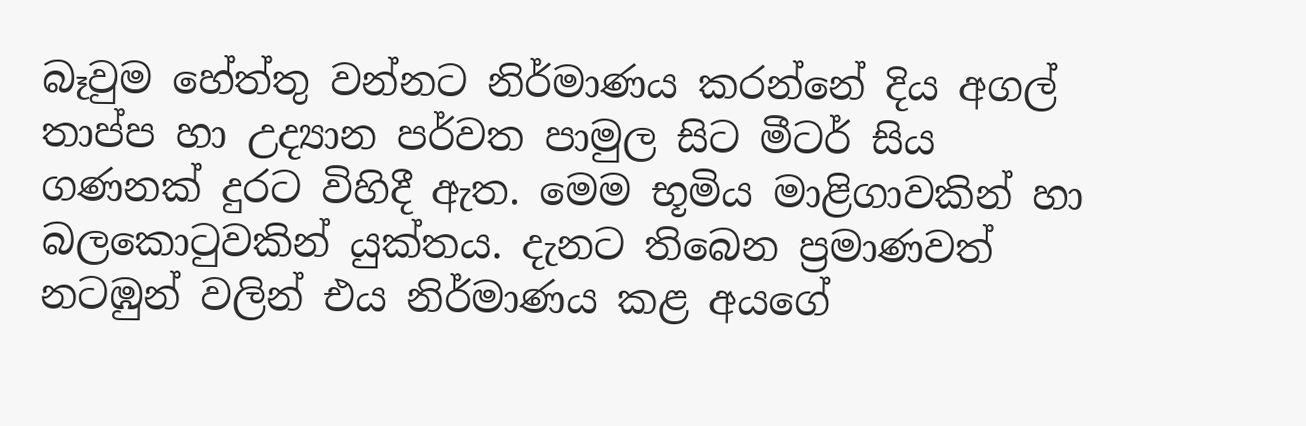බෑවුම හේත්තු වන්නට නිර්මාණය කරන්නේ දිය අගල් තාප්ප හා උද්‍යාන පර්වත පාමුල සිට මීටර් සිය ගණනක් දුරට විහිදී ඇත. මෙම භූමිය මාළිගාවකින් හා බලකොටුවකින් යුක්තය. දැනට තිබෙන ප්‍රමාණවත් නටඹුන් වලින් එය නිර්මාණය කළ අයගේ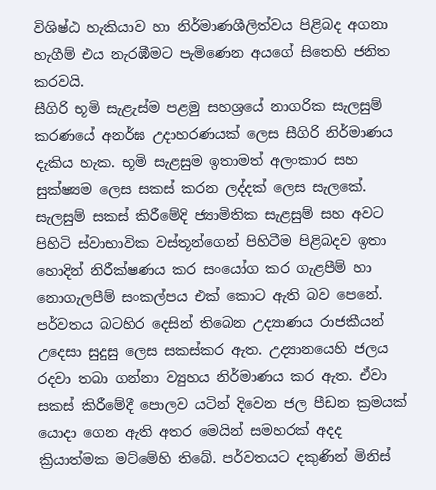විශිෂ්ඨ හැකියාව හා නිර්මාණශීලිත්වය පිළිබද අගනා හැගීම් එය නැරඹීමට පැමිණෙන අයගේ සිතෙහි ජනිත කරවයි.
සීගිරි භූමි සැළැස්ම පළමු සහශ්‍රයේ නාගරික සැලසුම් කරණයේ අනර්ඝ උදාහරණයක් ලෙස සීගිරි නිර්මාණය දැකිය හැක. භූමි සැළසුම ඉතාමත් අලංකාර සහ සුක්ෂ්‍යම ලෙස සකස් කරන ලද්දක් ලෙස සැලකේ. සැලසුම් සකස් කිරීමේදි ජ්‍යාමිතික සැළසුම් සහ අවට පිහිටි ස්වාභාවික වස්තූන්ගෙන් පිහිටීම පිළිබදව ඉතා හොදින් නිරීක්ෂණය කර සංයෝග කර ගැළපීම් හා නොගැලපීම් සංකල්පය එක් කොට ඇති බව පෙනේ. පර්වතය බටහිර දෙසින් තිබෙන උද්‍යාණය රාජකීයන් උදෙසා සුදුසු ලෙස සකස්කර ඇත. උද්‍යානයෙහි ජලය රදවා තබා ගන්නා ව්‍යුහය නිර්මාණය කර ඇත. ඒවා සකස් කිරීමේදී පොලව යටින් දිවෙන ජල පීඩන ක්‍රමයක් යොදා ගෙන ඇති අතර මෙයින් සමහරක් අදද ක්‍රියාත්මක මට්මේහි තිබේ. පර්වතයට දකුණින් මිනිස්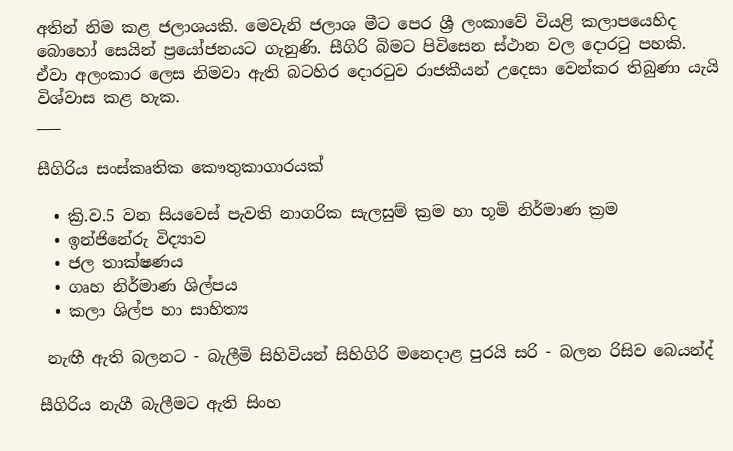අතින් නිම කළ ජලාශයකි. මෙවැනි ජලාශ මීට පෙර ශ්‍රී ලංකාවේ වියළි කලාපයෙහිද බොහෝ සෙයින් ප්‍රයෝජනයට ගැනුණි. සීගිරි බිමට පිවිසෙන ස්ථාන වල දොරටු පහකි. ඒවා අලංකාර ලෙස නිමවා ඇති බටහිර දොරටුව රාජකීයන් උදෙසා වෙන්කර තිබුණා යැයි විශ්වාස කළ හැක.
___

සීගිරිය සංස්කෘතික කෞතුකාගාරයක්

  • ක්‍රි.ව.5 වන සියවෙස් පැවති නාගරික සැලසුම් ක්‍රම හා භූමි නිර්මාණ ක්‍රම
  • ඉන්ජිනේරු විද්‍යාව
  • ජල තාක්ෂණය
  • ගෘහ නිර්මාණ ශිල්පය
  • කලා ශිල්ප හා සාහිත්‍ය

 නැඟී ඇති බලනට - බැලීමි සිහිවියන් සිහිගිරි මනෙදාළ පුරයි සරි - බලන රිසිව බෙයන්ද්

සීගිරිය නැගී බැලීමට ඇති සිංහ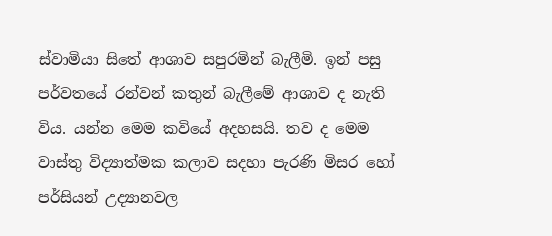ස්වාමියා සිතේ ආශාව සපුරමින් බැලීමි. ඉන් පසු පර්වතයේ රන්වන් කතුන් බැලීමේ ආශාව ද නැති විය. යන්න මෙම කවියේ අදහසයි. තව ද මෙම වාස්තු විද්‍යාත්මක කලාව සදහා පැරණි මිසර හෝ පර්සියන් උද්‍යානවල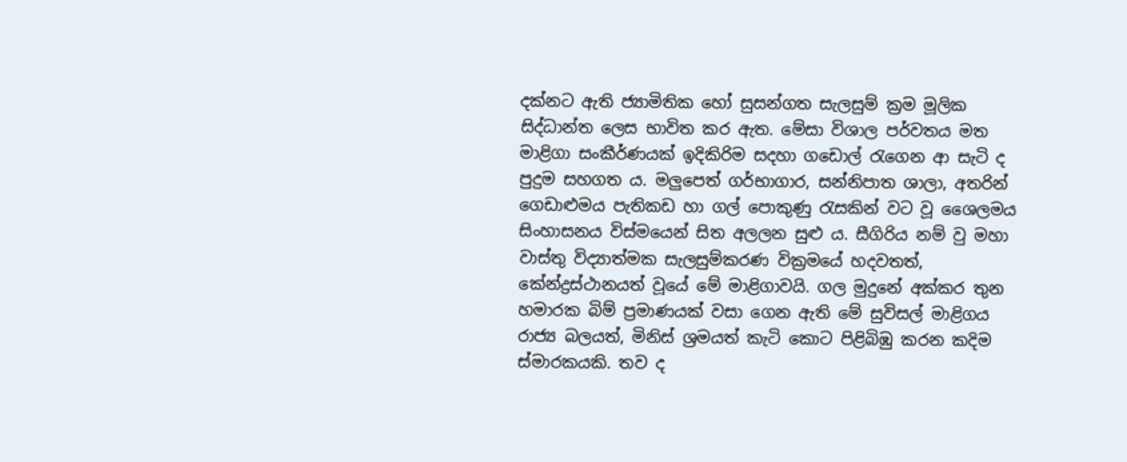දක්නට ඇති ජ්‍යාමිතික හෝ සුසන්ගත සැලසුම් ක්‍රම මූලික සිද්ධාන්ත ලෙස භාවිත කර ඇත. මේසා විශාල පර්වතය මත මාළිගා සංකීර්ණයක් ඉදිකිරිම සදහා ගඩොල් රැගෙන ආ සැටි ද පුදුම සහගත ය. මලුපෙත් ගර්භාගාර, සන්නිපාත ශාලා, අතරින් ගෙඩාළුමය පැතිකඩ හා ගල් පොකුණු රැසකින් වට වූ ශෛලමය සිංහාසනය විස්මයෙන් සිත අලලන සුළු ය. සීගිරිය නම් වු මහා වාස්තු විද්‍යාත්මක සැලසුම්කරණ වික්‍රමයේ හදවතත්, කේන්ද්‍රස්ථානයත් වූයේ මේ මාළිගාවයි. ගල මුදුනේ අක්කර තුන හමාරක බිම් ප්‍රමාණයක් වසා ගෙන ඇති මේ සුවිසල් මාළිගය රාජ්‍ය බලයත්, මිනිස් ශ්‍රමයත් කැටි කොට පිළිබිඹු කරන කදිම ස්මාරකයකි. තව ද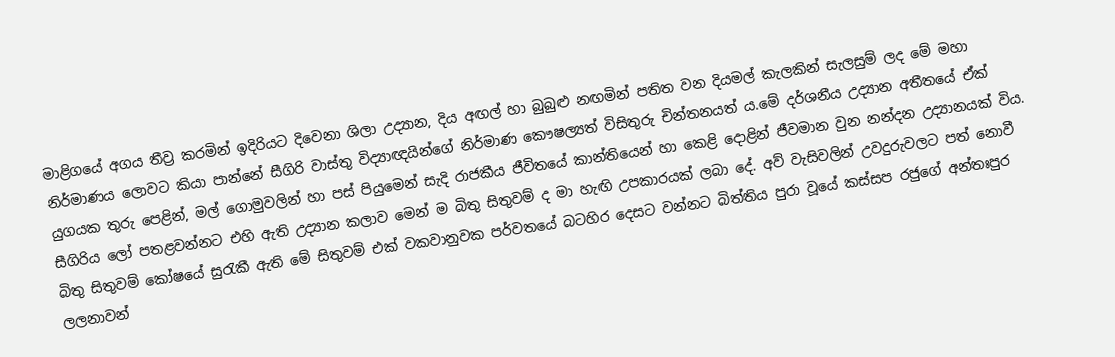මාළිගයේ අගය තීව්‍ර කරමින් ඉදිරියට දිවෙනා ශිලා උද්‍යාන, දිය අඟල් හා බුබුළු නඟමින් පතිත වන දියමල් කැලකින් සැලසුම් ලද මේ මහා නිර්මාණය ලොවට කියා පාන්නේ සීගිරි වාස්තු විද්‍යාඥයින්ගේ නිර්මාණ කෞෂල්‍යත් විසිතුරු චින්තනයත් ය.මේ දර්ශනීය උද්‍යාන අතීතයේ ඒක් යුගයක තුරු පෙළින්, මල් ගොමුවලින් හා පස් පියුමෙන් සැදි රාජකීය ජීවිතයේ කාන්තියෙන් හා කෙළි දොළින් ජීවමාන වුන නන්දන උද්‍යානයක් විය. සීගිරිය ලෝ පතළවන්නට එහි ඇති උද්‍යාන කලාව මෙන් ම බිතු සිතුවම් ද මා හැඟි උපකාරයක් ලබා දේ. අව් වැසිවලින් උවදුරුවලට පත් නොවී බිතු සිතුවම් කෝෂයේ සුරැකී ඇති මේ සිතුවම් එක් වකවානුවක පර්වතයේ බටහිර දෙසට වන්නට බිත්තිය පුරා වූයේ කස්සප රජුගේ අන්තඃපුර ලලනාවන්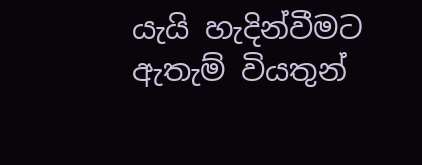යැයි හැදින්වීමට ඇතැම් වියතුන්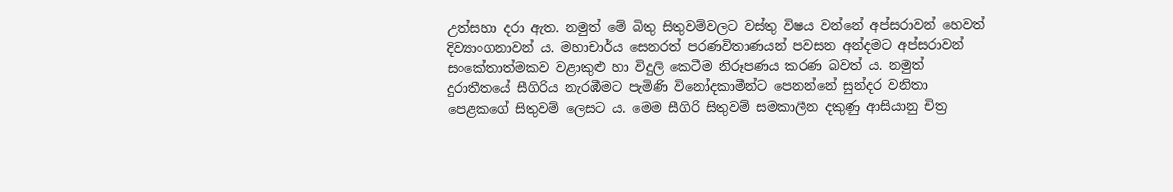උත්සහා දරා ඇත. නමුත් මේ බිතු සිතුවම්වලට වස්තු විෂය වන්නේ අප්සරාවන් හෙවත් දිව්‍යාංගනාවන් ය. මහාචාර්ය සෙනරත් පරණවිතාණයන් පවසන අන්දමට අප්සරාවන් සංකේතාත්මකව වළාකුළු හා විදුලි කෙටීම නිරූපණය කරණ බවත් ය. නමුත් දුරාතීතයේ සීගිරිය නැරඹීමට පැමිණි විනෝදකාමීන්ට පෙනන්නේ සුන්දර වනිතා පෙළකගේ සිතුවම් ලෙසට ය. මෙම සීගිරි සිතුවම් සමකාලීන දකුණු ආසියානු චිත්‍ර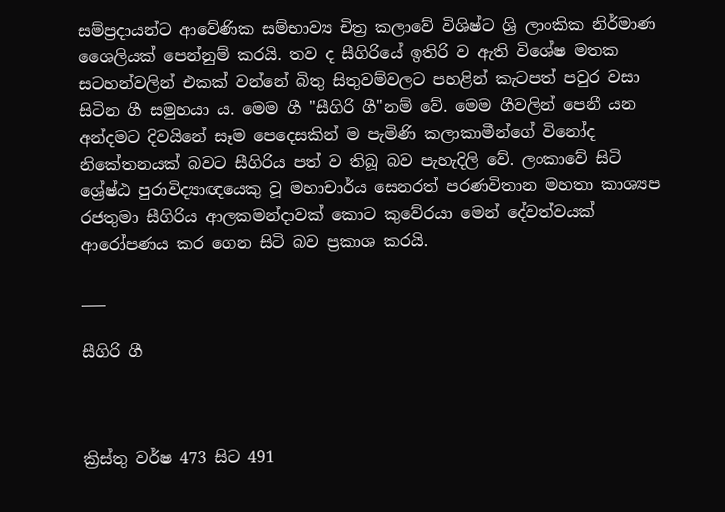සම්ප්‍රදායන්ට ආවේණික සම්භාව්‍ය චිත්‍ර කලාවේ විශිෂ්ට ශ්‍රි ලාංකික නිර්මාණ ශෛලියක් පෙන්නුම් කරයි. තව ද සීගිරියේ ඉතිරි ව ඇති විශේෂ මතක සටහන්වලින් එකක් වන්නේ බිතු සිතුවම්වලට පහළින් කැටපත් පවුර වසා සිටින ගී සමුහයා ය. මෙම ගී "සීගිරි ගී"නම් වේ. මෙම ගීවලින් පෙනී යන අන්දමට දිවයිනේ සෑම පෙදෙසකින් ම පැමිණි කලාකාමීන්ගේ විනෝද නිකේතනයක් බවට සීගිරිය පත් ව තිබූ බව පැහැදිලි වේ. ලංකාවේ සිටි ශ්‍රේෂ්ඨ පුරාවිද්‍යාඥයෙකු වූ මහාචාර්ය සෙනරත් පරණවිතාන මහතා කාශ්‍යප රජතුමා සීගිරිය ආලකමන්දාවක් කොට කුවේරයා මෙන් දේවත්වයක් ආරෝපණය කර ගෙන සිටි බව ප්‍රකාශ කරයි.

___

සීගිරි ගී



ක්‍රිස්තු වර්ෂ 473 සිට 491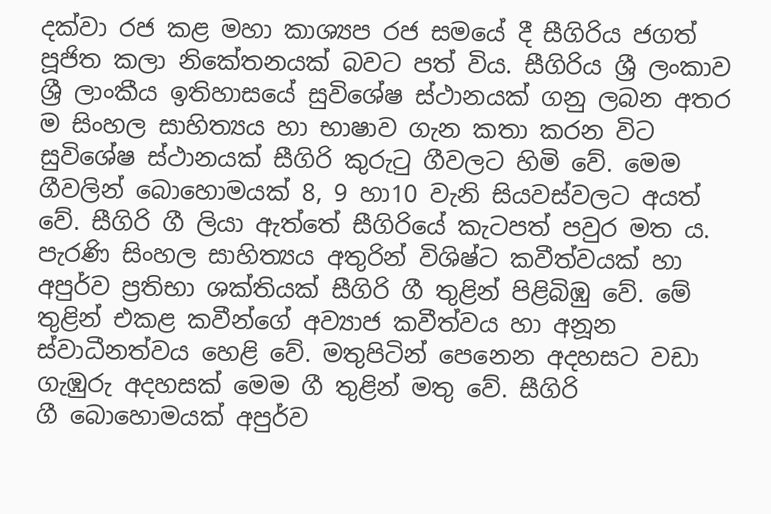දක්වා රජ කළ මහා කාශ්‍යප රජ සමයේ දී සීගිරිය ජගත් පූජිත කලා නිකේතනයක් බවට පත් විය. සීගිරිය ශ්‍රී ලංකාව ශ්‍රී ලාංකීය ඉතිහාස‍යේ සුවිශේෂ ස්ථානයක් ගනු ලබන අතර ම සිංහල සාහිත්‍යය හා භාෂාව ගැන කතා කරන විට සුවිශේෂ ස්ථානයක් සීගිරි කුරුටු ගීවලට හිමි වේ. මෙම ගීවලින් බොහොමයක් 8, 9 හා10 වැනි සියවස්වලට අයත් වේ. සීගිරි ගී ලියා ඇත්තේ සීගිරියේ කැටපත් පවුර මත ය.
පැරණි සිංහල සාහිත්‍යය අතුරින් විශිෂ්ට කවීත්වයක් හා අපුර්ව ප්‍රතිභා ශක්තියක් සීගිරි ගී තුළින් පිළිබිඹු වේ. මේ තුළින් එකළ කවීන්ගේ අව්‍යාජ කවීත්වය හා අනූන ස්වාධීනත්වය හෙළි වේ. මතුපිටින් පෙනෙන අදහසට වඩා ගැඹුරු අදහසක් මෙම ගී තුළින් මතු වේ. සීගිරි ගී ‍‍බොහොමයක් අපුර්ව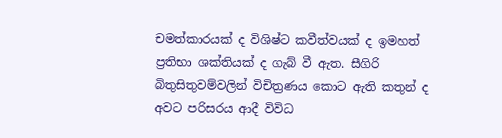චමත්කාරයක් ද විශිෂ්ට කවීත්වයක් ද ඉමහත් ප්‍රතිභා ශක්තියක් ද ගැබ් වී ඇත. සීගිරි බිතුසිතුවම්වලින් විචිත්‍රණය කොට ඇති කතුන් ද අවට පරිසරය ආදී විවිධ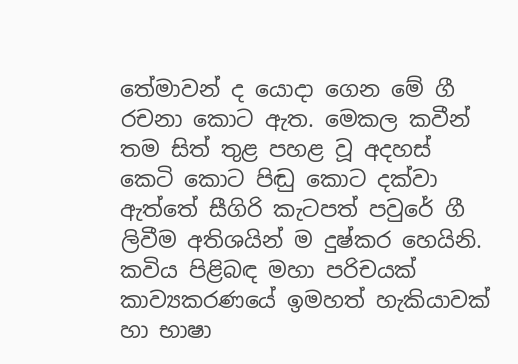තේමාවන් ද යොදා ගෙන මේ ගී රචනා කොට ඇත. මෙකල කවීන් තම සිත් තුළ පහළ වූ අදහස් කෙටි කොට පිඬු කොට දක්වා ඇත්තේ සීගිරි කැටපත් පවුරේ ගී ලිවීම අතිශයින් ම දුෂ්කර හෙයිනි. කවිය පිළිබඳ මහා පරිචයක් කාව්‍යකරණයේ ඉමහත් හැකියාවක් හා භාෂා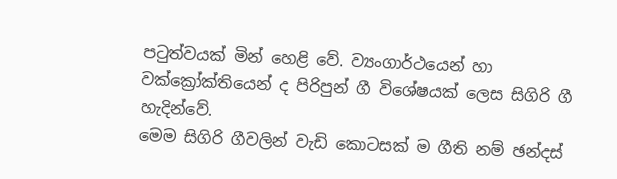පටුත්වයක් මින් හෙළි වේ. ව්‍යංගාර්ථයෙන් හා ව‍ක්ක්‍රෝක්තියෙන් ද පිරිපුන් ගී විශේෂයක් ලෙස සිගිරි ගී හැදින්වේ.
මෙම සිගිරි ගීවලින් වැඩි කොටසක් ම ගීති නම් ඡන්දස්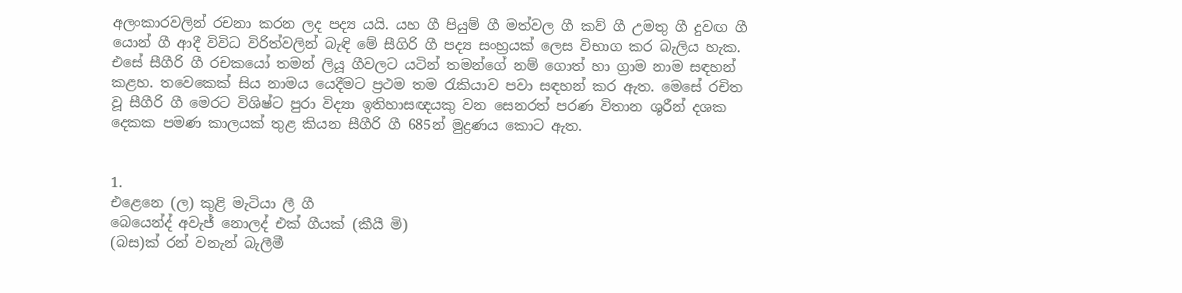අලංකාරවලින් රචනා කරන ලද පද්‍ය යයි. යහ ගී පියුම් ගී මත්වල ගී කව් ගී උමතු ගී දුවඟ ගී යොන් ගී ආදී විවිධ විරිත්වලින් බැඳි මේ සීගිරි ගී පද්‍ය සංහ්‍රයක් ලෙස විභාග කර බැලිය හැක. එසේ සීගීරි ගී රචකයෝ තමන් ලියූ ගීවලට යටින් තමන්ගේ නම් ගොත් හා ග්‍රාම නාම සඳහන් කළහ. තවෙකෙක් සිය නාමය යෙදීමට ප්‍රථම තම රැකියාව පවා සඳහන් කර ඇත. මෙසේ රචිත වූ සීගීරි ගී මෙරට විශිෂ්ට පුරා විද්‍යා ඉතිහාසඥයකු වන සෙනරත් පරණ විතාන ශුරීන් දශක දෙකක පමණ කාලයක් තුළ කියන සීගීරි ගී 685න් මුද්‍රණය කොට ඇත.


1.
එළෙනෙ (ල) කුළි මැටියා ලී ගී
බෙයෙන්ද් අවැජ් නොලද් එක් ගීයක් (කීයී මි)
(බස)ක් රන් වනැන් බැලීමී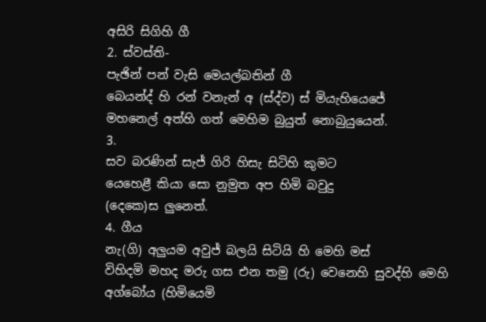අසිරි සිගිහි ගී
2. ස්වස්ති-
පැඡින් පන් වැසි මෙයල්බතින් ගී
බෙයන්ද් හි රන් වනැන් අ (ස්ද්ව) ස් මියැහියෙජේ
මහනෙල් අත්හි ගත් මෙහිම බුයුත් නොබුයුයෙන්.
3.
සව බරණින් සැජ් ගිරි හිසැ සිටිහි කුමට
යෙහෙළී කියා සො නුමුත අප හිමි බවුදු
(දෙ‍කෙ)ස ලුනෙත්.
4. ගීය
නැ(ගි) අලුයම අවුජ් බලයි සිටියි හි මෙහි මස්
විහිදමි මහද මරු ගස එන තමු (රු) වෙනෙහි සුවද්හි මෙහි
අග්බෝය (හිමියෙමි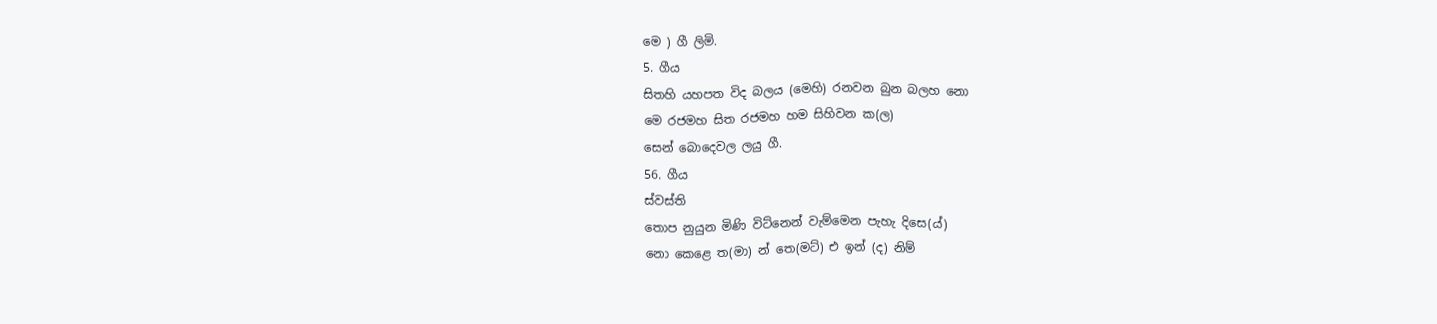මෙ ) ගී ලිමි.
5. ගීය
සිතහි යහපත විද බලය (මෙහි) රනවන බුන බලහ නො
මෙ රජමහ සිත රජමහ හම සිහිවන ක(ල)
සෙන් බොදෙවල ලයු ගී.
56. ගීය
ස්වස්ති
තොප නුයුන මිණි විට්නෙන් වැම්මෙන පැහැ දිසෙ(ය්)
නො කෙළෙ ත(මා) න් තෙ(මට්) එ ඉන් (ද) නිම්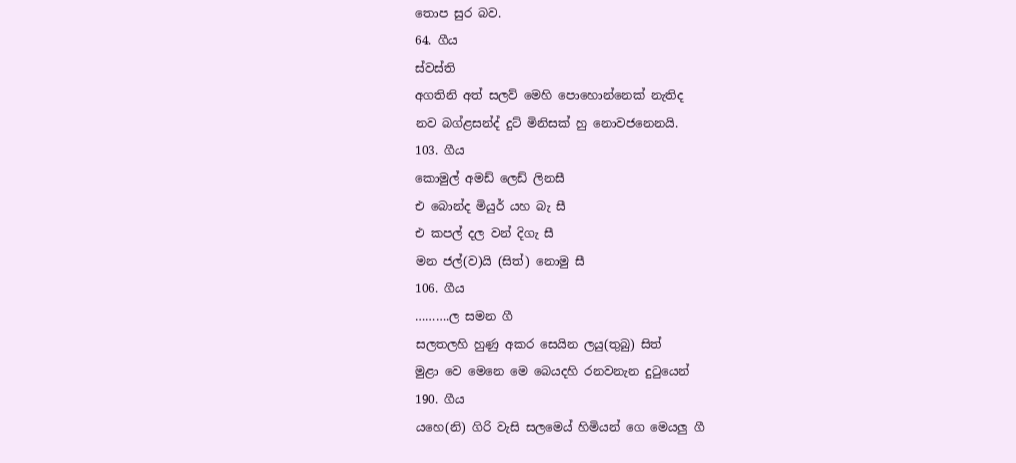තොප සුර බව.
64. ගීය
ස්වස්ති
අගතිනි අත් සලව් මෙහි පොහොන්නෙක් නැතිද
නව බග්ළසන්ද් දුට් මිනිසක් හු නොවජනෙනයි.
103. ගීය
කොමුල් අමඩ් ලෙඩ් ලිනසී
එ බොන්ද මියුර් යහ බැ සී
එ කපල් දල වන් දිගැ සී
මන ජල්(ව)යි (සිත්) නොමු සී
106. ගීය
……….ල සමන ගී
සලතලහි හුණු අකර සෙයින ලයු(තුබු) සිත්
මුළා වෙ මෙනෙ මෙ බෙයදහි රනවනැන දුටුයෙන්
190. ගීය
යහෙ(නි) ගිරි වැසි සලමෙය් හිමියන් ගෙ මෙයලු ගී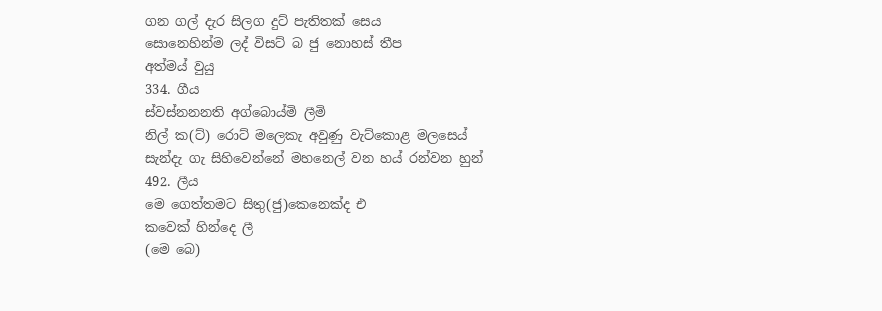ගන ගල් දැර සිලග දුට් පැතිතක් සෙය
සොනෙහින්ම ලද් විසට් බ ජු නොහස් තීප
අත්මය් වුයු
334. ගීය
ස්වස්නනනති අග්බොය්මි ලීමි
නිල් ක(ට්) රොට් මලෙකැ අවුණු වැට්කොළ මලසෙය්
සැන්දැ ගැ සිහිවෙන්නේ මහනෙල් වන හය් රන්වන හුන්
492. ලීය
මෙ ගෙත්තමට සිතු(ජු)කෙනෙක්ද එ
කවෙක් හින්දෙ ලී
(මෙ බෙ)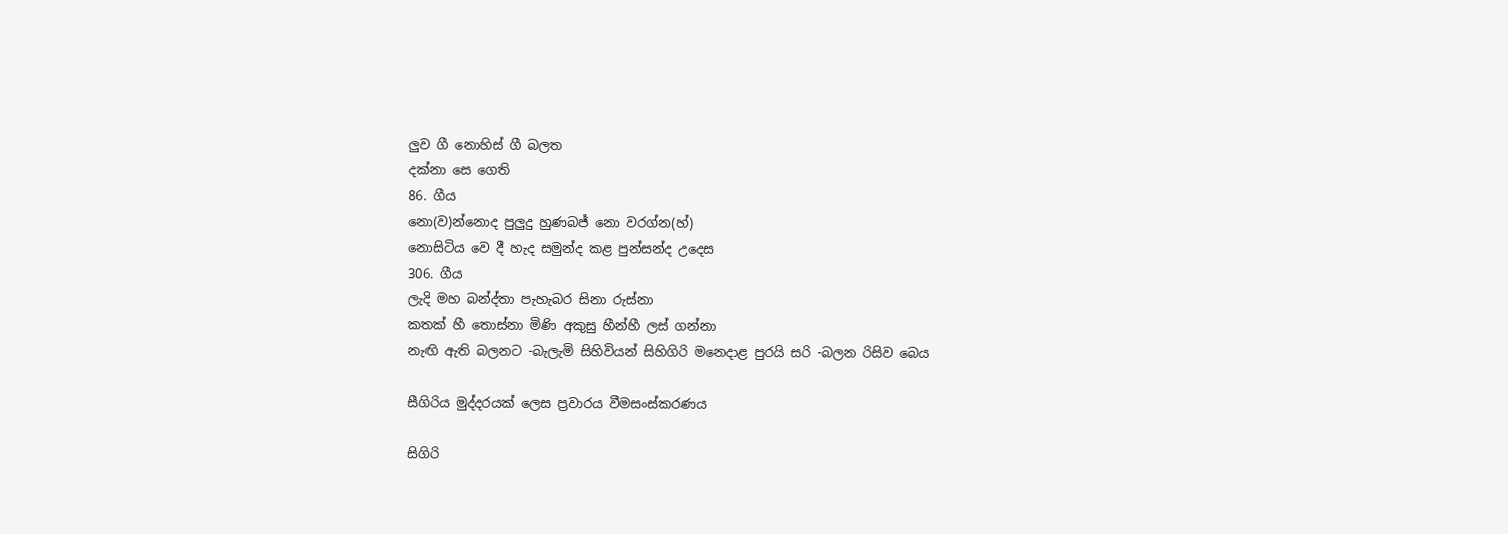ලුව ගී නොහිස් ගී බලත
දක්නා සෙ ගෙති
86. ගීය
නො(ව)න්නොද පුලුදු හුණබජ් නො වරග්න(හ්)
නොසිටිය වෙ දී හැද සමුන්ද කළ පුන්සන්ද උදෙස
306. ගීය
ලැදි මහ බන්ද්තා පැහැබර සිනා රුස්නා
කතක් හී තොස්නා මිණි අකුසු හීන්හී ලස් ගන්නා
නැඟි ඇති බලනට -බැලැමි සිහිවියන් සිහිගිරි මනෙදාළ පුරයි සරි -බලන රිසිව බෙය

සීගිරිය මුද්දරයක් ලෙස ප්‍රවාරය වීමසංස්කරණය

සිගිරි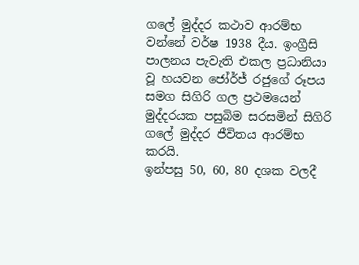ගලේ මුද්දර කථාව ආරම්භ වන්නේ වර්ෂ 1938 දීය. ඉංග්‍රීසි පාලනය පැවැති එකල ප්‍රධානියා වූ හයවන ජෝර්ජ් රජුගේ රූපය සමග සිගිරි ගල ප්‍රථමයෙන් මුද්දරයක පසුබිම සරසමින් සිගිරි ගලේ මුද්දර ජීවිතය ආරම්භ කරයි.
ඉන්පසු 50, 60, 80 දශක වලදී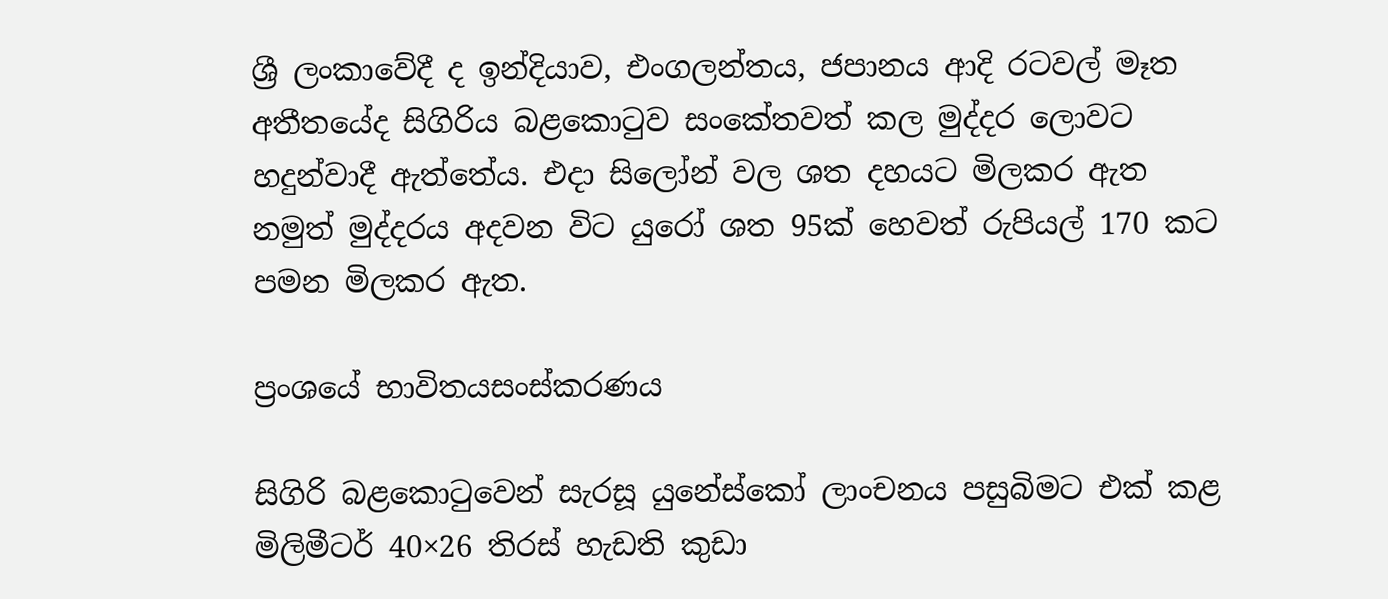ශ්‍රී ලංකාවේදී ද ඉන්දියාව, එංගලන්තය, ජපානය ආදි රටවල් මෑත අතීතයේද සිගිරිය බළකොටුව සංකේතවත් කල මුද්දර ලොවට හදුන්වාදී ඇත්තේය. එදා සිලෝන් වල ශත දහයට මිලකර ඇත නමුත් මුද්දරය අදවන විට යුරෝ ශත 95ක් හෙවත් රුපියල් 170 කට පමන මිලකර ඇත.

ප්‍රංශයේ භාවිතයසංස්කරණය

සිගිරි බළකොටුවෙන් සැරසූ යුනේස්කෝ ලාංචනය පසුබිමට එක් කළ මිලිමීටර් 40×26 තිරස් හැඩති කුඩා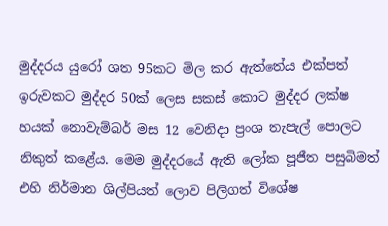මුද්දරය යුරෝ ශත 95කට මිල කර ඇත්තේය එක්පත් ඉරුවකට මුද්දර 50ක් ලෙස සකස් කොට මුද්දර ලක්ෂ හයක් නොවැම්බර් මස 12 වෙනිදා ප්‍රංශ තැපැල් පොලට නිකුත් කළේය. මෙම මුද්දරයේ ඇති ලෝක පූජීත පසුබිමත් එහි නිර්මාන ශිල්පියත් ලොව පිලිගත් විශේෂ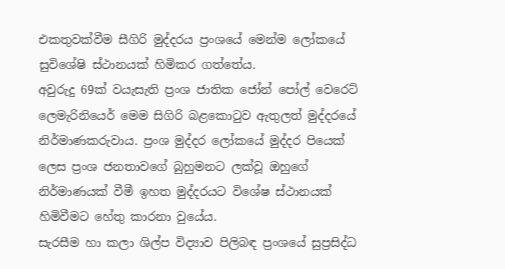එකතුවක්වීම සීගිරි මුද්දරය ප්‍රංශයේ මෙන්ම ලෝකයේ සුවිශේෂි ස්ථානයක් හිමිකර ගත්තේය.
අවුරුදු 69ක් වයැසැති ප්‍රංශ ජාතික ජෝන් පෝල් වෙරෙට් ලෙමැරිනියෙර් මෙම සිගිරි බළකොටුව ඇතුලත් මුද්දරයේ නිර්මාණකරුවාය. ප්‍රංශ මුද්දර ලෝකයේ මුද්දර පියෙක් ලෙස ප්‍රංශ ජනතාවගේ බුහුමනට ලක්වූ ඔහුගේ නිර්මාණයක් වීමී ඉහත මුද්දරයට විශේෂ ස්ථානයක් හිමිවීමට හේතු කාරනා වුයේය.
සැරසීම හා කලා ශිල්ප විද්‍යාව පිලිබඳ ප්‍රංශයේ සුප්‍රසිද්ධ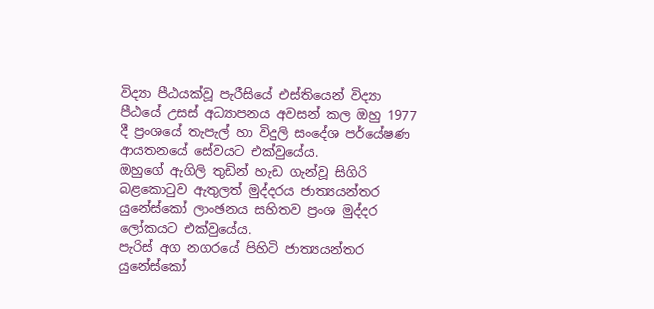විද්‍යා පීඨයක්වූ පැරීසියේ එස්තියෙන් විද්‍යා පීඨයේ උසස් අධ්‍යාපනය අවසන් කල ඔහු 1977 දී ප්‍රංශයේ තැපැල් හා විදුලි සංදේශ පර්යේෂණ ආයතනයේ සේවයට එක්වුයේය.
ඔහුගේ ඇගිලි තුඩින් හැඩ ගැන්වූ සිගිරි බළකොටුව ඇතුලත් මුද්දරය ජාත්‍යයන්තර යුනේස්කෝ ලාංඡනය සහිතව ප්‍රංශ මුද්දර ලෝකයට එක්වුයේය.
පැරිස් අග නගරයේ පිහිටි ජාත්‍යයන්තර යුනේස්කෝ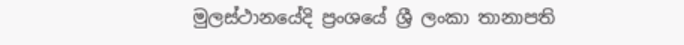මුලස්ථානයේදි ප්‍රංශයේ ශ්‍රී ලංකා තානාපති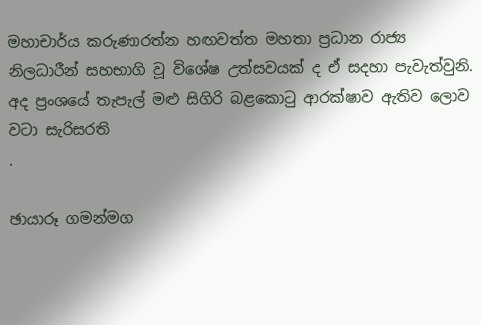මහාචාර්ය කරුණාරත්න හඟවත්ත මහතා ප්‍රධාන රාජ්‍ය නිලධාරීන් සහභාගි වූ විශේෂ උත්සවයක් ද ඒ සදහා පැවැත්වුනි. අද ප්‍රංශයේ තැපැල් මළු සිගිරි බළකොටු ආරක්ෂාව ඇතිව ලොව වටා සැරිසරති
.

ඡායාරූ ගමන්මග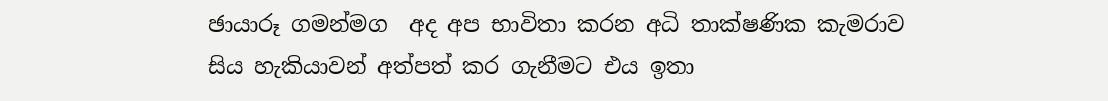ඡායාරූ ගමන්මග  අද අප භාවිතා කරන අධි තාක්ෂණික කැමරාව සිය හැකියාවන් අත්පත් කර ගැනීමට එය ඉතා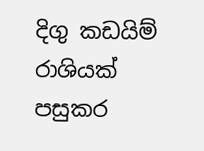දිගු කඩයිම් රාශියක් පසුකර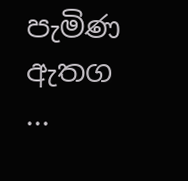පැමිණ ඇතග ...